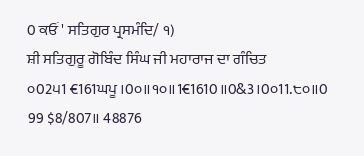0 ਕਓਂ ' ਸਤਿਗੁਰ ਪ੍ਰਸਮੰਦਿ/ ੧)
ਸ਼ੀ ਸਤਿਗੁਰੂ ਗੋਬਿੰਦ ਸਿੰਘ ਜੀ ਮਹਾਰਾਜ ਦਾ ਗੰਚਿਤ
੦02੫1 €161ਘਪੂ ।0੦॥੧੦॥1€1610॥0&3।0੦11.੮੦॥0
99 $8/807॥ 48876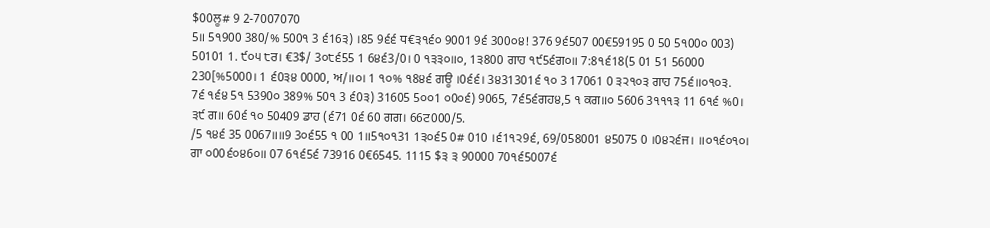$00ਲੂ# 9 2-7007070
5॥ 5੧900 380/% 500੧ 3 ੬16੩) ।85 9੬੬ ਧ€੩੧੬੦ 9001 9੬ 300੦੪! 376 9੬507 00€59195 0 50 5੧00੦ 003) 50101 1. ੯੦੫ ੮ਰ। €3$/ 3੦੮੬55 1 6੪੬3/0। 0 ੧੩੩੦॥੦, 1੩800 ਗਾਹ ੧੯5੬ਗ੦॥ 7:8੧੬18(5 01 51 56000 230[%5000। 1 ੬0੩੪ 0000, ਅ/॥੦। 1 ੧੦% ੧8੪੬ ਗਊ ।0੬੬। 3੪31301੬ ੧੦ 3 17061 0 ੩੨੧੦੩ ਗਾਹ 75੬॥੦੧੦੩.
7੬ ੧੬੪ 5੧ 5390੦ 389% 50੧ 3 ੬0੩) 31605 5੦੦1 ੦0੦੬) 9065, 7੬5੬ਗਹ੪,5 ੧ ਕਗ॥੦ 5606 3੧੧੧੩ 11 6੧੬ %0। ੩੯ ਗ॥ 60੬ ੧੦ 50409 ਡਾਹ (੬71 0੬ 60 ਗਗ। 66ਟ000/5.
/5 ੧੪੬ 35 0067॥॥9 3੦੬55 ੧ 00 1॥5੧੦੧31 1੩੦੬5 0# 010 ।੬1੧੨9੬, 69/058001 ੪5075 0 ।0੪੨੬ਜ। ॥੦੧੬੦੧੦। ਗਾ ੦00੬੦੪6੦॥ 07 6੧੬5੬ 73916 0€6545. 1115 $੩ ੩ 90000 70੧੬5007੬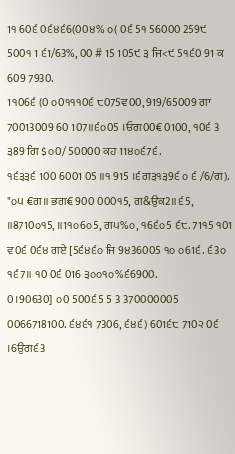1੧ 60੬ 0੬੪੬6(00੪% ੦( 0੬ 5੧ 56000 259੯ 500੧ 1 ੬1/63%, 00 # 15 105੯ ੩ ਜਿ<੯ 5੧੬0 91 ਕ 609 7930.
1੧06੬ (0 ੦0੧੧੧0੬ ੮075ਵ00, 919/65009 ਗਾ 70013009 60 107॥੬੦05 ।ਓਗ00€ 0100, ੧0੬ 3 ੩89 ਗਿ $੦0/ 50000 ਕਹ 11੪੦੬7੬.
੧੬੩੩੬ 100 6001 05 ॥੧ 915 ।੬ਗ੩੧੩9੬ ੦ ੬ /6/ਗ). "੦੫ €ਗ॥ ਭਗ€ 900 000੧5, ਗ&ਉਕ2॥੬5, ॥8710੦੧5, ॥1੧੦6੦5, ਗ੫%੦, ੧6੬੦5 ੬੮. 71੧5 ੧01 ਵ0੬ 0੬੪ ਗਏ [5੬੪੬੦ ਜਿ 9੪36005 ੧੦ ੦61੬. ੬3੦ ੧੬7॥ ੧0 0੬ 016 ੩੦੦੧੦%੬6900.
0।90630] ੦0 500੬5 5 3 370000005 0066718100. ੬੪੬੧ 7306, ੬੪੬) 601੬੮ 710੨ 0੬ ।6ਉਗ੬3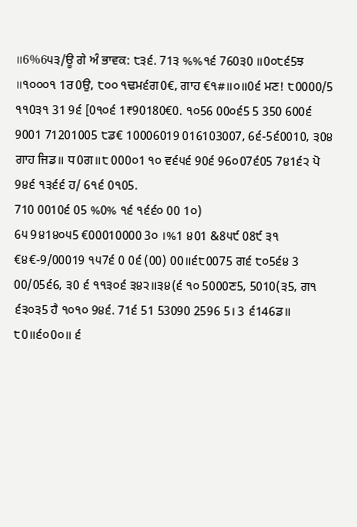॥6%6੫੩/ਊ ਗੇ ਅੰ ਭਾਵਕ: ੮੩੬. 71੩ %%੧੬ 760੩0 ॥0੦੮੬5ਝ ॥੧੦੦੦੧ 1ਰ0ਉ, ੮੦੦ ੧ਢਮ੬ਗ0€, ਗਾਹ €੧#॥੦॥0੬ ਮਣ! ੮0000/5 ੧੧0੩੧ 31 9੬ [0੧੦੬ 1₹90180€0. ੧੦56 00੦੬5 5 350 600੬ 9001 71201005 ੮ਡ€ 10006019 016103007, 6੬-5੬0010, ੩0੪ ਗਾਹ ਜਿਡ॥ ਧ0ਗ॥੮ 000੦1 ੧੦ ਵ੬੫੬ 90੬ 96੦07੬05 7੪1੬੨ ਪੋ 9੪੬ ੧੩੬੬ ਹ/ 6੧੬ 0੧05.
710 0010੬ 05 %0% ੧੬ ੧੬੬੦ 00 1੦)
6੫ 9੪1੪੦੫5 €00010000 3੦ ।%1 ੪01 &8੫੯ 08੯ ੩੧ €੪€-9/00019 ੧੫7੬ 0 0੬ (00) 00॥੬੮0075 ਗ੬ ੮੦5੬੪ 3 00/05੬6, ੩0 ੬ ੧੧੩੦੬ ੩੪੨॥੩੪(੬ ੧੦ 5000ਣ5, 5010(੩5, ਗ੧ ੬੩੦੩5 ਹੈ ੧੦੧੦ 9੪੬. 71੬ 51 53090 2596 5। 3 ੬146ਡ॥ ੮0॥੬੦0੦॥ ੬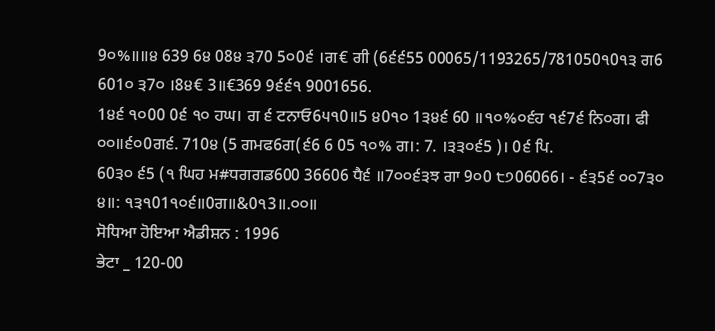9੦%॥॥੪ 639 6੪ 08੪ ੩70 5੦0੬ ।ਗ€ ਗੀ (6੬੬55 00065/1193265/781050੧0੧੩ ਗ6 601੦ ੩7੦ ।8੪€ 3॥€369 9੬੬੧ 9001656.
1੪੬ ੧੦00 0੬ ੧੦ ਹਘ। ਗ ੬ ਟਨਾਓ6੫੧0॥5 ੪0੧੦ 1੩੪੬ 60 ॥੧੦%੦੬ਹ ੧੬7੬ ਨਿ੦ਗ। ਫੀ ੦੦॥੬੦0ਗ੬. 710੪ (5 ਗਮਫ6ਗ(੬6 6 05 ੧੦% ਗ।: 7. ।੩੩੦੬5 )। 0੬ ਪਿ.
60੩੦ ੬5 (੧ ਘਿਹ ਮ#ਧਗਗਡ600 36606 ਧੈ੬ ॥7੦੦੬੩ਝ ਗਾ 9੦0 ੮੭06066। - ੬੩5੬ ੦੦7੩੦
੪॥: ੧੩੧01੧੦੬॥0ਗ॥&0੧3॥.੦੦॥
ਸੋਧਿਆ ਹੋਇਆ ਐਡੀਸ਼ਨ : 1996
ਭੇਟਾ _ 120-00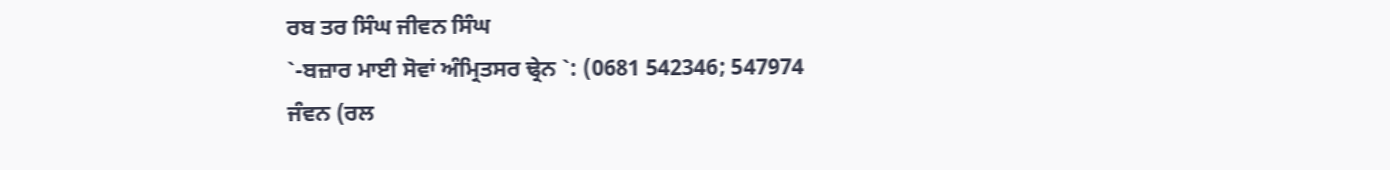ਰਬ ਤਰ ਸਿੰਘ ਜੀਵਨ ਸਿੰਘ
`-ਬਜ਼ਾਰ ਮਾਈ ਸੋਵਾਂ ਅੰਮ੍ਰਿਤਸਰ ਢ੍ਰੇਨ `: (0681 542346; 547974
ਜੰਵਨ (ਰਲ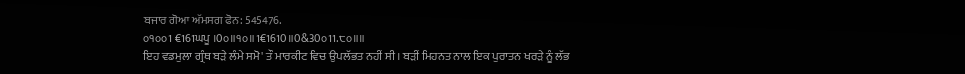ਬਜਾਰ ਗੋਆ ਅੱਮਸਗ ਫੋਨ: 545476.
੦੧੦੦1 €161ਘਪੂ ।0੦॥੧੦॥1€1610॥0&30੦11.੮੦॥॥
ਇਹ ਵਡਮੁਲਾ ਗ੍ਰੰਥ ਬੜੇ ਲੰਮੇ ਸਮੋ' ਤੌ ਮਾਰਕੀਟ ਵਿਚ ਉਪਲੱਭਤ ਨਹੀਂ ਸੀ। ਬੜੀਂ ਮਿਹਨਤ ਨਾਲ ਇਕ ਪੁਰਾਤਨ ਖਰੜੇ ਨੂੰ ਲੱਭ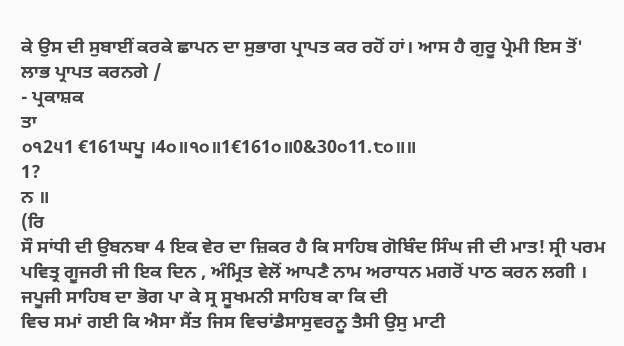ਕੇ ਉਸ ਦੀ ਸੁਬਾਈਂ ਕਰਕੇ ਛਾਪਨ ਦਾ ਸੁਭਾਗ ਪ੍ਰਾਪਤ ਕਰ ਰਹੋਂ ਹਾਂ। ਆਸ ਹੈ ਗੁਰੂ ਪ੍ਰੇਮੀ ਇਸ ਤੋਂ' ਲਾਭ ਪ੍ਰਾਪਤ ਕਰਨਗੇ /
- ਪ੍ਰਕਾਸ਼ਕ
ਤਾ
੦੧2੫1 €161ਘਪੂ ।4੦॥੧੦॥1€161੦॥0&30੦11.੮੦॥॥
1?
ਨ ॥
(ਰਿ
ਸੌ ਸਾਂਧੀ ਦੀ ਉਬਨਬਾ 4 ਇਕ ਵੇਰ ਦਾ ਜ਼ਿਕਰ ਹੈ ਕਿ ਸਾਹਿਬ ਗੋਬਿੰਦ ਸਿੰਘ ਜੀ ਦੀ ਮਾਤ! ਸ੍ਰੀ ਪਰਮ ਪਵਿਤ੍ਰ ਗੂਜਰੀ ਜੀ ਇਕ ਦਿਨ , ਅੰਮ੍ਰਿਤ ਵੇਲੋਂ ਆਪਣੈ ਨਾਮ ਅਰਾਧਨ ਮਗਰੋਂ ਪਾਠ ਕਰਨ ਲਗੀ । ਜਪੂਜੀ ਸਾਹਿਬ ਦਾ ਭੋਗ ਪਾ ਕੇ ਸ੍ਰ ਸੂਖਮਨੀ ਸਾਹਿਬ ਕਾ ਕਿ ਦੀ
ਵਿਚ ਸਮਾਂ ਗਈ ਕਿ ਐਸਾ ਸੈਂਤ ਜਿਸ ਵਿਚਾਂਡੈਸਾਸੁਵਰਨੂ ਤੈਸੀ ਉਸੁ ਮਾਟੀ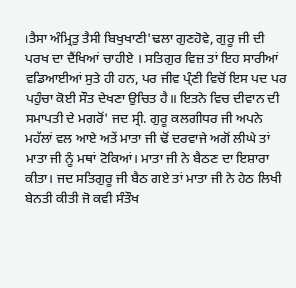।ਤੈਸਾ ਅੰਮ੍ਰਿਤੁ ਤੈਸੀ ਬਿਖੁਖਾਣੀ'ਢਲਾ ਗੁਣਹੋਵੇ, ਗੁਰੂ ਜੀ ਦੀ ਪਰਖ ਦਾ ਦੈਂਖਿਆਂ ਚਾਹੀਏ । ਸਤਿਗੁਰ ਵਿਜ਼ ਤਾਂ ਇਹ ਸਾਰੀਆਂ ਵਡਿਆਈਆਂ ਸੁਤੇ ਹੀ ਹਨ, ਪਰ ਜੀਵ ਪ੍ੰਣੀ ਵਿਚੋਂ ਇਸ ਪਦ ਪਰ ਪਹੁੰਚਾ ਕੋਈ ਸੌਤ ਦੇਖਣਾ ਉਚਿਤ ਹੈ॥ ਇਤਨੇ ਵਿਚ ਦੀਵਾਨ ਦੀ ਸਮਾਪਤੀ ਦੇ ਮਗਰੋਂ' ਜਦ ਸ੍ਰੀ. ਗੁਰੂ ਕਲਗੀਧਰ ਜੀ ਅਪਨੇ ਮਹੱਲਾਂ ਵਲ ਆਏ ਅਤੇਂ ਮਾਤਾ ਜੀ ਢੋਂ ਦਰਵਾਜੇ ਅਗੋਂ ਲੀਘੇ ਤਾਂ ਮਾਤਾ ਜੀ ਨੂੰ ਮਥਾਂ ਟੋਕਿਆਂ। ਮਾਤਾ ਜੀ ਨੇ ਬੈਠਣ ਦਾ ਇਸ਼ਾਰਾ ਕੀਤਾ। ਜਦ ਸਤਿਗੁਰੂ ਜੀ ਬੈਠ ਗਏ ਤਾਂ ਮਾਤਾ ਜੀ ਨੇ ਹੇਠ ਲਿਖੀ ਬੇਨਤੀ ਕੀਤੀ ਜੋ ਕਵੀ ਸੰਤੌਖ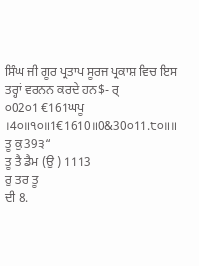ਸਿੰਘ ਜੀ ਗੂਰ ਪ੍ਰਤਾਪ ਸੂਰਜ ਪ੍ਰਕਾਸ਼ ਵਿਚ ਇਸ ਤਰ੍ਹਾਂ ਵਰਨਨ ਕਰਦੇ ਹਨ$- ਰ੍
੦02੦1 €161ਘਪੂ ।4੦॥੧੦॥1€1610॥0&30੦11.੮੦॥॥
ਤੂ ਕੁ39੩“
ਤੂ ਤੈ ਡੈਮ (ਉ ) 1113
ਰੁ ਤਰ ਤੂ
ਦੀ 8.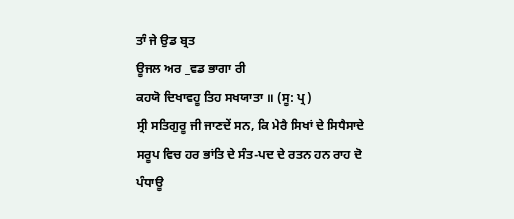ਤਾੰ ਜੇ ਉਡ ਬ੍ਰਤ
ਊਜਲ ਅਰ _ਵਡ ਭਾਗਾ ਰੀ
ਕਹਯੋ ਦਿਖਾਵਹੂ ਤਿਹ ਸਖਯਾਤਾ ॥ (ਸੂ: ਪ੍ਰ)
ਸ੍ਰੀ ਸਤਿਗੁਰੂ ਜੀ ਜਾਣਦੇਂ ਸਨ, ਕਿ ਮੇਰੈ ਸਿਖਾਂ ਦੇ ਸਿਧੈਸਾਦੇ ਸਰੂਪ ਵਿਚ ਹਰ ਭਾਂਤਿ ਦੇ ਸੰਤ-ਪਦ ਦੇ ਰਤਨ ਹਨ ਰਾਹ ਦੋ ਪੰਧਾਊ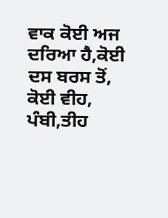ਵਾਕ ਕੋਈ ਅਜ ਦਰਿਆ ਹੈ,ਕੋਈ ਦਸ ਬਰਸ ਤੋਂ, ਕੋਈ ਵੀਹ, ਪੰਬੀ,ਤੀਹ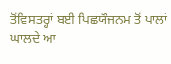ਤੋਂਵਿਸਤਰ੍ਹਾਂ ਬਈ ਪਿਛਯੌਜਨਮ ਤੋਂ ਪਾਲਾਂ ਘਾਲਦੇ ਆ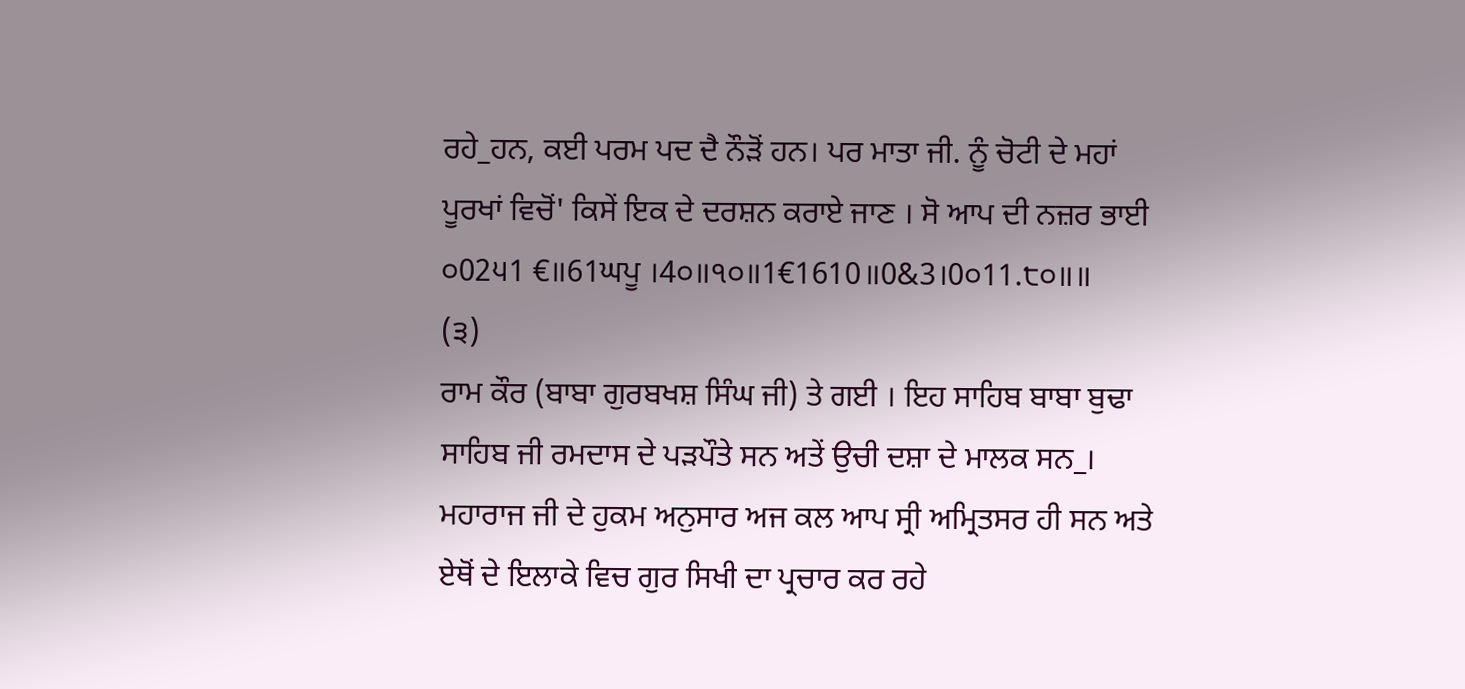ਰਹੇ_ਹਨ, ਕਈ ਪਰਮ ਪਦ ਦੈ ਨੌੜੋਂ ਹਨ। ਪਰ ਮਾਤਾ ਜੀ. ਨੂੰ ਚੋਟੀ ਦੇ ਮਹਾਂ ਪੂਰਖਾਂ ਵਿਚੋਂ' ਕਿਸੇਂ ਇਕ ਦੇ ਦਰਸ਼ਨ ਕਰਾਏ ਜਾਣ । ਸੋ ਆਪ ਦੀ ਨਜ਼ਰ ਭਾਈ
੦02੫1 €॥61ਘਪੂ ।4੦॥੧੦॥1€1610॥0&3।0੦11.੮੦॥॥
(੩)
ਰਾਮ ਕੌਰ (ਬਾਬਾ ਗੁਰਬਖਸ਼ ਸਿੰਘ ਜੀ) ਤੇ ਗਈ । ਇਹ ਸਾਹਿਬ ਬਾਬਾ ਬੁਢਾ ਸਾਹਿਬ ਜੀ ਰਮਦਾਸ ਦੇ ਪੜਪੌਤੇ ਸਨ ਅਤੇਂ ਉਚੀ ਦਸ਼ਾ ਦੇ ਮਾਲਕ ਸਨ_। ਮਹਾਰਾਜ ਜੀ ਦੇ ਹੁਕਮ ਅਨੁਸਾਰ ਅਜ ਕਲ ਆਪ ਸ੍ਰੀ ਅਮ੍ਰਿਤਸਰ ਹੀ ਸਨ ਅਤੇ ਏਥੋਂ ਦੇ ਇਲਾਕੇ ਵਿਚ ਗੁਰ ਸਿਖੀ ਦਾ ਪ੍ਰਚਾਰ ਕਰ ਰਹੇ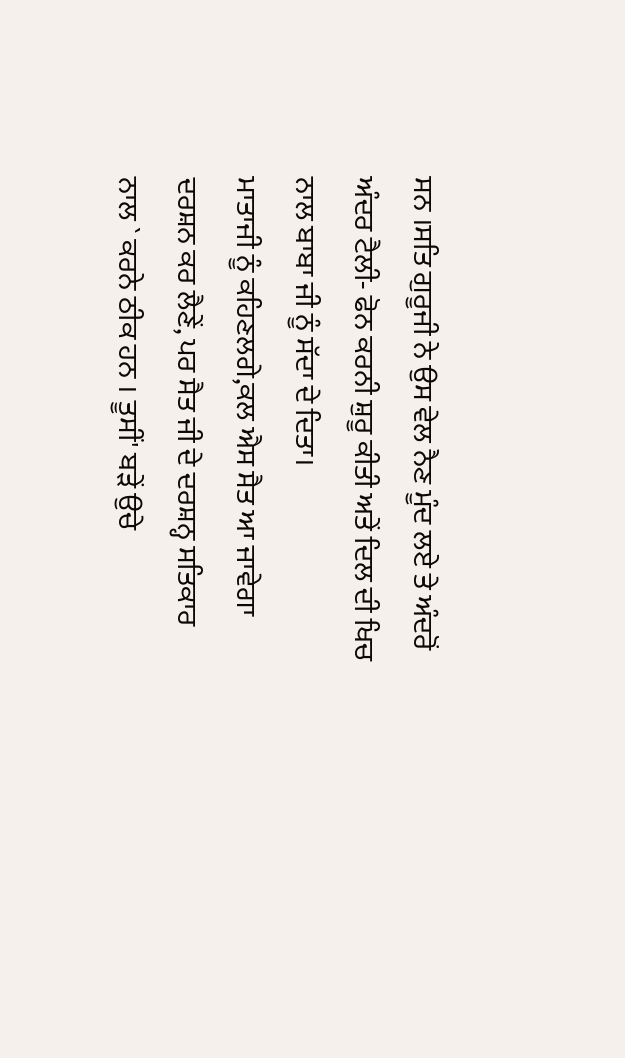ਸਨ ।ਸਤਿ ਗੁਰੂਜੀ ਨੇ ਉਸ ਵੇਲ ਨੈਣ ਮੂੰਦ ਲਏ ਤੇ ਅੰਦਰੋਂ ਅੰਦਰ ਟੈਲੀ- ਫੋਨ ਕਰਨੀ ਸ਼ੁਰੂ ਕੀਤੀ ਅਤੇਂ ਦਿਲ ਦੀ ਖਿਚ ਨਾਲ ਬਾਬਾ ਜੀ ਨੂੰ ਸੱਦਾ ਦੇ ਦਿਤਾ।
ਮਾਤਾਜੀ ਨੂੰ ਕਹਿਣਲਗੇ,ਕਲ ਐਸ ਸੈਤ ਆ ਜਾਵੇਗਾ ਦਰਸ਼ਨ ਕਰ ਲੈਣੇਂ, ਪਰ ਸੈਤ ਜੀ ਦੇ ਦਰਸ਼ਨ੍ਹ ਸਤਿਕਾਰ ਨਾਲ ` ਕਰਨੇ ਠੀਕ ਹਨ । ਤੂਸੀਂ' ਬੜੇਂ ਉਚੇ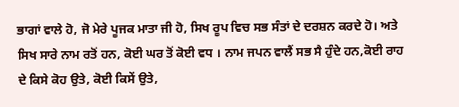ਭਾਗਾਂ ਵਾਲੇ ਹੋ, ਜੋ ਮੇਰੇ ਪੂਜਕ ਮਾਤਾ ਜੀ ਹੋ, ਸਿਖ ਰੂਪ ਵਿਚ ਸਭ ਸੰਤਾਂ ਦੇ ਦਰਸ਼ਨ ਕਰਦੇ ਹੋ। ਅਤੇ ਸਿਖ ਸਾਰੇ ਨਾਮ ਰਤੋਂ ਹਨ, ਕੋਈ ਘਰ ਤੋਂ ਕੋਈ ਵਧ । ਨਾਮ ਜਪਨ ਵਾਲੈਂ ਸਭ ਸੈ ਹੁੰਦੇ ਹਨ,ਕੋਈ ਰਾਹ ਦੇ ਕਿਸੇ ਕੋਹ ਉਤੇ, ਕੋਈ ਕਿਸੇਂ ਉਤੇ,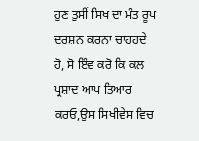ਹੁਣ ਤੁਸੀਂ ਸਿਖ ਦਾ ਮੰਤ ਰੂਪ ਦਰਸ਼ਨ ਕਰਨਾ ਚਾਹਹਦੇ ਹੋ, ਸੋ ਇੰਵ ਕਰੋ ਕਿ ਕਲ ਪ੍ਰਸ਼ਾਦ ਆਪ ਤਿਆਰ ਕਰਓ,ਉਸ ਸਿਖੀਵੇਸ ਵਿਚ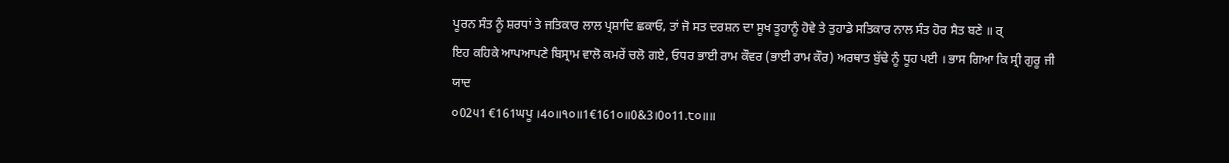ਪੂਰਨ ਸੰਤ ਨੂੰ ਸ਼ਰਧਾਂ ਤੇ ਜਤਿਕਾਰ ਲਾਲ ਪ੍ਰਸ਼ਾਦਿ ਛਕਾਓ, ਤਾਂ ਜੋ ਸਤ ਦਰਸ਼ਨ ਦਾ ਸੂਖ ਤੂਹਾਨੂੰ ਹੋਵੇ ਤੇ ਤੁਹਾਡੇ ਸਤਿਕਾਰ ਨਾਲ ਸੰਤ ਹੋਰ ਸੈਤ ਬਣੇ ॥ ਰ੍
ਇਹ ਕਹਿਕੇ ਆਪਆਪਣੇ ਬਿਸ੍ਰਾਮ ਵਾਲੋ ਕਮਰੇਂ ਚਲੋ ਗਏ, ਓਧਰ ਭਾਈ ਰਾਮ ਕੌਵਰ (ਭਾਈ ਰਾਮ ਕੌਰ) ਅਰਥਾਤ ਬੁੱਢੇ ਨੂੰ ਧੂਹ ਪਈ । ਭਾਸ ਗਿਆ ਕਿ ਸ੍ਰੀ ਗੁਰੂ ਜੀ ਯਾਦ
੦02੫1 €161ਘਪੂ ।4੦॥੧੦॥1€161੦॥0&3।0੦11.੮੦॥॥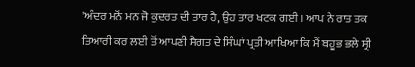'ਅੰਦਰ ਮਨੋਂ ਮਨ ਜੋ ਕੁਦਰਤ ਦੀ ਤਾਰ ਹੈ, ਉਹ ਤਾਰ ਖਟਕ ਗਈ । ਆਪ ਨੇ ਰਾਤ ਤਕ ਤਿਆਰੀ ਕਰ ਲਈ ਤੋਂ ਆਪਣੀ ਸੈਗਤ ਦੇ ਸਿੰਘਾਂ ਪ੍ਰਤੀ ਆਖਿਆ ਕਿ ਮੈਂ ਬਹੂਭ ਭਲੇ ਸ੍ਰੀ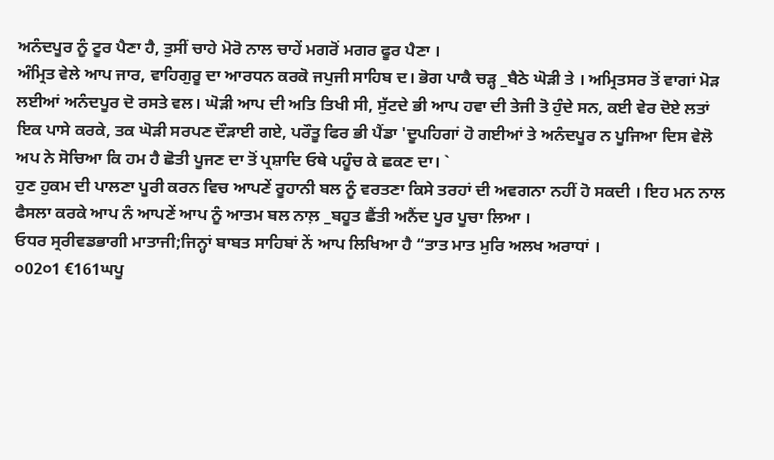ਅਨੰਦਪੂਰ ਨੂੰ ਟੂਰ ਪੈਣਾ ਹੈ, ਤੁਸੀਂ ਚਾਹੇ ਮੋਰੋ ਨਾਲ ਚਾਹੇਂ ਮਗਰੋਂ ਮਗਰ ਫੂਰ ਪੈਣਾ ।
ਅੰਮ੍ਰਿਤ ਵੇਲੇ ਆਪ ਜਾਰ, ਵਾਹਿਗੁਰੂ ਦਾ ਆਰਧਨ ਕਰਕੋ ਜਪੁਜੀ ਸਾਹਿਬ ਦ। ਭੋਗ ਪਾਕੈ ਚੜ੍ਹ _ਬੈਠੇ ਘੋੜੀ ਤੇ । ਅਮ੍ਰਿਤਸਰ ਤੋਂ ਵਾਗਾਂ ਮੋੜ ਲਈਆਂ ਅਨੰਦਪੂਰ ਦੋ ਰਸਤੇ ਵਲ। ਘੋੜੀ ਆਪ ਦੀ ਅਤਿ ਤਿਖੀ ਸੀ, ਸੁੱਟਦੇ ਭੀ ਆਪ ਹਵਾ ਦੀ ਤੇਜੀ ਤੋ ਹੁੰਦੇ ਸਨ, ਕਈ ਵੇਰ ਦੋਏ ਲਤਾਂ ਇਕ ਪਾਸੇ ਕਰਕੇ, ਤਕ ਘੋੜੀ ਸਰਪਣ ਦੌੜਾਈ ਗਏ, ਪਰੌਤੂ ਫਿਰ ਭੀ ਪੈਂਡਾ 'ਦੂਪਹਿਗਾਂ ਹੋ ਗਈਆਂ ਤੇ ਅਨੰਦਪੂਰ ਨ ਪੂਜਿਆ ਦਿਸ ਵੇਲੋ ਅਪ ਨੇ ਸੋਚਿਆ ਕਿ ਹਮ ਹੈ ਛੋਤੀ ਪੂਜਣ ਦਾ ਤੋਂ ਪ੍ਰਸ਼ਾਦਿ ਓਥੇ ਪਹੂੰਚ ਕੇ ਛਕਣ ਦਾ। `
ਹੁਣ ਹੁਕਮ ਦੀ ਪਾਲਣਾ ਪੂਰੀ ਕਰਨ ਵਿਚ ਆਪਣੇਂ ਰੂਹਾਨੀ ਬਲ ਨੂੰ ਵਰਤਣਾ ਕਿਸੇ ਤਰਹਾਂ ਦੀ ਅਵਗਨਾ ਨਹੀਂ ਹੋ ਸਕਦੀ । ਇਹ ਮਨ ਨਾਲ ਫੈਸਲਾ ਕਰਕੇ ਆਪ ਨੰ ਆਪਣੇਂ ਆਪ ਨੂੰ ਆਤਮ ਬਲ ਨਾਲ਼ _ਬਹੂਤ ਛੈਂਤੀ ਅਨੈਂਦ ਪੂਰ ਪੂਚਾ ਲਿਆ ।
ਓਧਰ ਸ੍ਰਰੀਵਡਭਾਗੀ ਮਾਤਾਜੀ;ਜਿਨ੍ਹਾਂ ਬਾਬਤ ਸਾਹਿਬਾਂ ਨੇਂ ਆਪ ਲਿਖਿਆ ਹੈ “ਤਾਤ ਮਾਤ ਮੁਰਿ ਅਲਖ ਅਰਾਧਾਂ ।
੦02੦1 €161ਘਪੂ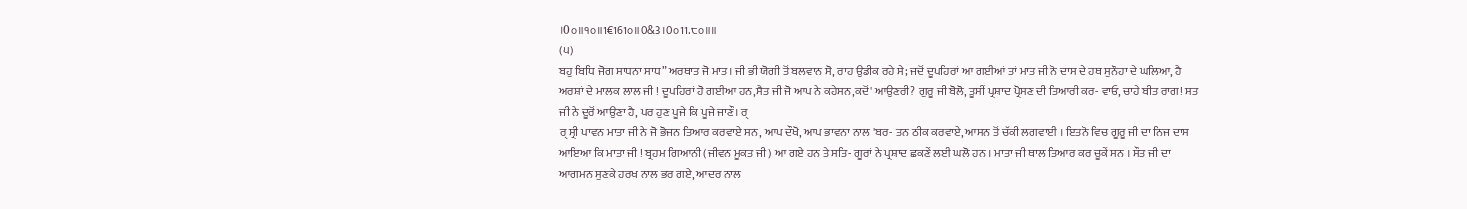।0੦॥੧੦॥1€161੦॥0&3।0੦11.੮੦॥॥
(੫)
ਬਹੁ ਬਿਧਿ ਜੋਗ ਸਾਧਨਾ ਸਾਧ” ਅਰਥਾਤ ਜੋ ਮਾਤ। ਜੀ ਭੀ ਯੋਗੀ ਤੋਂ ਬਲਵਾਨ ਸੋ, ਰਾਹ ਉਡੀਕ ਰਹੇ ਸੇ; ਜਦੋਂ ਦੂਪਹਿਰਾਂ ਆ ਗਈਆਂ ਤਾਂ ਮਾਤ ਜੀ ਨੋ ਦਾਸ ਦੇ ਹਥ ਸੁਨੌਹਾ ਦੇ ਘਲਿਆ, ਹੈ ਅਰਸ਼ਾਂ ਦੇ ਮਾਲਕ ਲਾਲ ਜੀ ! ਦੂਪਹਿਰਾਂ ਹੋ ਗਈਆ ਹਨ,ਸੈਤ ਜੀ ਜੋ ਆਪ ਨੇ ਕਹੇਸਨ,ਕਦੋਂ' ਆਉਣਰੀ? ਗੁਰੂ ਜੀ ਬੋਲੋ, ਤੂਸੀਂ ਪ੍ਰਸ਼ਾਦ ਪ੍ਰੋਸਣ ਦੀ ਤਿਆਰੀ ਕਰ- ਵਾਓ, ਚਾਹੇ ਬੀਤ ਰਾਗ! ਸਤ ਜੀ ਨੇ ਦੂਰੋਂ ਆਉਣਾ ਹੈ, ਪਰ ਹੁਣ ਪੂਜੇ ਕਿ ਪੂਜੇ ਜਾਣੌ। ਰ੍
ਰ੍ ਸ੍ਰੀ ਪਾਵਨ ਮਾਤਾ ਜੀ ਨੇ ਜੋ ਭੋਜਨ ਤਿਆਰ ਕਰਵਾਏ ਸਨ, ਆਪ ਦੌਖੋ, ਆਪ ਭਾਵਨਾ ਨਾਲ 'ਬਰ- ਤਨ ਠੀਕ ਕਰਵਾਏ, ਆਸਨ ਤੋਂ ਚੱਕੀ ਲਗਵਾਈ । ਇਤਨੋ ਵਿਚ ਗੂਰੂ ਜੀ ਦਾ ਨਿਜ ਦਾਸ ਆਇਆ ਕਿ ਮਾਤਾ ਜੀ ! ਬ੍ਰਹਮ ਗਿਆਨੀ (ਜੀਵਨ ਮੂਕਤ ਜੀ) ਆ ਗਏ ਹਨ ਤੇ ਸਤਿ- ਗੂਰਾਂ ਨੇ ਪ੍ਰਸ਼ਾਦ ਛਕਣੇਂ ਲਈ ਘਲੋ ਹਨ । ਮਾਤਾ ਜੀ ਥਾਲ ਤਿਆਰ ਕਰ ਚੂਕੇਂ ਸਨ । ਸੌਤ ਜੀ ਦਾ ਆਗਮਨ ਸੁਣਕੇ ਹਰਖ ਨਾਲ ਭਰ ਗਏ, ਆਦਰ ਨਾਲ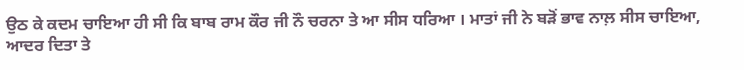ਉਠ ਕੇ ਕਦਮ ਚਾਇਆ ਹੀ ਸੀ ਕਿ ਬਾਬ ਰਾਮ ਕੌਰ ਜੀ ਨੌ ਚਰਨਾ ਤੇ ਆ ਸੀਸ ਧਰਿਆ । ਮਾਤਾਂ ਜੀ ਨੇ ਬੜੋਂ ਭਾਵ ਨਾਲ਼ ਸੀਸ ਚਾਇਆ, ਆਦਰ ਦਿਤਾ ਤੇ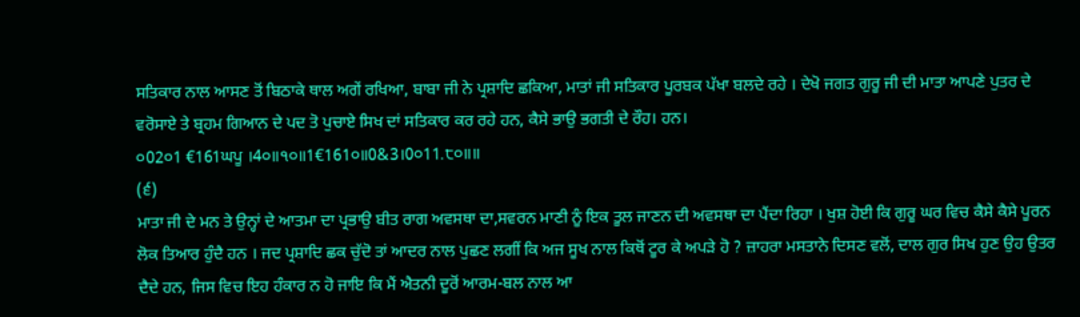ਸਤਿਕਾਰ ਨਾਲ ਆਸਣ ਤੋਂ ਬਿਠਾਕੇ ਥਾਲ ਅਗੇਂ ਰਖਿਆ, ਬਾਬਾ ਜੀ ਨੇ ਪ੍ਰਸ਼ਾਦਿ ਛਕਿਆ, ਮਾਤਾਂ ਜੀ ਸਤਿਕਾਰ ਪੂਰਬਕ ਪੱਖਾ ਬਲਦੇ ਰਹੇ । ਦੇਖੋ ਜਗਤ ਗੁਰੂ ਜੀ ਦੀ ਮਾਤਾ ਆਪਣੇ ਪੁਤਰ ਦੇ ਵਰੋਸਾਏ ਤੇ ਬ੍ਰਹਮ ਗਿਆਨ ਦੇ ਪਦ ਤੋ ਪੁਚਾਏ ਸਿਖ ਦਾਂ ਸਤਿਕਾਰ ਕਰ ਰਹੇ ਹਨ, ਕੈਸੇ ਭਾਉ ਭਗਤੀ ਦੇ ਰੌਹ। ਹਨ।
੦02੦1 €161ਘਪੂ ।4੦॥੧੦॥1€161੦॥0&3।0੦11.੮੦॥॥
(੬)
ਮਾਤਾ ਜੀ ਦੇ ਮਨ ਤੇ ਉਨ੍ਹਾਂ ਦੇ ਆਤਮਾ ਦਾ ਪ੍ਰਭਾਉ ਬੀਤ ਰਾਗ ਅਵਸਥਾ ਦਾ,ਸਵਰਨ ਮਾਣੀ ਨੂੰ ਇਕ ਤੂਲ ਜਾਣਨ ਦੀ ਅਵਸਥਾ ਦਾ ਪੈਂਦਾ ਰਿਹਾ । ਖੁਸ਼ ਹੋਈ ਕਿ ਗੁਰੂ ਘਰ ਵਿਚ ਕੈਸੇ ਕੈਸੇ ਪੂਰਨ ਲੋਕ ਤਿਆਰ ਹੁੰਦੈ ਹਨ । ਜਦ ਪ੍ਰਸ਼ਾਦਿ ਛਕ ਚੁੱਦੋ ਤਾਂ ਆਦਰ ਨਾਲ ਪੁਛਣ ਲਗੀਂ ਕਿ ਅਜ ਸੂਖ ਨਾਲ ਕਿਥੋਂ ਟੂਰ ਕੇ ਅਪੜੇ ਹੋ ? ਜ਼ਾਹਰਾ ਮਸਤਾਨੇ ਦਿਸਣ ਵਲੋਂ, ਦਾਲ ਗੁਰ ਸਿਖ ਹੁਣ ਉਹ ਉਤਰ ਦੈਦੇ ਹਨ, ਜਿਸ ਵਿਚ ਇਹ ਹੰਕਾਰ ਨ ਹੋ ਜਾਇ ਕਿ ਮੈਂ ਐਤਨੀ ਦੂਰੋਂ ਆਰਮ-ਬਲ ਨਾਲ ਆ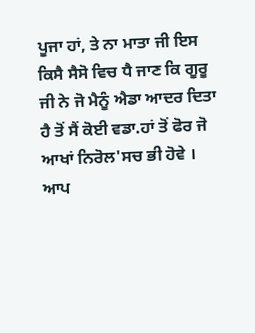ਪੂਜਾ ਹਾਂ, ਤੇ ਨਾ ਮਾਤਾ ਜੀ ਇਸ ਕਿਸੈ ਸੈਸੋ ਵਿਚ ਧੈ ਜਾਣ ਕਿ ਗੂਰੂ ਜੀ ਨੇ ਜੋ ਮੈਨੂੰ ਐਡਾ ਆਦਰ ਦਿਤਾ ਹੈ ਤੋਂ ਸੈਂ ਕੋਈ ਵਡਾ.ਹਾਂ ਤੋਂ ਫੋਰ ਜੋ ਆਖਾਂ ਨਿਰੋਲ'ਸਚ ਭੀ ਹੋਵੇ । ਆਪ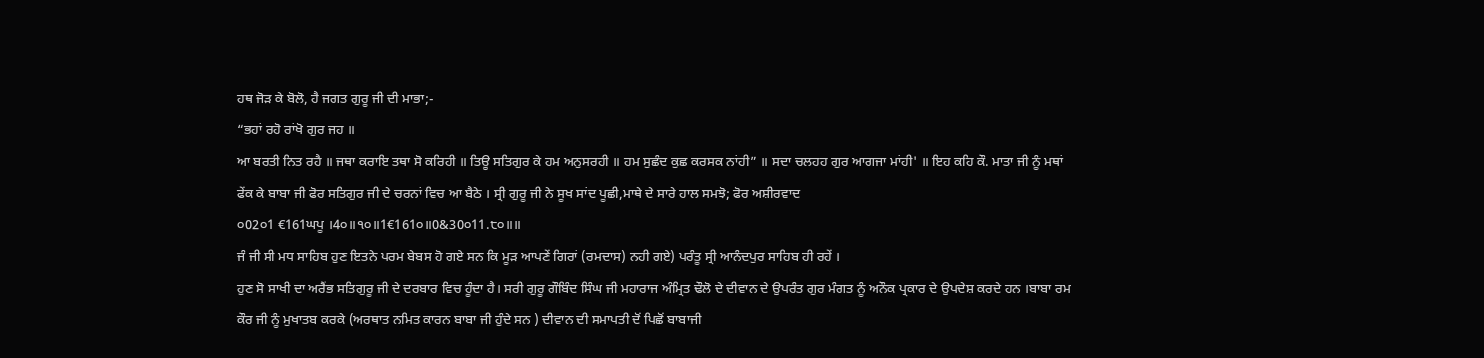ਹਥ ਜੋੜ ਕੇ ਬੋਲੋ, ਹੈ ਜਗਤ ਗੁਰੂ ਜੀ ਦੀ ਮਾਭਾ;-
“ਭਹਾਂ ਰਹੋ ਰਾਂਖੋ ਗੁਰ ਜਹ ॥
ਆ ਬਰਤੀ ਨਿਤ ਰਹੈ ॥ ਜਥਾ ਕਰਾਇ ਤਥਾ ਸੋ ਕਰਿਹੀ ॥ ਤਿਊ ਸਤਿਗੁਰ ਕੇ ਹਮ ਅਨੁਸਰਹੀ ॥ ਹਮ ਸੁਛੰਦ ਕੁਛ ਕਰਸਕ ਨਾਂਹੀ” ॥ ਸਦਾ ਚਲਹਹ ਗੁਰ ਆਗਜਾ ਮਾਂਹੀ' ॥ ਇਹ ਕਹਿ ਕੌ. ਮਾਤਾ ਜੀ ਨੂੰ ਮਥਾਂ ਫੇਂਕ ਕੇ ਬਾਬਾ ਜੀ ਫੋਰ ਸਤਿਗੁਰ ਜੀ ਦੇ ਚਰਨਾਂ ਵਿਚ ਆ ਬੈਠੇ । ਸ੍ਰੀ ਗੁਰੂ ਜੀ ਨੇ ਸੂਖ ਸਾਂਦ ਪੂਛੀ,ਮਾਥੇ ਦੇ ਸਾਰੇ ਹਾਲ ਸਮਝੋ; ਫੋਰ ਅਸ਼ੀਰਵਾਦ
੦02੦1 €161ਘਪੂ ।4੦॥੧੦॥1€161੦॥0&30੦11.੮੦॥॥
ਜੰ ਜੀ ਸੀ ਮਧ ਸਾਹਿਬ ਹੁਣ ਇਤਨੇ ਪਰਮ ਬੇਬਸ ਹੋ ਗਏ ਸਨ ਕਿ ਮੂੜ ਆਪਣੇਂ ਗਿਰਾਂ (ਰਮਦਾਸ) ਨਹੀ ਗਏ) ਪਰੰਤੂ ਸ੍ਰੀ ਆਨੰਦਪੁਰ ਸਾਹਿਬ ਹੀ ਰਹੇਂ ।
ਹੁਣ ਸੋ ਸਾਖੀ ਦਾ ਅਰੈਂਭ ਸਤਿਗੁਰੂ ਜੀ ਦੇ ਦਰਬਾਰ ਵਿਚ ਹੂੰਦਾ ਹੈ। ਸਰੀ ਗੁਰੂ ਗੌਬਿੰਦ ਸਿੰਘ ਜੀ ਮਹਾਰਾਜ ਅੰਮ੍ਰਿਤ ਢੌਲੋ ਦੇ ਦੀਵਾਨ ਦੇ ਉਪਰੰਤ ਗੁਰ ਮੰਗਤ ਨੂੰ ਅਨੌਕ ਪ੍ਰਕਾਰ ਦੇ ਉਪਦੇਸ਼ ਕਰਦੇ ਹਨ ।ਬਾਬਾ ਰਮ ਕੌਰ ਜੀ ਨੂੰ ਮੁਖਾਤਬ ਕਰਕੇ (ਅਰਥਾਤ ਨਮਿਤ ਕਾਰਨ ਬਾਬਾ ਜੀ ਹੁੰਦੇ ਸਨ ) ਦੀਵਾਨ ਦੀ ਸਮਾਪਤੀ ਦੋਂ ਪਿਛੋਂ ਬਾਬਾਜੀ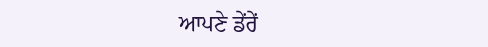ਆਪਣੇ ਡੇਂਰੇਂ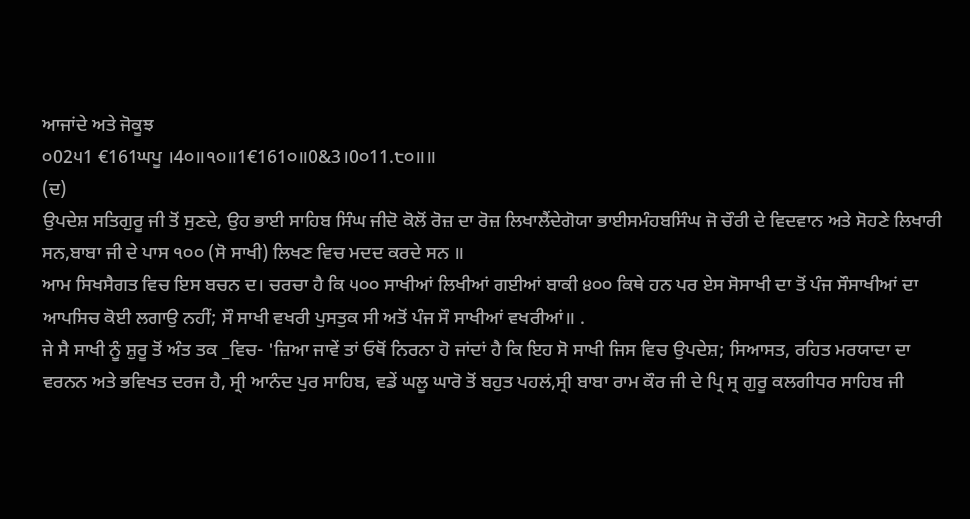ਆਜਾਂਦੇ ਅਤੇ ਜੋਕੂਝ
੦02੫1 €161ਘਪੂ ।4੦॥੧੦॥1€161੦॥0&3।0੦11.੮੦॥॥
(ਦ)
ਉਪਦੇਸ਼ ਸਤਿਗੁਰੂ ਜੀ ਤੋਂ ਸੁਣਦੇ, ਉਹ ਭਾਈ ਸਾਹਿਬ ਸਿੰਘ ਜੀਦੋ ਕੋਲੋਂ ਰੋਜ਼ ਦਾ ਰੋਜ਼ ਲਿਖਾਲੈਂਦੇਗੋਯਾ ਭਾਈਸਮੰਹਬਸਿੰਘ ਜੋ ਚੌਰੀ ਦੇ ਵਿਦਵਾਨ ਅਤੇ ਸੋਹਣੇ ਲਿਖਾਰੀ ਸਨ,ਬਾਬਾ ਜੀ ਦੇ ਪਾਸ ੧੦੦ (ਸੋ ਸਾਖੀ) ਲਿਖਣ ਵਿਚ ਮਦਦ ਕਰਦੇ ਸਨ ॥
ਆਮ ਸਿਖਸੈਗਤ ਵਿਚ ਇਸ ਬਚਨ ਦ। ਚਰਚਾ ਹੈ ਕਿ ੫੦੦ ਸਾਖੀਆਂ ਲਿਖੀਆਂ ਗਈਆਂ ਬਾਕੀ ੪੦੦ ਕਿਥੇ ਹਨ ਪਰ ਏਸ ਸੋਸਾਖੀ ਦਾ ਤੋਂ ਪੰਜ ਸੌਸਾਖੀਆਂ ਦਾ ਆਪਸਿਚ ਕੋਈ ਲਗਾਉ ਨਹੀਂ; ਸੌ ਸਾਖੀ ਵਖਰੀ ਪੁਸਤੁਕ ਸੀ ਅਤੋਂ ਪੰਜ ਸੌ ਸਾਖੀਆਂ ਵਖਰੀਆਂ॥ .
ਜੇ ਸੈ ਸਾਖੀ ਨੂੰ ਸ਼ੁਰੂ ਤੋਂ ਅੰਤ ਤਕ _ਵਿਚ- 'ਜ਼ਿਆ ਜਾਵੇਂ ਤਾਂ ਓਥੋਂ ਨਿਰਨਾ ਹੋ ਜਾਂਦਾਂ ਹੈ ਕਿ ਇਹ ਸੋ ਸਾਖੀ ਜਿਸ ਵਿਚ ਉਪਦੇਸ਼; ਸਿਆਸਤ, ਰਹਿਤ ਮਰਯਾਦਾ ਦਾ ਵਰਨਨ ਅਤੇ ਭਵਿਖਤ ਦਰਜ ਹੈ, ਸ੍ਰੀ ਆਨੰਦ ਪੁਰ ਸਾਹਿਬ, ਵਡੇਂ ਘਲੂ ਘਾਰੋ ਤੋਂ ਬਹੁਤ ਪਹਲਂ,ਸ੍ਰੀ ਬਾਬਾ ਰਾਮ ਕੌਰ ਜੀ ਦੇ ਪ੍ਰਿ ਸ੍ਰ ਗੁਰੂ ਕਲਗੀਧਰ ਸਾਹਿਬ ਜੀ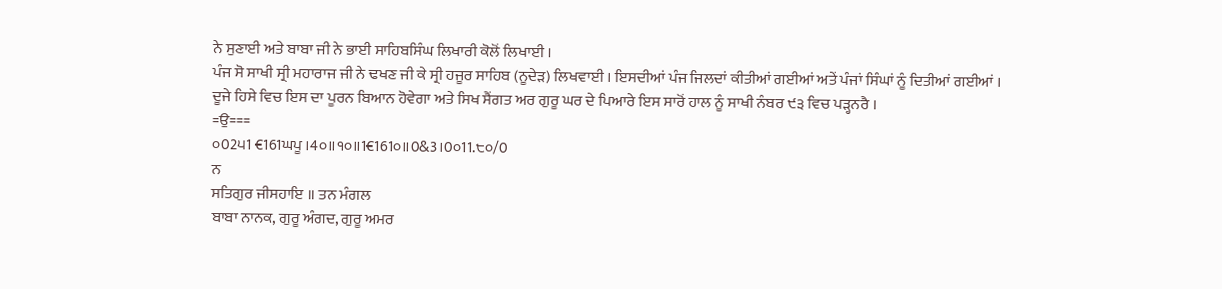ਨੇ ਸੁਣਾਈ ਅਤੇ ਬਾਬਾ ਜੀ ਨੇ ਭਾਈ ਸਾਹਿਬਸਿੰਘ ਲਿਖਾਰੀ ਕੋਲੋਂ ਲਿਖਾਈ ।
ਪੰਜ ਸੋ ਸਾਖੀ ਸ੍ਰੀ ਮਹਾਰਾਜ ਜੀ ਨੇ ਢਖਣ ਜੀ ਕੇ ਸ੍ਰੀ ਹਜੂਰ ਸਾਹਿਬ (ਨੂਦੇੜ) ਲਿਖਵਾਈ । ਇਸਦੀਆਂ ਪੰਜ ਜਿਲਦਾਂ ਕੀਤੀਆਂ ਗਈਆਂ ਅਤੇਂ ਪੰਜਾਂ ਸਿੰਘਾਂ ਨੂੰ ਦਿਤੀਆਂ ਗਈਆਂ ।
ਦੂਜੇ ਹਿਸੇ ਵਿਚ ਇਸ ਦਾ ਪੂਰਨ ਬਿਆਨ ਹੋਵੇਗਾ ਅਤੇ ਸਿਖ ਸੈਂਗਤ ਅਰ ਗੁਰੂ ਘਰ ਦੇ ਪਿਆਰੇ ਇਸ ਸਾਰੋਂ ਹਾਲ ਨੂੰ ਸਾਖੀ ਨੰਬਰ ੯੩ ਵਿਚ ਪੜ੍ਹਨਰੈ ।
=ਉ===
੦02੫1 €161ਘਪੂ ।4੦॥੧੦॥1€161੦॥0&3।0੦11.੮੦/0
ਨ
ਸਤਿਗੁਰ ਜੀਸਹਾਇ ॥ ਤਨ ਮੰਗਲ
ਬਾਬਾ ਨਾਨਕ, ਗੁਰੂ ਅੰਗਦ, ਗੁਰੂ ਅਮਰ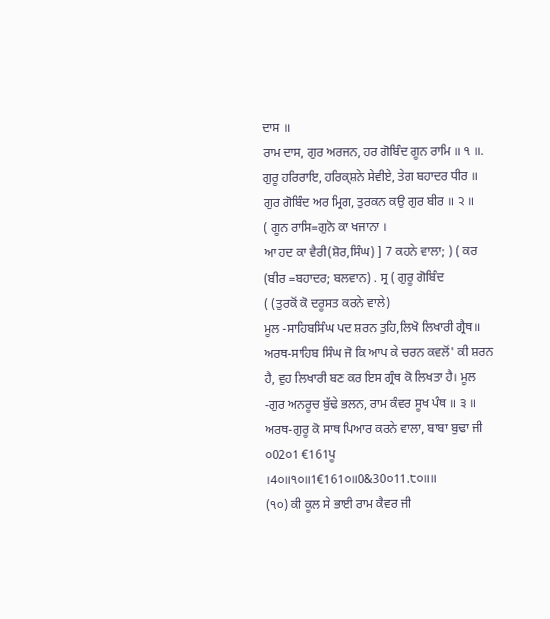ਦਾਸ ॥
ਰਾਮ ਦਾਸ, ਗੁਰ ਅਰਜਨ, ਹਰ ਗੋਬਿੰਦ ਗੂਨ ਰਾਮਿ ॥ ੧ ॥. ਗੁਰੂ ਹਰਿਰਾਇ, ਹਰਿਕ੍ਸ਼ਨੇ ਸੇਵੀਏ, ਤੇਗ ਬਹਾਦਰ ਧੀਰ ॥ ਗੁਰ ਗੋਬਿੰਦ ਅਰ ਮ੍ਰਿਗ, ਤੁਰਕਨ ਕਉ ਗੁਰ ਬੀਰ ॥ ੨ ॥
( ਗੂਨ ਰਾਸਿ=ਗੁਨੋ ਕਾ ਖਜਾਨਾ ।
ਆ ਹਦ ਕਾ ਵੈਰੀ(ਸ਼ੋਰ,ਸਿੰਘ) ] 7 ਕਹਨੇ ਵਾਲਾ; ) ( ਕਰ
(ਬੀਰ =ਬਹਾਦਰ; ਬਲਵਾਨ) . ਸ੍ਰ ( ਗੁਰੂ ਗੋਬਿੰਦ
( (ਤੁਰਕੋਂ ਕੋ ਦਰੂਸਤ ਕਰਨੇ ਵਾਲੇ)
ਮੂਲ -ਸਾਹਿਬਸਿੰਘ ਪਦ ਸ਼ਰਨ ਤੁਹਿ,ਲਿਖੋ ਲਿਖਾਰੀ ਗ੍ਰੈਥ॥
ਅਰਥ-ਸਾਹਿਬ ਸਿੰਘ ਜੋ ਕਿ ਆਪ ਕੇ ਚਰਨ ਕਵਲੋਂ' ਕੀ ਸ਼ਰਨ ਹੈ, ਵੁਹ ਲਿਖਾਰੀ ਬਣ ਕਰ ਇਸ ਗ੍ਰੰਥ ਕੋ ਲਿਖਤਾ ਹੈ। ਮੂਲ -ਗੁਰ ਅਨਰੂਚ ਬੁੱਢੇ ਭਲਨ, ਰਾਮ ਕੰਵਰ ਸੂਖ ਪੰਥ ॥ ੩ ॥ ਅਰਥ-ਗੁਰੂ ਕੋ ਸਾਥ ਪਿਆਰ ਕਰਨੇ ਵਾਲਾ, ਬਾਬਾ ਬੁਢਾ ਜੀ
੦02੦1 €161ਪੂ ।4੦॥੧੦॥1€161੦॥0&30੦11.੮੦॥॥
(੧੦) ਕੀ ਕੂਲ ਸੇ ਭਾਈ ਰਾਮ ਕੈਵਰ ਜੀ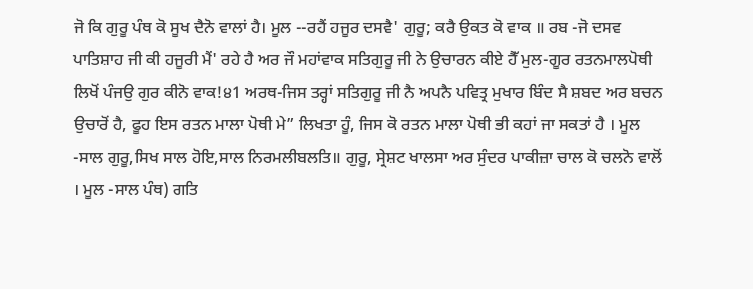ਜੋ ਕਿ ਗੁਰੂ ਪੰਥ ਕੋ ਸੂਖ ਦੈਨੋ ਵਾਲਾਂ ਹੈ। ਮੂਲ --ਰਹੈਂ ਹਜੂਰ ਦਸਵੈ' ਗੁਰੂ; ਕਰੈ ਉਕਤ ਕੋ ਵਾਕ ॥ ਰਬ -ਜੋ ਦਸਵ ਪਾਤਿਸ਼ਾਹ ਜੀ ਕੀ ਹਜੂਰੀ ਮੈਂ' ਰਹੇ ਹੈ ਅਰ ਜੌ ਮਹਾਂਵਾਕ ਸਤਿਗੁਰੂ ਜੀ ਨੇ ਉਚਾਰਨ ਕੀਏ ਹੈੱ ਮੁਲ-ਗੂਰ ਰਤਨਮਾਲਪੋਥੀ ਲਿਖੋਂ ਪੰਜਉ ਗੁਰ ਕੀਨੋ ਵਾਕ!੪1 ਅਰਥ-ਜਿਸ ਤਰ੍ਹਾਂ ਸਤਿਗੁਰੂ ਜੀ ਨੈ ਅਪਨੈ ਪਵਿਤ੍ਰ ਮੁਖਾਰ ਬਿੰਦ ਸੈ ਸ਼ਬਦ ਅਰ ਬਚਨ ਉਚਾਰੋਂ ਹੈ, ਫੂਹ ਇਸ ਰਤਨ ਮਾਲਾ ਪੋਥੀ ਮੇ” ਲਿਖਤਾ ਹੂੰ, ਜਿਸ ਕੋ ਰਤਨ ਮਾਲਾ ਪੋਥੀ ਭੀ ਕਹਾਂ ਜਾ ਸਕਤਾਂ ਹੈ । ਮੂਲ -ਸਾਲ ਗੁਰੂ,ਸਿਖ ਸਾਲ ਹੋਇ,ਸਾਲ ਨਿਰਮਲੀਬਲਤਿ॥ ਗੁਰੂ, ਸ੍ਰੇਸ਼ਟ ਖਾਲਸਾ ਅਰ ਸੁੰਦਰ ਪਾਕੀਜ਼ਾ ਚਾਲ ਕੋ ਚਲਨੋ ਵਾਲੋਂ । ਮੂਲ -ਸਾਲ ਪੰਥ) ਗਤਿ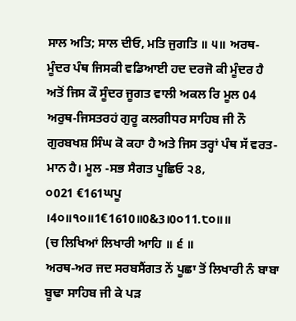ਸਾਲ ਅਤਿ; ਸਾਲ ਦੀਓ, ਮਤਿ ਜੁਗਤਿ ॥ ੫॥ ਅਰਥ-ਮੂੰਦਰ ਪੰਥ ਜਿਸਕੀ ਵਡਿਆਈ ਹਦ ਦਰਜੋ ਕੀ ਮੂੰਦਰ ਹੈ ਅਤੋਂ ਜਿਸ ਕੌ ਸੂੰਦਰ ਜੂਗਤ ਵਾਲੀ ਅਕਲ ਰਿ ਮੂਲ 04 ਅਰੁਥ-ਜਿਸਤਰਹਂ ਗੁਰੂ ਕਲਗੀਧਰ ਸਾਹਿਬ ਜੀ ਨੌ ਗੁਰਬਖਸ਼ ਸਿੰਘ ਕੋ ਕਹਾ ਹੈ ਅਤੇ ਜਿਸ ਤਰ੍ਹਾਂ ਪੰਥ ਸੱ ਵਰਤ- ਮਾਨ ਹੈ। ਮੂਲ -ਸਭ ਸੈਗਤ ਪੂਛਿਓ ੨8,
੦021 €161ਘਪੂ ।4੦॥੧੦॥1€1610॥0&3।0੦11.੮੦॥॥
(ਚ ਲਿਖਿਆਂ ਲਿਖਾਰੀ ਆਹਿ ॥ ੬ ॥
ਅਰਥ-ਅਰ ਜਦ ਸਰਬਸੈਂਗਤ ਨੇਂ ਪੂਛਾ ਤੋਂ ਲਿਖਾਰੀ ਨੰ ਬਾਬਾ ਬੂਢਾ ਸਾਹਿਬ ਜੀ ਕੇ ਪੜ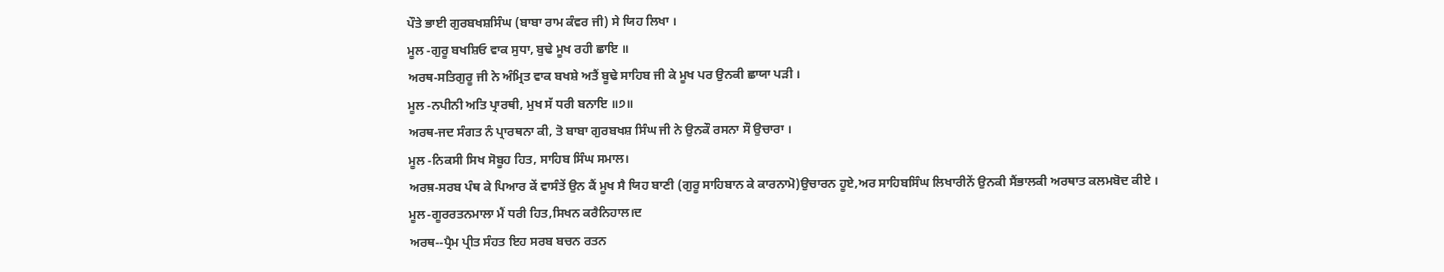ਪੌਤੇ ਭਾਈ ਗੁਰਬਖਸ਼ਸਿੰਘ (ਬਾਬਾ ਰਾਮ ਕੰਵਰ ਜੀ) ਸੇ ਯਿਹ ਲਿਖਾ ।
ਮੂਲ -ਗੁਰੂ ਬਖਸ਼ਿਓ ਵਾਕ ਸੁਧਾ, ਬੁਢੇ ਮੂਖ ਰਹੀ ਛਾਇ ॥
ਅਰਥ-ਸਤਿਗੁਰੂ ਜੀ ਨੇ ਅੰਮ੍ਰਿਤ ਵਾਕ ਬਖਸ਼ੇ ਅਤੈਂ ਬੂਢੇ ਸਾਹਿਬ ਜੀ ਕੇ ਮੂਖ ਪਰ ਉਨਕੀ ਛਾਯਾ ਪੜੀ ।
ਮੂਲ -ਨਪੀਨੀ ਅਤਿ ਪ੍ਰਾਰਥੀ, ਮੁਖ ਸੱ ਧਰੀ ਬਨਾਇ ॥੭॥
ਅਰਥ-ਜਦ ਸੰਗਤ ਨੰ ਪ੍ਰਾਰਥਨਾ ਕੀ, ਤੋ ਬਾਬਾ ਗੁਰਬਖਸ਼ ਸਿੰਘ ਜੀ ਨੇ ਉਨਕੌ ਰਸਨਾ ਸੌ ਉਚਾਰਾ ।
ਮੂਲ -ਨਿਕਸੀ ਸਿਖ ਸੋਬੂਹ ਹਿਤ, ਸਾਹਿਬ ਸਿੰਘ ਸਮਾਲ।
ਅਰਥ਼-ਸਰਬ ਪੰਥ ਕੇ ਪਿਆਰ ਕੇਂ ਵਾਸੰਤੇਂ ਉਨ ਕੈਂ ਮੂਖ ਸੈ ਯਿਹ ਬਾਣੀ (ਗੁਰੂ ਸਾਹਿਬਾਨ ਕੇ ਕਾਰਨਾਮੋ)ਉਚਾਰਨ ਹੂਏ,ਅਰ ਸਾਹਿਬਸਿੰਘ ਲਿਖਾਰੀਨੇਂ ਉਨਕੀ ਸੈਂਭਾਲਕੀ ਅਰਥਾਤ ਕਲਮਬੋਦ ਕੀਏ ।
ਮੂਲ-ਗੂਰਰਤਨਮਾਲਾ ਮੈਂ ਧਰੀ ਹਿਤ,ਸਿਖਨ ਕਰੈਨਿਹਾਲ।ਦ
ਅਰਥ--ਪ੍ਰੈਮ ਪ੍ਰੀਤ ਸੰਹਤ ਇਹ ਸਰਬ ਬਚਨ ਰਤਨ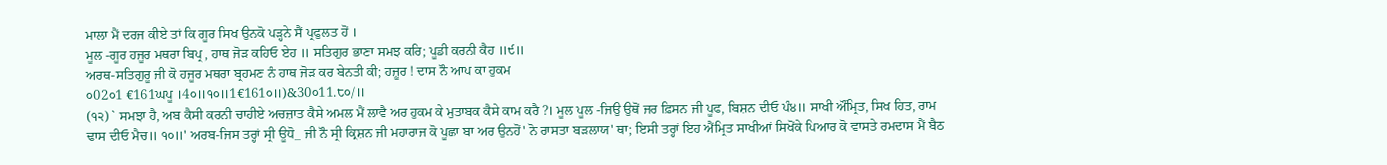ਮਾਲਾ ਮੈਂ ਦਰਜ ਕੀਏ ਤਾਂ ਕਿ ਗੂਰ ਸਿਖ ਉਨਕੋ ਪੜ੍ਹਨੇ ਸੈਂ ਪ੍ਰਫੁਲਤ ਹੋਂ ।
ਮੂਲ -ਗੂਰ ਹਜੂਰ ਮਥਰਾ ਬਿਪ੍ਰ , ਹਾਥ ਜੋੜ ਕਹਿਓ ਏਹ ॥ ਸਤਿਗੁਰ ਭਾਣਾ ਸਮਝ ਕਰਿ; ਪੂਡੀ ਕਰਨੀ ਕੈਹ ॥੯॥
ਅਰਥ-ਸਤਿਗੁਰੂ ਜੀ ਕੋ ਹਜੂਰ ਮਥਰਾ ਬ੍ਰਹਮਣ ਨੰ ਹਾਥ ਜੋੜ ਕਰ ਬੇਨਤੀ ਕੀ; ਹਜ਼ੂਰ ! ਦਾਸ ਨੌ ਆਪ ਕਾ ਹੁਕਮ
੦02੦1 €161ਘਪੂ ।4੦॥੧੦॥1€161੦॥)&30੦11.੮੦/॥
(੧੨) ` ਸਮਝਾ ਹੈ, ਅਬ ਕੈਸੀ ਕਰਨੀ ਚਾਹੀਏ ਅਚਜ਼ਾਤ ਕੈਸੇ ਅਮਲ ਮੈਂ ਲਾਵੈ ਅਰ ਹੁਕਮ ਕੇ ਮੁਤਾਬਕ ਕੈਸੇ ਕਾਮ ਕਰੈ ?। ਮੂਲ ਪੂਲ -ਜਿਉ ਉਥੋਂ ਜਰ ਫ਼ਿਸਨ ਜੀ ਪੂਫ, ਬਿਸ਼ਨ ਦੀਓ ਪੰ੪॥ ਸਾਖੀ ਔਂਮ੍ਰਿਤ, ਸਿਖ ਹਿਤ, ਰਾਮ ਢਾਸ ਦੀਓ ਮੈਚ॥ ੧੦॥' ਅਰਬ-ਜਿਸ ਤਰ੍ਹਾਂ ਸ੍ਰੀ ਊਧੋ_ ਜੀ ਨੌ ਸ੍ਰੀ ਕ੍ਰਿਸ਼ਨ ਜੀ ਮਹਾਰਾਜ ਕੋ ਪੂਛਾ ਬਾ ਅਰ ਉਨਹੋਂ' ਨੋ ਰਾਸਤਾ ਬੜਲਾਯ' ਥਾ; ਇਸੀ ਤਰ੍ਹਾਂ ਇਹ ਐਂਮ੍ਰਿਤ ਸਾਖੀਆਂ ਸਿਖੋਂਕੇ ਪਿਆਰ ਕੋ ਵਾਸਤੇ ਰਮਦਾਸ ਮੈਂ ਬੈਠ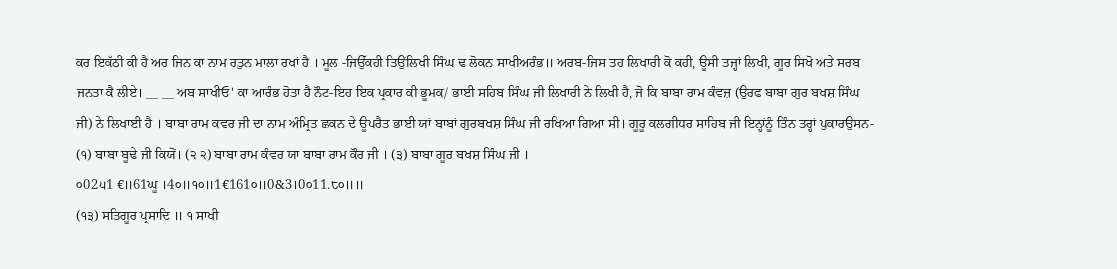ਕਰ ਇਕੱਠੀ ਕੀ ਹੈ ਅਰ ਜਿਨ ਕਾ ਨਾਮ ਰਤੁਨ ਮਾਲਾ ਰਖਾਂ ਹੈ । ਮੂਲ -ਜਿਉੱਕਹੀ ਤਿਉਂਲਿਖੀ ਸਿੰਘ ਢ ਲੋਕਨ ਸਾਖੀਅਰੰਭ॥ ਅਰਬ-ਜਿਸ ਤਹ ਲਿਖਾਰੀ ਕੋ ਕਹੀ, ਊਸੀ ਤਜ੍ਹਾਂ ਲਿਖੀ, ਗੂਰ ਸਿਖੋ ਅਤੇ ਸਰਬ ਜਨਤਾ ਕੈ ਲੀਏ। __ __ ਅਬ ਸਾਖੀਓ' ਕਾ ਆਰੰਭ ਹੋਤਾ ਹੈ ਨੌਟ-ਇਹ ਇਕ ਪ੍ਰਕਾਰ ਕੀ ਭੂਮਕ/ ਭਾਈ ਸਹਿਬ ਸਿੰਘ ਜੀ ਲਿਖਾਰੀ ਨੇ ਲਿਖੀ ਹੈ, ਜੋ ਕਿ ਬਾਬਾ ਰਾਮ ਕੰਵਜ਼ (ਉਰਫ ਬਾਬਾ ਗੁਰ ਬਖਸ਼ ਸਿੰਘ ਜੀ) ਨੇ ਲਿਖਾਈ ਹੈ । ਬਾਬਾ ਰਾਮ ਕਵਰ ਜੀ ਦਾ ਨਾਮ ਅੰਮ੍ਰਿਤ ਛਕਨ ਦੇ ਊਪਰੈਤ ਭਾਈ ਯਾਂ ਬਾਬਾਂ ਗੁਰਬਖਸ਼ ਸਿੰਘ ਜੀ ਰਖਿਆ ਗਿਆ ਸੀ। ਗੂਰੂ ਕਲਗੀਧਰ ਸਾਹਿਬ ਜੀ ਇਨ੍ਹਾਂਨੂੰ ਤਿੰਨ ਤਰ੍ਹਾਂ ਪੁਕਾਰਉਸਨ- (੧) ਬਾਬਾ ਬੂਢੇ ਜੀ ਕਿਯੋਂ। (੨ ੨) ਬਾਬਾ ਰਾਮ ਕੰਵਰ ਯਾ ਬਾਬਾ ਰਾਮ ਕੌਰ ਜੀ । (੩) ਬਾਬਾ ਗੂਰ ਬਖਸ਼ ਸਿੰਘ ਜੀ ।
੦02੫1 €॥61ਘੂ ।4੦॥੧੦॥1€161੦॥0&3।0੦11.੮੦॥॥
(੧੩) ਸਤਿਗੂਰ ਪ੍ਰਸਾਦਿ ॥ ੧ ਸਾਖੀ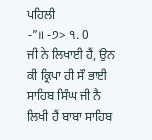ਪਹਿਲੀ
-”॥ -੭> ੧. 0
ਜੀ ਨੇ ਲਿਖਾਈ ਹੈਂ, ਉਨ ਕੀ ਕ੍ਰਿਪਾ ਹੀ ਸੌ ਭਾਈ ਸਾਹਿਬ ਸਿੰਘ ਜੀ ਨੈ ਲਿਖੀ ਹੈਂ ਬਾਬਾ ਸਾਹਿਬ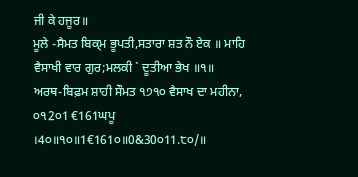ਜੀ ਕੇ ਹਜੂਰ॥
ਮੂਲੇ -ਸੈਮਤ ਬਿਕ੍ਮ ਭੂਪਤੀ,ਸਤਾਰਾ ਸ਼ਤ ਨੌ ਏਕ ॥ ਮਾਹਿ ਵੈਸਾਖੀ ਵਾਰ ਗੁਰ;ਮਲਕੀ ` ਦੂਤੀਆ ਭੇਖ ॥੧॥
ਅਰਥ-ਬਿਫ਼ਮ ਸ਼ਾਹੀ ਸੌਮਤ ੧੭੧੦ ਵੈਸਾਖ ਦਾ ਮਹੀਨਾ,
੦੧2੦1 €161ਘਪੂ ।4੦॥੧੦॥1€161੦॥0&30੦11.੮੦/॥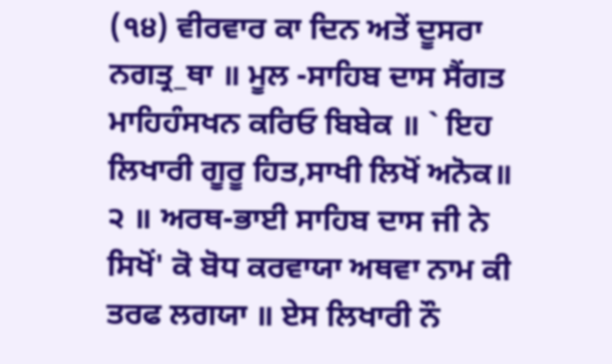(੧੪) ਵੀਰਵਾਰ ਕਾ ਦਿਨ ਅਤੇਂ ਦੂਸਰਾ ਨਗਤ੍ਰ_ਥਾ ॥ ਮੂਲ -ਸਾਹਿਬ ਦਾਸ ਸੈਂਗਤ ਮਾਹਿਹੰਸਖਨ ਕਰਿਓ ਬਿਬੇਕ ॥ ` ਇਹ ਲਿਖਾਰੀ ਗੂਰੂ ਹਿਤ,ਸਾਖੀ ਲਿਖੋਂ ਅਨੋਕ॥ ੨ ॥ ਅਰਥ-ਭਾਈ ਸਾਹਿਬ ਦਾਸ ਜੀ ਨੇ ਸਿਖੋਂ' ਕੋ ਬੋਧ ਕਰਵਾਯਾ ਅਥਵਾ ਨਾਮ ਕੀ ਤਰਫ ਲਗਯਾ ॥ ਏਸ ਲਿਖਾਰੀ ਨੌ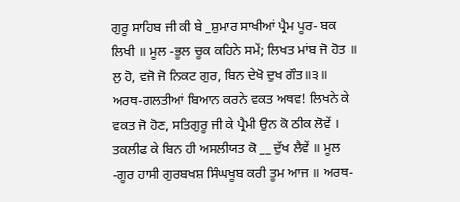ਗੁਰੂ ਸਾਹਿਬ ਜੀ ਕੀ ਬੇ _ਸ਼ੁਮਾਰ ਸਾਖੀਆਂ ਪ੍ਰੈਮ ਪੂਰ- ਬਕ ਲਿਖੀ ॥ ਮੂਲ -ਭੂਲ ਚੂਕ ਕਹਿਨੇ ਸਮੇਂ; ਲਿਖਤ ਮਾਂਬ ਜੋ ਹੋਤ ॥ ਲੁ ਹੋ, ਵਜੋ ਜੋ ਨਿਕਟ ਗੁਰ, ਬਿਨ ਦੇਖੋ ਦੁਖ ਗੌਤ॥੩॥ ਅਰਥ-ਗਲਤੀਆਂ ਬਿਆਨ ਕਰਨੇ ਵਕਤ ਅਥਵ! ਲਿਖਨੇ ਕੇ ਵਕਤ ਜੋ ਹੋਣ, ਸਤਿਗੁਰੂ ਜੀ ਕੇ ਪ੍ਰੈਮੀ ਉਨ ਕੋ ਠੀਕ ਲੋਵੇਂ । ਤਕਲੀਫ ਕੇ ਬਿਨ ਹੀ ਅਸਲੀਯਤ ਕੋ __ ਦੁੱਖ ਲੈਵੇਂ ॥ ਮੂਲ -ਗੂਰ ਹਾਸੀ ਗੁਰਬਖਸ਼ ਸਿੰਘਖੂਬ ਕਰੀ ਤੂਮ ਆਜ ॥ ਅਰਥ-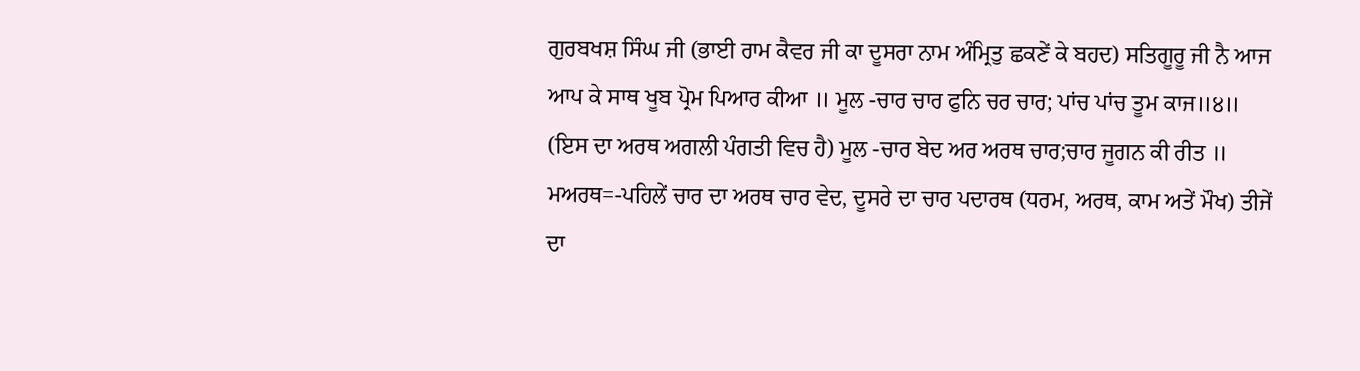ਗੁਰਬਖਸ਼ ਸਿੰਘ ਜੀ (ਭਾਈ ਰਾਮ ਕੈਵਰ ਜੀ ਕਾ ਦੂਸਰਾ ਨਾਮ ਅੰਮ੍ਰਿਤੁ ਛਕਣੇਂ ਕੇ ਬਹਦ) ਸਤਿਗੂਰੂ ਜੀ ਨੈ ਆਜ ਆਪ ਕੇ ਸਾਥ ਖੂਬ ਪ੍ਰੋਮ ਪਿਆਰ ਕੀਆ ॥ ਮੂਲ -ਚਾਰ ਚਾਰ ਫੁਨਿ ਚਰ ਚਾਰ; ਪਾਂਚ ਪਾਂਚ ਤੂਮ ਕਾਜ॥੪॥ (ਇਸ ਦਾ ਅਰਥ ਅਗਲੀ ਪੰਗਤੀ ਵਿਚ ਹੈ) ਮੂਲ -ਚਾਰ ਬੇਦ ਅਰ ਅਰਥ ਚਾਰ;ਚਾਰ ਜੂਗਨ ਕੀ ਰੀਤ ॥ ਮਅਰਥ=-ਪਹਿਲੇਂ ਚਾਰ ਦਾ ਅਰਥ ਚਾਰ ਵੇਦ, ਦੂਸਰੇ ਦਾ ਚਾਰ ਪਦਾਰਥ (ਧਰਮ, ਅਰਥ, ਕਾਮ ਅਤੇਂ ਮੌਖ) ਤੀਜੇਂ ਦਾ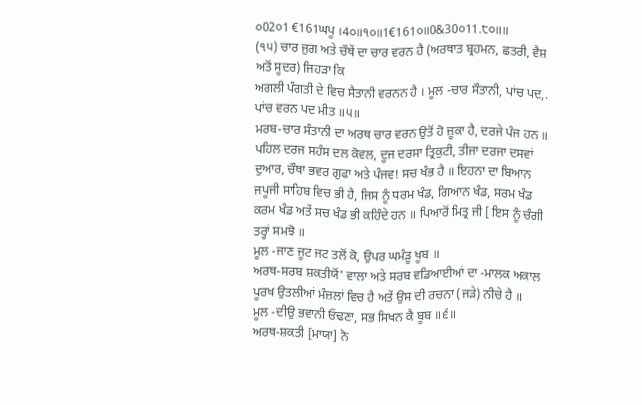੦02੦1 €161ਘਪੂ ।4੦॥੧੦॥1€161੦॥0&30੦11.੮੦॥॥
(੧੫) ਚਾਰ ਜੁਗ ਅਤੇ ਚੌਥੇਂ ਦਾ ਚਾਰ ਵਰਨ ਹੈ (ਅਰਥਾਤ ਬ੍ਰਹਮਨ, ਛਤਰੀ, ਵੈਸ਼ ਅਤੋਂ ਸੂਦਰ) ਜਿਹੜਾ ਕਿ
ਅਗਲੀ ਪੰਗਤੀ ਦੇ ਵਿਚ ਸੈਤਾਨੀ ਵਰਨਨ ਹੈ । ਮੂਲ -ਚਾਰ ਸੌਤਾਨੀ, ਪਾਂਚ ਪਦ,. ਪਾਂਚ ਵਰਨ ਪਦ ਮੀਤ ॥੫॥
ਮਰਬ-ਚਾਰ ਸੰਤਾਨੀ ਦਾ ਅਰਥ ਚਾਰ ਵਰਨ ਉਤੋਂ ਹੋ ਜ਼ੂਕਾ ਹੈ, ਦਰਜੇ ਪੰਜ ਹਨ ॥ ਪਹਿਲ ਦਰਜ ਸਹੰਸ ਦਲ ਕੋਵਲ, ਦੂਜ ਦਰਸਾ ਤ੍ਰਿਕੁਟੀ, ਤੀਜਾ ਦਰਜਾ ਦਸਵਾਂ ਦੁਆਰ, ਚੌਥਾ ਭਵਰ ਗੁਫਾ ਅਤੇ ਪੰਜਵ! ਸਚ ਖੰਭ ਹੈ ॥ ਇਹਨਾ ਦਾ ਬਿਆਨ ਜਪੂਜੀ ਸਾਹਿਬ ਵਿਚ ਭੀ ਹੈ, ਜਿਸ ਨੂੰ ਧਰਮ ਖੰਡ, ਗਿਆਨ ਖੰਡ, ਸਰਮ ਖੰਡ ਕਰਮ ਖੰਡ ਅਤੇਂ ਸਚ ਖੰਡ ਭੀ ਕਹਿੰਦੇ ਹਨ ॥ ਪਿਆਰੋਂ ਮਿਤ੍ਰ ਜੀ [ ਇਸ ਨੂੰ ਚੰਗੀ ਤਰ੍ਹਾਂ ਸਮਝੋ ॥
ਮੂਲ -ਜਾਣ ਜੂਟ ਜਟ ਤਲੋਂ ਕੋ, ਉਪਰ ਘਮੰੜੂ ਖੂਬ ॥
ਅਰਥ-ਸਰਬ ਸ਼ਕਤੀਯੋਂ' ਵਾਲਾ ਅਤੇ ਸਰਬ ਵਡਿਆਈਆਂ ਦਾ -ਮਾਲਕ ਅਕਾਲ ਪੂਰਖ ਉਤਲੀਆਂ ਮੰਜ਼ਲਾਂ ਵਿਚ ਹੈ ਅਤੇਂ ਉਸ ਦੀ ਰਚਨਾ (ਜੜੇ) ਨੀਚੇ ਹੈ ॥
ਮੂਲ -ਦੀਉ ਭਵਾਨੀ ਓਢਣਾ, ਸਭ ਸਿਖਨ ਕੈ ਬੂਬ ॥੬॥
ਅਰਥ-ਸ਼ਕਤੀ [ਮਾਯਾ] ਨੋ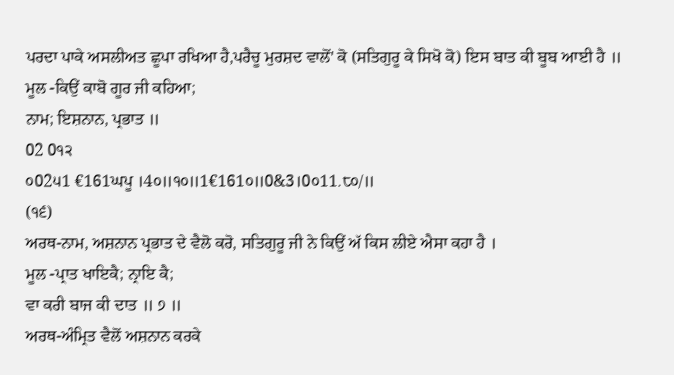ਪਰਦਾ ਪਾਕੇ ਅਸਲੀਅਤ ਛੂਪਾ ਰਖਿਆ ਹੈ,ਪਰੈਚੂ ਮੁਰਸ਼ਦ ਵਾਲੋਂ' ਕੋ (ਸਤਿਗੁਰੂ ਕੇ ਸਿਖੋ ਕੋ) ਇਸ ਬਾਤ ਕੀ ਬੂਬ ਆਈ ਹੈ ॥
ਮੂਲ -ਕਿਉਂ ਕਾਬੋ ਗੂਰ ਜੀ ਕਹਿਆ;
ਨਾਮ; ਇਸ਼ਨਾਨ, ਪ੍ਰਭਾਤ ॥
02 0੧੨
੦02੫1 €161ਘਪੂ ।4੦॥੧੦॥1€161੦॥0&3।0੦11.੮੦/॥
(੧੬)
ਅਰਥ-ਨਾਮ, ਅਸ਼ਨਾਨ ਪ੍ਰਭਾਤ ਦੇ ਵੈਲੋ ਕਰੋ, ਸਤਿਗੁਰੂ ਜੀ ਨੇ ਕਿਉਂ ਅੱ ਕਿਸ ਲੀਏ ਐਸਾ ਕਹਾ ਹੈ ।
ਮੂਲ -ਪ੍ਰਾਤ ਖਾਇਕੈ; ਨ੍ਰਾਇ ਕੈ;
ਵਾ ਕਰੀ ਬਾਜ ਕੀ ਦਾਤ ॥ ੭ ॥
ਅਰਥ-ਅੰਮ੍ਰਿਤ ਵੈਲੋਂ ਅਸ਼ਨਾਨ ਕਰਕੇ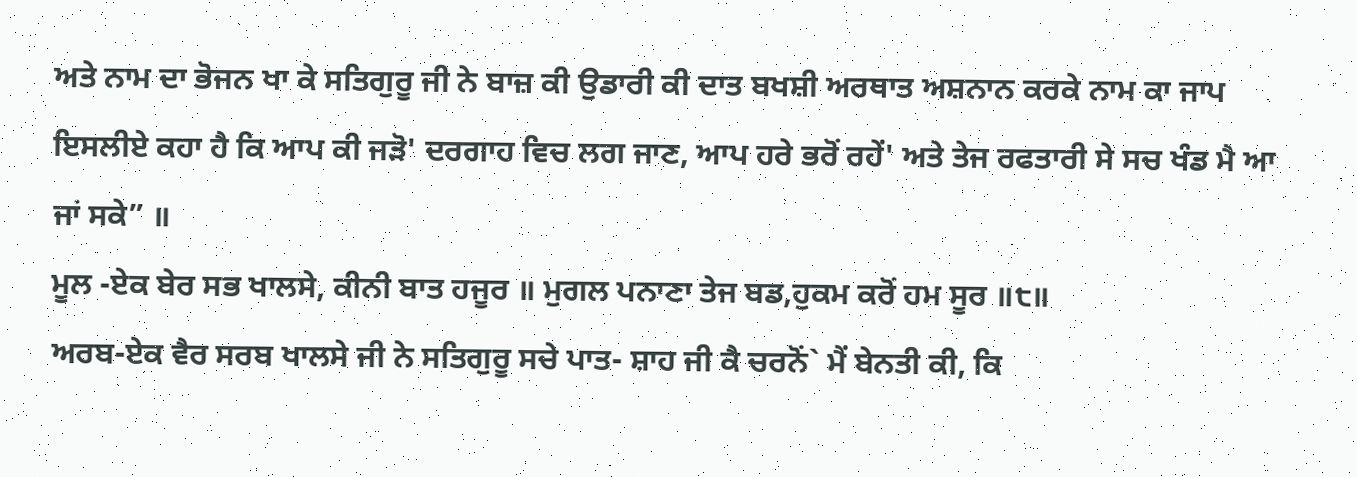ਅਤੇ ਨਾਮ ਦਾ ਭੋਜਨ ਖਾ ਕੇ ਸਤਿਗੁਰੂ ਜੀ ਨੇ ਬਾਜ਼ ਕੀ ਉਡਾਰੀ ਕੀ ਦਾਤ ਬਖਸ਼ੀ ਅਰਥਾਤ ਅਸ਼ਨਾਨ ਕਰਕੇ ਨਾਮ ਕਾ ਜਾਪ ਇਸਲੀਏ ਕਹਾ ਹੈ ਕਿ ਆਪ ਕੀ ਜੜੋ' ਦਰਗਾਹ ਵਿਚ ਲਗ ਜਾਣ, ਆਪ ਹਰੇ ਭਰੋਂ ਰਹੇਂ' ਅਤੇ ਤੇਜ ਰਫਤਾਰੀ ਸੇ ਸਚ ਖੰਡ ਮੈ ਆ ਜਾਂ ਸਕੇ” ॥
ਮੂਲ -ਏਕ ਬੇਰ ਸਭ ਖਾਲਸੇ, ਕੀਨੀ ਬਾਤ ਹਜੂਰ ॥ ਮੁਗਲ ਪਨਾਣਾ ਤੇਜ ਬਡ,ਹੁਕਮ ਕਰੋਂ ਹਮ ਸੂਰ ॥੮॥
ਅਰਬ-ਏਕ ਵੈਰ ਸਰਬ ਖਾਲਸੇ ਜੀ ਨੇ ਸਤਿਗੁਰੂ ਸਚੇ ਪਾਤ- ਸ਼ਾਹ ਜੀ ਕੈ ਚਰਨੋਂ` ਮੈਂ ਬੇਨਤੀ ਕੀ, ਕਿ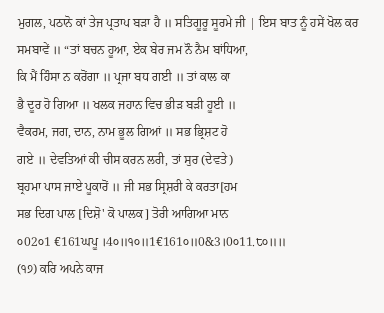ਮੁਗਲ, ਪਠਾਨੋ ਕਾਂ ਤੇਜ ਪ੍ਰਤਾਪ ਬੜਾ ਹੈ ॥ ਸਤਿਗੂਰੂ ਸੂਰਮੇ ਜੀ | ਇਸ ਬਾਤ ਨੂੰ ਹਸੇਂ ਖੋਲ ਕਰ ਸਮਬਾਵੇਂ ॥ “ਤਾਂ ਬਚਨ ਹੂਆ, ਏਕ ਬੇਰ ਜਮ ਨੌ ਨੈਮ ਬਾਂਧਿਆ,
ਕਿ ਮੈਂ ਹਿੰਸਾ ਨ ਕਰੋਂਗਾ ॥ ਪ੍ਰਜਾ ਬਧ ਗਈ ॥ ਤਾਂ ਕਾਲ ਕਾ
ਭੈ ਦੂਰ ਹੋ ਗਿਆ ॥ ਖਲਕ ਜਹਾਨ ਵਿਚ ਭੀੜ ਬੜੀ ਹੂਈ ॥
ਵੈਕਰਮ, ਜਗ, ਦਾਨ, ਨਾਮ ਭੂਲ ਗਿਆਂ ॥ ਸਭ ਭ੍ਰਿਸ਼ਟ ਹੋ
ਗਏ ॥ ਦੇਵਤਿਆਂ ਕੀ ਚੀਸ ਕਰਨ ਲਰੀ, ਤਾਂ ਸੁਰ (ਦੇਵਤੇ)
ਬ੍ਰਹਮਾ ਪਾਸ ਜਾਏ ਪੂਕਾਰੋਂ ॥ ਜੀ ਸਭ ਸ੍ਰਿਸ਼ਰੀ ਕੇ ਕਰਤਾ[ਹਮ
ਸਭ ਦਿਗ ਪਾਲ [ਦਿਸ਼ੋ' ਕੋ ਪਾਲਕ] ਤੋਰੀ ਆਗਿਆ ਮਾਨ
੦02੦1 €161ਘਪੂ ।4੦॥੧੦॥1€161੦॥0&3।0੦11.੮੦॥॥
(੧੭) ਕਰਿ ਅਪਨੇ ਕਾਜ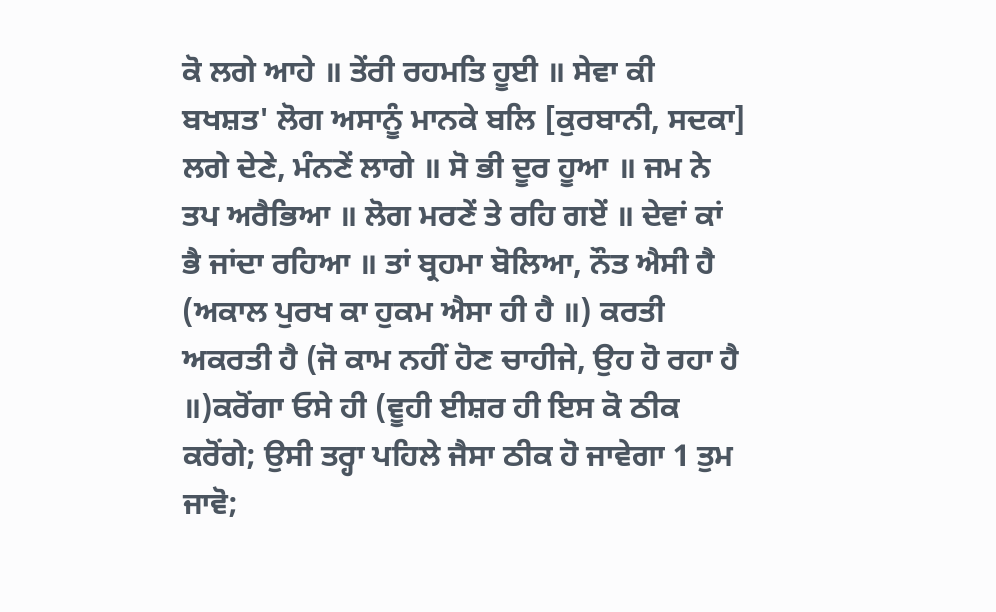ਕੋ ਲਗੇ ਆਹੇ ॥ ਤੇਂਰੀ ਰਹਮਤਿ ਹੂਈ ॥ ਸੇਵਾ ਕੀ ਬਖਸ਼ਤ' ਲੋਗ ਅਸਾਨੂੰ ਮਾਨਕੇ ਬਲਿ [ਕੁਰਬਾਨੀ, ਸਦਕਾ] ਲਗੇ ਦੇਣੇ, ਮੰਨਣੇਂ ਲਾਗੇ ॥ ਸੋ ਭੀ ਦੂਰ ਹੂਆ ॥ ਜਮ ਨੇ ਤਪ ਅਰੈਭਿਆ ॥ ਲੋਗ ਮਰਣੇਂ ਤੇ ਰਹਿ ਗਏਂ ॥ ਦੇਵਾਂ ਕਾਂ ਭੈ ਜਾਂਦਾ ਰਹਿਆ ॥ ਤਾਂ ਬ੍ਰਹਮਾ ਬੋਲਿਆ, ਨੌਤ ਐਸੀ ਹੈ (ਅਕਾਲ ਪੁਰਖ ਕਾ ਹੁਕਮ ਐਸਾ ਹੀ ਹੈ ॥) ਕਰਤੀ ਅਕਰਤੀ ਹੈ (ਜੋ ਕਾਮ ਨਹੀਂ ਹੋਣ ਚਾਹੀਜੇ, ਉਹ ਹੋ ਰਹਾ ਹੈ ॥)ਕਰੋਂਗਾ ਓਸੇ ਹੀ (ਵੂਹੀ ਈਸ਼ਰ ਹੀ ਇਸ ਕੋ ਠੀਕ ਕਰੋਂਗੇ; ਉਸੀ ਤਰ੍ਹਾ ਪਹਿਲੇ ਜੈਸਾ ਠੀਕ ਹੋ ਜਾਵੇਗਾ 1 ਤੁਮ ਜਾਵੋ;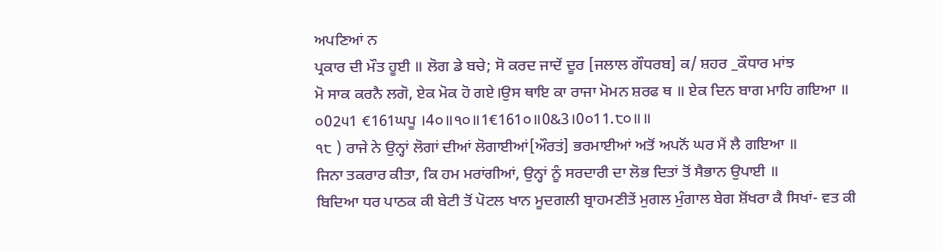ਅਪਣਿਆਂ ਨ
ਪ੍ਰਕਾਰ ਦੀ ਮੌਤ ਹੂਈ ॥ ਲੋਗ ਡੇ ਬਚੇ; ਸੋ ਕਰਦ ਜਾਦੇਂ ਦੂਰ [ਜਲਾਲ ਗੌਧਰਬ] ਕ/ ਸ਼ਹਰ _ਕੌਧਾਰ ਮਾਂਝ
ਮੋ ਸਾਕ ਕਰਨੈ ਲਗੋ, ਏਕ ਮੋਕ ਹੋ ਗਏ।ਉਸ ਥਾਇ ਕਾ ਰਾਜਾ ਮੋਮਨ ਸ਼ਰਫ ਥ ॥ ਏਕ ਦਿਨ ਬਾਗ ਮਾਹਿ ਗਇਆ ॥
੦02੫1 €161ਘਪੂ ।4੦॥੧੦॥1€161੦॥0&3।0੦11.੮੦॥॥
੧੮ ) ਰਾਜੇ ਨੇ ਉਨ੍ਹਾਂ ਲੋਗਾਂ ਦੀਆਂ ਲੋਗਾਈਆਂ[ਔਰਤਂ] ਭਰਮਾਈਆਂ ਅਤੋਂ ਅਪਨੋਂ ਘਰ ਮੈਂ ਲੈ ਗਇਆ ॥
ਜਿਨਾ ਤਕਰਾਰ ਕੀਤਾ, ਕਿ ਹਮ ਮਰਾਂਗੀਆਂ, ਉਨ੍ਹਾਂ ਨੂੰ ਸਰਦਾਰੀ ਦਾ ਲੋਭ ਦਿਤਾਂ ਤੋਂ ਸੈਭਾਨ ਉਪਾਈ ॥
ਬਿਦਿਆ ਧਰ ਪਾਠਕ ਕੀ ਬੇਟੀ ਤੋਂ ਪੋਟਲ ਖਾਨ ਮੂਦਗਲੀ ਬ੍ਰਾਹਮਣੀਤੇਂ ਮੁਗਲ ਮੁੰਗਾਲ ਬੇਗ ਸ਼ੋਂਖਰਾ ਕੈ ਸਿਖਾਂ- ਵਤ ਕੀ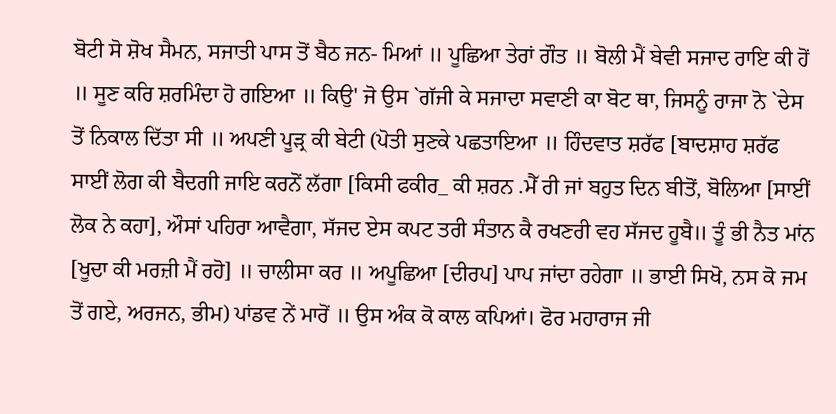ਬੋਟੀ ਸੋ ਸ਼ੋਖ ਸੈਮਨ, ਸਜਾਤੀ ਪਾਸ ਤੋਂ ਬੈਠ ਜਨ- ਮਿਆਂ ॥ ਪੂਛਿਆ ਤੇਰਾਂ ਗੌਤ ॥ ਬੋਲੀ ਮੈਂ ਬੇਵੀ ਸਜਾਦ ਰਾਇ ਕੀ ਹੋਂ ॥ ਸੂਣ ਕਰਿ ਸ਼ਰਮਿੰਦਾ ਹੋ ਗਇਆ ॥ ਕਿਉ' ਜੋ ਉਸ `ਗੱਜੀ ਕੇ ਸਜਾਦਾ ਸਵਾਣੀ ਕਾ ਬੋਟ ਥਾ, ਜਿਸਨੂੰ ਰਾਜਾ ਨੋ `ਦੇਸ ਤੋਂ ਨਿਕਾਲ ਦਿੱਤਾ ਸੀ ॥ ਅਪਣੀ ਪੂੜ੍ਰ ਕੀ ਬੇਟੀ (ਪੋਤੀ ਸੁਣਕੇ ਪਛਤਾਇਆ ॥ ਹਿੰਦਵਾਤ ਸ਼ਰੱਫ [ਬਾਦਸ਼ਾਹ ਸ਼ਰੱਫ ਸਾਈਂ ਲੋਗ ਕੀ ਬੈਦਗੀ ਜਾਇ ਕਰਨੋਂ ਲੱਗਾ [ਕਿਸੀ ਫਕੀਰ_ ਕੀ ਸ਼ਰਨ .ਮੈੱ ਰੀ ਜਾਂ ਬਹੁਤ ਦਿਨ ਬੀਤੋਂ, ਬੋਲਿਆ [ਸਾਈਂ ਲੋਕ ਨੇ ਕਹਾ], ਔਸਾਂ ਪਹਿਰਾ ਆਵੈਗਾ, ਸੱਜਦ ਏਸ ਕਪਟ ਤਰੀ ਸੰਤਾਨ ਕੈ ਰਖਣਰੀ ਵਹ ਸੱਜਦ ਹੂਬੈ॥ ਤੂੰ ਭੀ ਨੈਤ ਮਾਂਨ [ਖੂਦਾ ਕੀ ਮਰਜ਼ੀ ਮੈਂ ਰਹੋ] ॥ ਚਾਲੀਸਾ ਕਰ ॥ ਅਪੂਛਿਆ [ਦੀਰਪ] ਪਾਪ ਜਾਂਦਾ ਰਹੇਗਾ ॥ ਭਾਈ ਸਿਖੋ, ਨਸ ਕੋ ਜਮ ਤੋਂ ਗਏ, ਅਰਜਨ, ਭੀਮ) ਪਾਂਡਵ ਨੇਂ ਮਾਰੋਂ ॥ ਉਸ ਅੰਕ ਕੋ ਕਾਲ ਕਪਿਆਂ। ਫੋਰ ਮਹਾਰਾਜ ਜੀ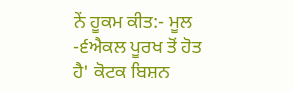ਨੇਂ ਹੂਕਮ ਕੀਤ:- ਮੂਲ -੬ਐਕਲ ਪੂਰਖ ਤੋਂ ਹੋਤ ਹੈ' ਕੋਟਕ ਬਿਸ਼ਨ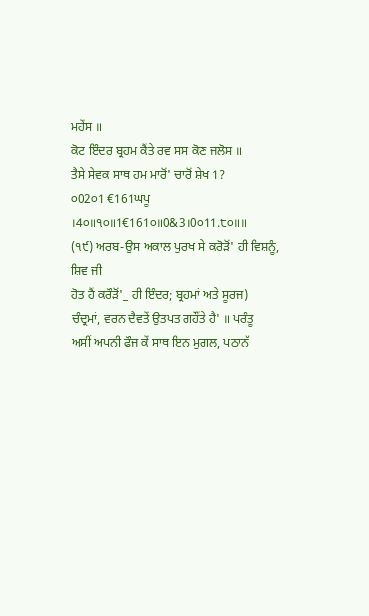ਮਹੇਂਸ ॥
ਕੋਟ ਇੰਦਰ ਬ੍ਰਹਮ ਕੈਂਤੇ ਰਵ ਸਸ ਕੋਣ ਜਲੋਸ ॥
ਤੈਸੇ ਸੇਵਕ ਸਾਥ ਹਮ ਮਾਰੋਂ' ਚਾਰੋਂ ਸ਼ੇਖ 1?
੦02੦1 €161ਘਪੂ ।4੦॥੧੦॥1€161੦॥0&3।0੦11.੮੦॥॥
(੧੯) ਅਰਬ-ਉਸ ਅਕਾਲ ਪੁਰਖ ਸੇ ਕਰੋੜੋਂ' ਹੀ ਵਿਸ਼ਨੂੰ, ਸ਼ਿਵ ਜੀ
ਹੋਤ ਹੈਂ ਕਰੌੜੋਂ'_ ਹੀ ਇੰਦਰ; ਬ੍ਰਹਮਾਂ ਅਤੇ ਸੂਰਜ)
ਚੰਦ੍ਰਮਾਂ, ਵਰਨ ਦੈਵਤੇਂ ਉਤਪਤ ਗਹੌਂਤੇ ਹੈ' ॥ ਪਰੰਤੂ
ਅਸੀਂ ਅਪਨੀ ਫੌਜ ਕੇਂ ਸਾਥ ਇਨ ਮੁਗਲ, ਪਠਾਨੱ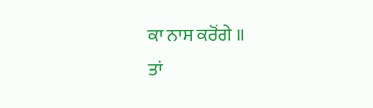ਕਾ ਨਾਸ ਕਰੋਂਗੇ ॥
ਤਾਂ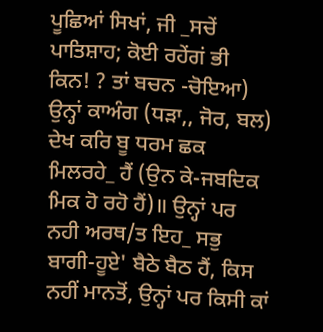ਪੂਛਿਆਂ ਸਿਖਾਂ, ਜੀ _ਸਚੇਂ ਪਾਤਿਸ਼ਾਹ; ਕੋਈ ਰਹੇਂਗਂ ਭੀ ਕਿਨ! ? ਤਾਂ ਬਚਨ -ਚੋਇਆ) ਉਨ੍ਹਾਂ ਕਾਅੰਗ (ਧੜਾ,, ਜੋਰ, ਬਲ) ਦੇਖ ਕਰਿ ਬੂ ਧਰਮ ਛਕ ਮਿਲਰਹੇ_ ਹੈਂ (ਉਨ ਕੇ-ਜਬਦਿਕ ਮਿਕ ਹੋ ਰਹੋ ਹੈਂ)॥ ਉਨ੍ਹਾਂ ਪਰ ਨਹੀ ਅਰਥ/ਤ ਇਹ_ ਸਭੁ ਬਾਗੀ-ਹੂਏ' ਬੈਠੇ ਬੈਠ ਹੈਂ, ਕਿਸ ਨਹੀਂ ਮਾਨਤੋਂ, ਉਨ੍ਹਾਂ ਪਰ ਕਿਸੀ ਕਾਂ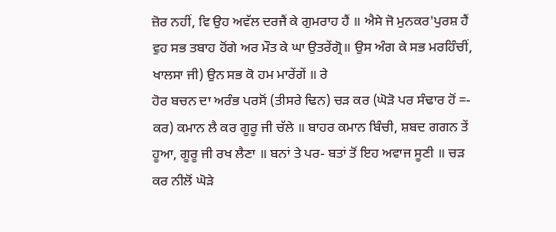ਜ਼ੋਰ ਨਹੀਂ, ਵਿ ਉਹ ਅਵੱਲ ਦਰਜੈਂ ਕੇ ਗੁਮਰਾਹ ਹੈਂ ॥ ਐਸੇ ਜੋ ਮੁਨਕਰ'ਪੁਰਸ਼ ਹੈਂ ਵੁਹ ਸਭ ਤਬਾਹ ਹੋਂਗੇ ਅਰ ਮੌਤ ਕੇ ਘਾ ਉਤਰੇਂਗ੍ਰੋ॥ ਉਸ ਅੰਗ ਕੇ ਸਭ ਮਰਹਿੰਚੀਂ, ਖਾਲਸਾ ਜੀ) ਉਨ ਸਭ ਕੋ ਹਮ ਮਾਰੇਂਗੇਂ ॥ ਰੇ
ਹੋਰ ਬਚਨ ਦਾ ਅਰੰਭ ਪਰਸੋਂ (ਤੀਸਰੇ ਢਿਨ) ਚੜ ਕਰ (ਘੋੜੋ ਪਰ ਸੰਢਾਰ ਹੋਂ =-
ਕਰ) ਕਮਾਨ ਲੈ ਕਰ ਗੂਰੂ ਜੀ ਚੱਲੇ ॥ ਬਾਹਰ ਕਮਾਨ ਬਿੰਚੀ, ਸ਼ਬਦ ਗਗਨ ਤੇਂ ਹੂਆ, ਗੂਰੂ ਜੀ ਰਖ ਲੈਣਾ ॥ ਬਨਾਂ ਤੇ ਪਰ- ਬਤਾਂ ਤੋਂ ਇਹ ਅਵਾਜ ਸੂਣੀ ॥ ਚੜ ਕਰ ਨੀਲੋਂ ਘੋੜੇ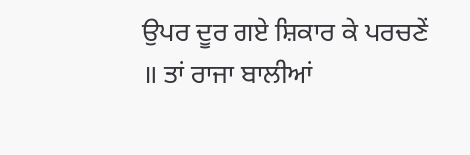ਉਪਰ ਦੂਰ ਗਏ ਸ਼ਿਕਾਰ ਕੇ ਪਰਚਣੇਂ ॥ ਤਾਂ ਰਾਜਾ ਬਾਲੀਆਂ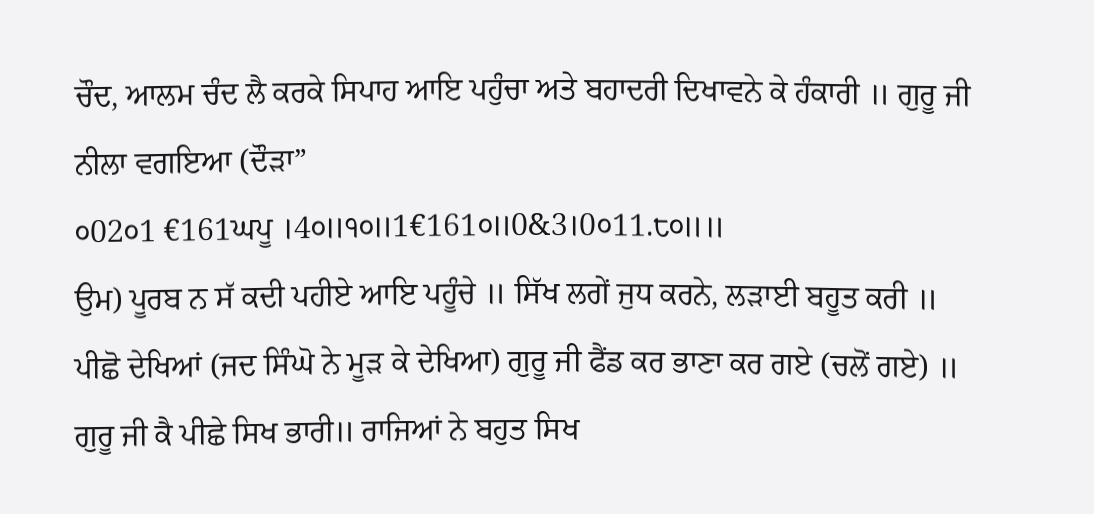ਚੌਦ, ਆਲਮ ਚੰਦ ਲੈ ਕਰਕੇ ਸਿਪਾਹ ਆਇ ਪਹੁੰਚਾ ਅਤੇ ਬਹਾਦਰੀ ਦਿਖਾਵਨੇ ਕੇ ਹੰਕਾਰੀ ॥ ਗੁਰੂ ਜੀ ਨੀਲਾ ਵਗਇਆ (ਦੌੜਾ”
੦02੦1 €161ਘਪੂ ।4੦॥੧੦॥1€161੦॥0&3।0੦11.੮੦॥॥
ਉਮ) ਪੂਰਬ ਨ ਸੱ ਕਦੀ ਪਹੀਏ ਆਇ ਪਹੂੰਚੇ ॥ ਸਿੱਖ ਲਗੇਂ ਜੁਧ ਕਰਨੇ, ਲੜਾਈ ਬਹੂਤ ਕਰੀ ॥ ਪੀਛੋ ਦੇਖਿਆਂ (ਜਦ ਸਿੰਘੋ ਨੇ ਮੂੜ ਕੇ ਦੇਖਿਆ) ਗੁਰੂ ਜੀ ਫੈਂਡ ਕਰ ਭਾਣਾ ਕਰ ਗਏ (ਚਲੋਂ ਗਏ) ॥ ਗੁਰੂ ਜੀ ਕੈ ਪੀਛੇ ਸਿਖ ਭਾਰੀ॥ ਰਾਜਿਆਂ ਨੇ ਬਹੁਤ ਸਿਖ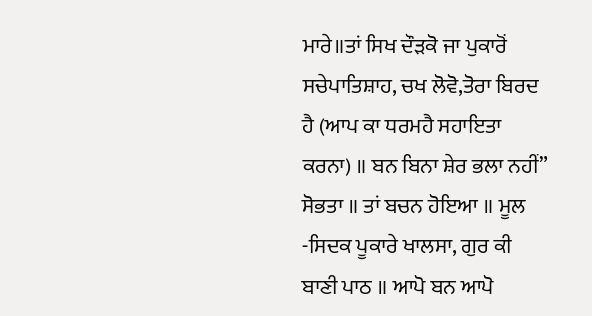ਮਾਰੇ॥ਤਾਂ ਸਿਖ ਦੌੜਕੋ ਜਾ ਪੁਕਾਰੋਂ ਸਚੇਪਾਤਿਸ਼ਾਹ, ਚਖ ਲੋਵੋ,ਤੋਰਾ ਬਿਰਦ ਹੈ (ਆਪ ਕਾ ਧਰਮਹੈ ਸਹਾਇਤਾ ਕਰਨਾ) ॥ ਬਨ ਬਿਨਾ ਸ਼ੇਰ ਭਲਾ ਨਹੀਂ” ਸੋਭਤਾ ॥ ਤਾਂ ਬਚਨ ਹੋਇਆ ॥ ਮੂਲ -ਸਿਦਕ ਪੂਕਾਰੇ ਖਾਲਸਾ, ਗੁਰ ਕੀ ਬਾਣੀ ਪਾਠ ॥ ਆਪੋ ਬਨ ਆਪੋ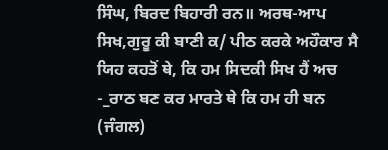ਸਿੰਘ, ਬਿਰਦ ਬਿਹਾਰੀ ਰਨ॥ ਅਰਥ-ਆਪ ਸਿਖ,ਗੁਰੂ ਕੀ ਬਾਣੀ ਕ/ ਪੀਠ ਕਰਕੇ ਅਹੌਕਾਰ ਸੈ ਯਿਹ ਕਹਤੋਂ ਥੇ, ਕਿ ਹਮ ਸਿਦਕੀ ਸਿਖ ਹੈਂ ਅਚ -_ਰਾਠ ਬਣ ਕਰ ਮਾਰਤੇ ਥੇ ਕਿ ਹਮ ਹੀ ਬਨ (ਜੰਗਲ)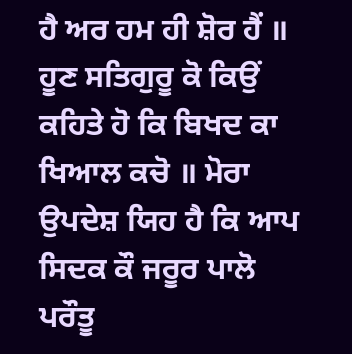ਹੈ ਅਰ ਹਮ ਹੀ ਸ਼ੋਰ ਹੈਂ ॥ ਹੂਣ ਸਤਿਗੁਰੂ ਕੋ ਕਿਉਂ ਕਹਿਤੇ ਹੋ ਕਿ ਬਿਖਦ ਕਾ ਖਿਆਲ ਕਚੋ ॥ ਮੋਰਾ ਉਪਦੇਸ਼ ਯਿਹ ਹੈ ਕਿ ਆਪ ਸਿਦਕ ਕੌ ਜਰੂਰ ਪਾਲੋ ਪਰੌਤੂ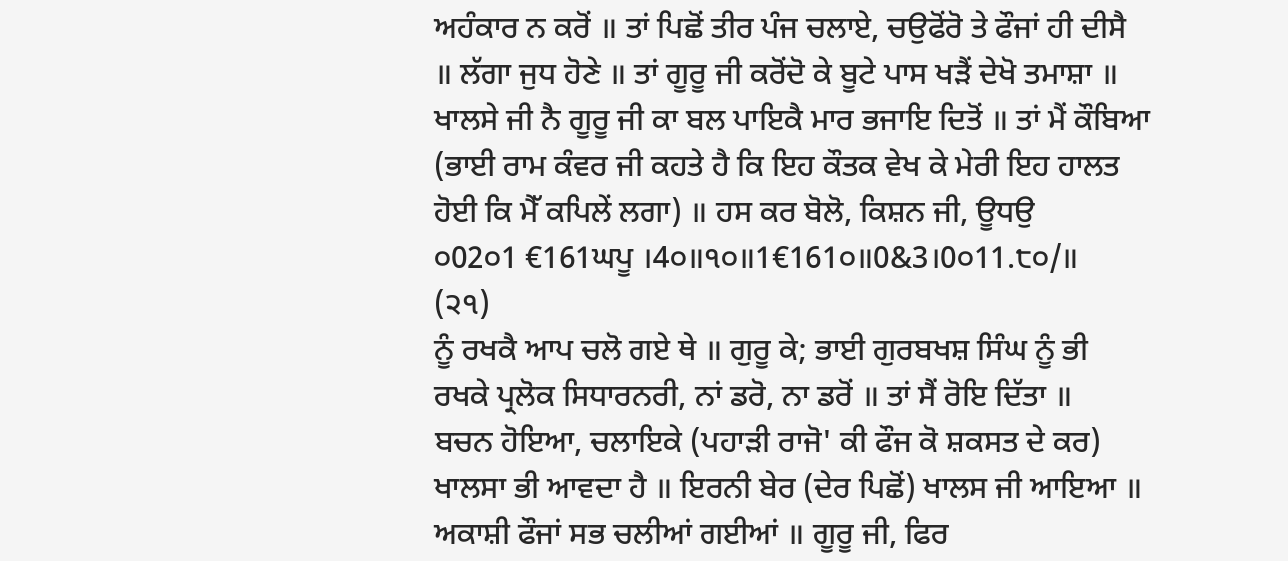ਅਹੰਕਾਰ ਨ ਕਰੋਂ ॥ ਤਾਂ ਪਿਛੋਂ ਤੀਰ ਪੰਜ ਚਲਾਏ, ਚਉਫੋਂਰੋ ਤੇ ਫੌਜਾਂ ਹੀ ਦੀਸੈ ॥ ਲੱਗਾ ਜੁਧ ਹੋਣੇ ॥ ਤਾਂ ਗੂਰੂ ਜੀ ਕਰੋਂਦੋ ਕੇ ਬੂਟੇ ਪਾਸ ਖੜੈਂ ਦੇਖੋ ਤਮਾਸ਼ਾ ॥ ਖਾਲਸੇ ਜੀ ਨੈ ਗੂਰੂ ਜੀ ਕਾ ਬਲ ਪਾਇਕੈ ਮਾਰ ਭਜਾਇ ਦਿਤੋਂ ॥ ਤਾਂ ਮੈਂ ਕੌਬਿਆ (ਭਾਈ ਰਾਮ ਕੰਵਰ ਜੀ ਕਹਤੇ ਹੈ ਕਿ ਇਹ ਕੌਤਕ ਵੇਖ ਕੇ ਮੇਰੀ ਇਹ ਹਾਲਤ ਹੋਈ ਕਿ ਮੈੱ ਕਪਿਲੇਂ ਲਗਾ) ॥ ਹਸ ਕਰ ਬੋਲੋ, ਕਿਸ਼ਨ ਜੀ, ਊਧਉ
੦02੦1 €161ਘਪੂ ।4੦॥੧੦॥1€161੦॥0&3।0੦11.੮੦/॥
(੨੧)
ਨੂੰ ਰਖਕੈ ਆਪ ਚਲੋ ਗਏ ਥੇ ॥ ਗੁਰੂ ਕੇ; ਭਾਈ ਗੁਰਬਖਸ਼ ਸਿੰਘ ਨੂੰ ਭੀ ਰਖਕੇ ਪ੍ਰਲੋਕ ਸਿਧਾਰਨਰੀ, ਨਾਂ ਡਰੋ, ਨਾ ਡਰੋਂ ॥ ਤਾਂ ਸੈਂ ਰੋਇ ਦਿੱਤਾ ॥
ਬਚਨ ਹੋਇਆ, ਚਲਾਇਕੇ (ਪਹਾੜੀ ਰਾਜੋ' ਕੀ ਫੌਜ ਕੋ ਸ਼ਕਸਤ ਦੇ ਕਰ) ਖਾਲਸਾ ਭੀ ਆਵਦਾ ਹੈ ॥ ਇਰਨੀ ਬੇਰ (ਦੇਰ ਪਿਛੋਂ) ਖਾਲਸ ਜੀ ਆਇਆ ॥ ਅਕਾਸ਼ੀ ਫੌਜਾਂ ਸਭ ਚਲੀਆਂ ਗਈਆਂ ॥ ਗੂਰੂ ਜੀ, ਫਿਰ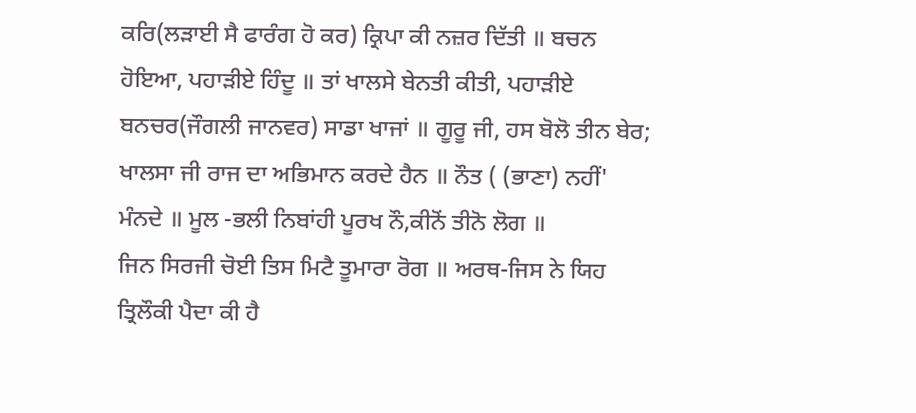ਕਰਿ(ਲੜਾਈ ਸੈ ਫਾਰੰਗ ਹੋ ਕਰ) ਕ੍ਰਿਪਾ ਕੀ ਨਜ਼ਰ ਦਿੱਤੀ ॥ ਬਚਨ ਹੋਇਆ, ਪਹਾੜੀਏ ਹਿੰਦੂ ॥ ਤਾਂ ਖਾਲਸੇ ਬੇਨਤੀ ਕੀਤੀ, ਪਹਾੜੀਏ ਬਨਚਰ(ਜੌਗਲੀ ਜਾਨਵਰ) ਸਾਡਾ ਖਾਜਾਂ ॥ ਗੂਰੂ ਜੀ, ਹਸ ਬੋਲੋ ਤੀਨ ਬੇਰ; ਖਾਲਸਾ ਜੀ ਰਾਜ ਦਾ ਅਭਿਮਾਨ ਕਰਦੇ ਹੈਨ ॥ ਨੌਤ ( (ਭਾਣਾ) ਨਹੀਂ' ਮੰਨਦੇ ॥ ਮੂਲ -ਭਲੀ ਨਿਬਾਂਹੀ ਪੂਰਖ ਨੌ,ਕੀਨੋਂ ਤੀਨੋ ਲੋਗ ॥
ਜਿਨ ਸਿਰਜੀ ਚੋਈ ਤਿਸ ਮਿਟੈ ਤੂਮਾਰਾ ਰੋਗ ॥ ਅਰਥ-ਜਿਸ ਨੇ ਯਿਹ ਤ੍ਰਿਲੌਕੀ ਪੈਦਾ ਕੀ ਹੈ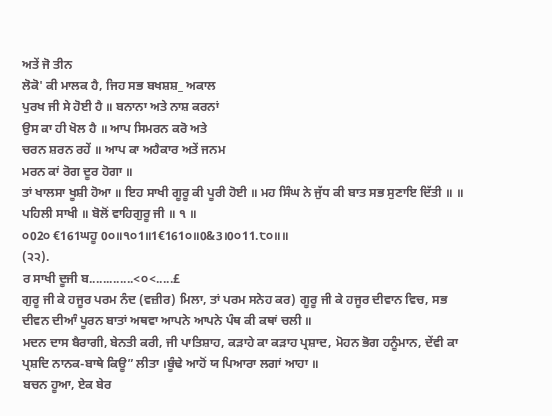ਅਤੇਂ ਜੋ ਤੀਨ
ਲੋਕੋ' ਕੀ ਮਾਲਕ ਹੈ, ਜਿਹ ਸਭ ਬਖਸ਼ਸ਼_ ਅਕਾਲ
ਪੁਰਖ ਜੀ ਸੇ ਹੋਈ ਹੈ ॥ ਬਨਾਨਾ ਅਤੇ ਨਾਸ਼ ਕਰਨਾਂ
ਉਸ ਕਾ ਹੀ ਖੋਲ ਹੈ ॥ ਆਪ ਸਿਮਰਨ ਕਰੋ ਅਤੇ
ਚਰਨ ਸ਼ਰਨ ਰਹੇਂ ॥ ਆਪ ਕਾ ਅਹੈਕਾਰ ਅਤੇਂ ਜਨਮ
ਮਰਨ ਕਾਂ ਰੋਗ ਦੂਰ ਹੋਗਾ ॥
ਤਾਂ ਖਾਲਸਾ ਖੂਸ਼ੀ ਹੋਆ ॥ ਇਹ ਸਾਖੀ ਗੂਰੂ ਕੀ ਪੂਰੀ ਹੋਈ ॥ ਮਹ ਸਿੰਘ ਨੇ ਜੁੱਧ ਕੀ ਬਾਤ ਸਭ ਸੁਣਾਇ ਦਿੱਤੀ ॥ ॥ ਪਹਿਲੀ ਸਾਖੀ ॥ ਬੋਲੋਂ ਵਾਹਿਗੁਰੂ ਜੀ ॥ ੧ ॥
੦02੦ €161ਘਹੂ 0੦॥੧੦1॥1€161੦॥0&3।0੦11.੮੦॥॥
(੨੨).
ਰ ਸਾਖੀ ਦੂਜੀ ਬ.............<੦<.....£
ਗੁਰੂ ਜੀ ਕੇ ਹਜੂਰ ਪਰਮ ਨੰਦ (ਵਜ਼ੀਰ) ਮਿਲਾ, ਤਾਂ ਪਰਮ ਸਨੇਹ ਕਰ) ਗੂਰੂ ਜੀ ਕੇ ਹਜੂਰ ਦੀਵਾਨ ਵਿਚ, ਸਭ ਦੀਵਨ ਦੀਆੰ ਪੂਰਨ ਬਾਤਾਂ ਅਥਵਾ ਆਪਨੇ ਆਪਨੇ ਪੰਥ ਕੀ ਕਥਾਂ ਚਲੀ ॥
ਮਦਨ ਦਾਸ ਬੈਰਾਗੀ, ਬੇਨਤੀ ਕਰੀ, ਜੀ ਪਾਤਿਸ਼ਾਹ, ਕੜਾਹੇ ਕਾ ਕੜਾਹ ਪ੍ਰਸ਼ਾਦ, ਮੋਹਨ ਭੋਗ ਹਨੂੰਮਾਨ, ਦੇਂਵੀ ਕਾ ਪ੍ਰਸ਼ਦਿ ਨਾਨਕ-ਬਾਥੇ ਕਿਊ” ਲੀਤਾ ।ਬੂੰਢੇ ਆਹੋਂ ਯ ਪਿਆਰਾ ਲਗਾਂ ਆਹਾ ॥
ਬਚਨ ਹੂਆ, ਏਕ ਬੇਰ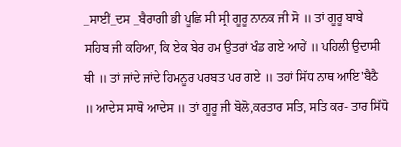_ਸਾਈਂ_ਦਸ _ਬੈਰਾਗੀ ਭੀ ਪੂਛਿ ਸੀ ਸ੍ਰੀ ਗੂਰੂ ਨਾਨਕ ਜੀ ਸੋ ॥ ਤਾਂ ਗੂਰੂ ਬਾਬੇ ਸਹਿਬ ਜੀ ਕਹਿਆ, ਕਿ ਏਕ ਬੇਰ ਹਮ ਉਤਰਾਂ ਖੰਡ ਗਏ ਆਹੇਂ ॥ ਪਹਿਲੀ ਉਦਾਸੀ ਥੀ ॥ ਤਾਂ ਜਾਂਦੇ ਜਾਂਦੇ ਹਿਮਨੂਰ ਪਰਬਤ ਪਰ ਗਏ ॥ ਤਹਾਂ ਸਿੱਧ ਨਾਥ ਆਇ'ਬੈਠੈ ॥ ਆਦੇਸ ਸਾਥੋ ਆਦੇਸ ॥ ਤਾਂ ਗੂਰੂ ਜੀ ਬੋਲੋ,ਕਰਤਾਰ ਸਤਿ, ਸਤਿ ਕਰ- ਤਾਰ ਸਿੱਧੋ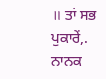॥ ਤਾਂ ਸਭ ਪੁਕਾਰੇਂ,. ਨਾਨਕ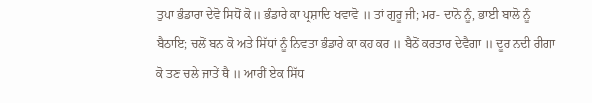ਤੁਪਾ ਭੰਡਾਰਾ ਦੇਵੋ ਸਿਧੋਂ ਕੋ॥ ਭੰਡਾਰੇ ਕਾ ਪ੍ਰਸ਼ਾਦਿ ਖਵਾਵੋ ॥ ਤਾਂ ਗੁਰੂ ਜੀ; ਮਰ- ਦਾਨੋ ਨੂੰ, ਭਾਈ ਬਾਲੋ ਨੂੰ ਬੈਠਾਇ; ਚਲੋਂ ਬਨ ਕੋ ਅਤੇ ਸਿੱਧਾਂ ਨੂੰ ਨਿਵਤਾ ਭੰਡਾਰੇ ਕਾ ਕਹ ਕਰ ॥ ਬੈਠੋਂ ਕਰਤਾਰ ਦੇਵੈਗਾ ॥ ਦੂਰ ਨਦੀ ਰੀਗਾ ਕੋ ਤਣ ਚਲੇ ਜਾਤੇਂ ਥੈ ॥ ਆਰੀਂ ਏਕ ਸਿੱਧ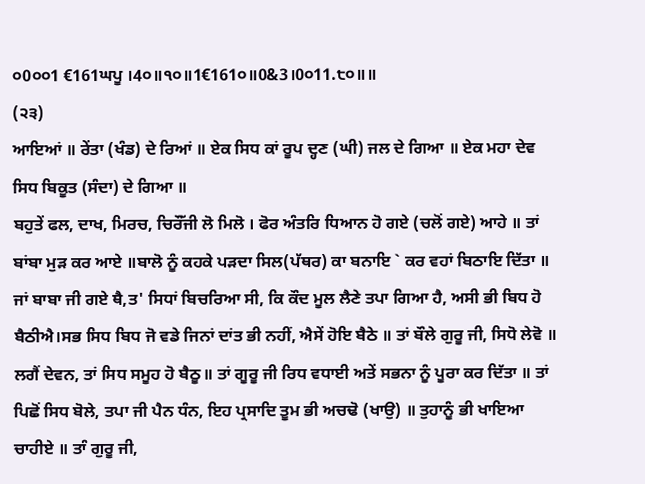੦0੦੦1 €161ਘਪੂ ।4੦॥੧੦॥1€161੦॥0&3।0੦11.੮੦॥॥
(੨੩)
ਆਇਆਂ ॥ ਰੇਂਤਾ (ਖੰਡ) ਦੇ ਰਿਆਂ ॥ ਏਕ ਸਿਧ ਕਾਂ ਰੂਪ ਦ੍ਹਣ (ਘੀ) ਜਲ ਦੇ ਗਿਆ ॥ ਏਕ ਮਹਾ ਦੇਵ ਸਿਧ ਬਿਕੂਤ (ਸੰਦਾ) ਦੇ ਗਿਆ ॥
ਬਹੁਤੇਂ ਫਲ, ਦਾਖ, ਮਿਰਚ, ਚਿਰੌੱਜੀ ਲੋ ਮਿਲੋ । ਫੋਰ ਅੰਤਰਿ ਧਿਆਨ ਹੋ ਗਏ (ਚਲੋਂ ਗਏ) ਆਹੇ ॥ ਤਾਂ ਬਾਂਬਾ ਮੁੜ ਕਰ ਆਏ ॥ਬਾਲੋ ਨੂੰ ਕਹਕੇ ਪੜਦਾ ਸਿਲ(ਪੱਥਰ) ਕਾ ਬਨਾਇ ` ਕਰ ਵਹਾਂ ਬਿਠਾਇ ਦਿੱਤਾ ॥ ਜਾਂ ਬਾਬਾ ਜੀ ਗਏ ਥੈ,ਤ' ਸਿਧਾਂ ਬਿਚਰਿਆ ਸੀ, ਕਿ ਕੌਦ ਮੂਲ ਲੈਣੇ ਤਪਾ ਗਿਆ ਹੈ, ਅਸੀ ਭੀ ਬਿਧ ਹੋ ਬੈਠੀਐ।ਸਭ ਸਿਧ ਬਿਧ ਜੋ ਵਡੇ ਜਿਨਾਂ ਦਾਂਤ ਭੀ ਨਹੀਂ, ਐਸੇਂ ਹੋਇ ਬੈਠੇ ॥ ਤਾਂ ਬੌਲੇ ਗੁਰੂ ਜੀ, ਸਿਧੋ ਲੇਵੋ ॥ ਲਗੈਂ ਦੇਵਨ, ਤਾਂ ਸਿਧ ਸਮੂਹ ਹੋ ਬੈਠੂ॥ ਤਾਂ ਗੂਰੂ ਜੀ ਰਿਧ ਵਧਾਈ ਅਤੇਂ ਸਭਨਾ ਨੂੰ ਪੂਰਾ ਕਰ ਦਿੱਤਾ ॥ ਤਾਂ ਪਿਛੋਂ ਸਿਧ ਬੋਲੇ, ਤਪਾ ਜੀ ਪੈਨ ਧੰਨ, ਇਹ ਪ੍ਰਸਾਦਿ ਤੂਮ ਭੀ ਅਚਢੋ (ਖਾਉ) ॥ ਤੁਹਾਨੂੰ ਭੀ ਖਾਇਆ ਚਾਹੀਏ ॥ ਤਾੰ ਗੁਰੂ ਜੀ,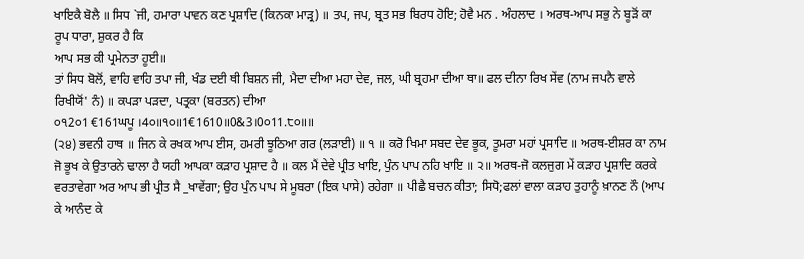ਖਾਇਕੈ ਬੋਲੈ ॥ ਸਿਧ `ਜੀ, ਹਮਾਰਾ ਪਾਵਨ ਕਣ ਪ੍ਰਸ਼ਾਦਿ (ਕਿਨਕਾ ਮਾੜ੍ਰ) ॥ ਤਪ, ਜਪ, ਬ੍ਰਤ ਸਭ ਬਿਰਧ ਹੋਇ; ਹੋਵੈ ਮਨ . ਅੰਹਲਾਦ । ਅਰਥ-ਆਪ ਸਭੁ ਨੇ ਬੂੜੋਂ ਕਾ ਰੂਪ ਧਾਰਾ, ਸ਼ੁਕਰ ਹੈ ਕਿ
ਆਪ ਸਭ ਕੀ ਪ੍ਰਮੇਨਤਾ ਹੂਈ॥
ਤਾਂ ਸਿਧ ਬੋਲੋਂ, ਵਾਹਿ ਵਾਹਿ ਤਪਾ ਜੀ, ਖੰਡ ਦਈ ਥੀ ਬਿਸ਼ਨ ਜੀ, ਮੈਦਾ ਦੀਆ ਮਹਾ ਦੇਵ, ਜਲ, ਘੀ ਬ੍ਰਹਮਾ ਦੀਆ ਥਾ॥ ਫਲ ਦੀਨਾ ਰਿਖ ਸੇਂਵ (ਨਾਮ ਜਪਨੈ ਵਾਲੇ ਰਿਖੀਯੋਂ' ਨੰ) ॥ ਕਪੜਾ ਪੜਦਾ, ਪਤ੍ਰਕਾ (ਬਰਤਨ) ਦੀਆ
੦੧2੦1 €161ਘਪੂ ।4੦॥੧੦॥1€1610॥0&3।0੦11.੮੦॥॥
(੨੪) ਭਵਨੀ ਹਾਥ ॥ ਜਿਨ ਕੇ ਰਖਕ ਆਪ ਈਸ, ਹਮਰੀ ਝੂਠਿਆ ਗਰ (ਲੜਾਈ) ॥ ੧ ॥ ਕਰੋ ਖਿਮਾ ਸਬਦ ਦੇਵ ਭੂਕ, ਤੂਮਰਾ ਮਹਾਂ ਪ੍ਰਸਾਦਿ ॥ ਅਰਥ-ਈਸ਼ਰ ਕਾ ਨਾਮ ਜੋ ਭੂਖ ਕੇ ਉਤਾਰਨੇ ਢਾਲਾ ਹੈ ਯਹੀ ਆਪਕਾ ਕੜਾਹ ਪ੍ਰਸ਼ਾਦ ਹੈ ॥ ਕਲ ਮੈਂ ਦੇਵੇ ਪ੍ਰੀਤ ਖਾਇ, ਪੁੰਨ ਪਾਪ ਨਹਿ ਖਾਇ ॥ ੨॥ ਅਰਥ-ਜੋ ਕਲਜੁਗ ਮੇਂ ਕੜਾਹ ਪ੍ਰਸ਼ਾਦਿ ਕਰਕੇ ਵਰਤਾਵੇਗਾ ਅਰ ਆਪ ਭੀ ਪ੍ਰੀਤ ਸੈ _ਖਾਵੇਂਗਾ; ਉਹ ਪੁੰਨ ਪਾਪ ਸੇ ਮੂਬਰਾ (ਇਕ ਪਾਸੇ) ਰਹੇਗਾ ॥ ਪੀਛੈ ਬਚਨ ਕੀਤਾ; ਸਿਧੋ;ਫਲਾਂ ਵਾਲਾ ਕੜਾਹ ਤੁਹਾਨੂੰ ਖ਼ਾਨਣ ਨੌ (ਆਪ ਕੇ ਆਨੰਦ ਕੇ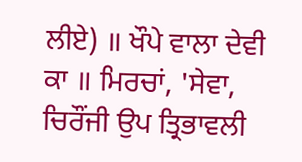ਲੀਏ) ॥ ਖੌਪੇ ਵਾਲਾ ਦੇਵੀ ਕਾ ॥ ਮਿਰਚਾਂ, 'ਸੇਵਾ, ਚਿਰੌਂਜੀ ਉਪ ਤ੍ਰਿਭਾਵਲੀ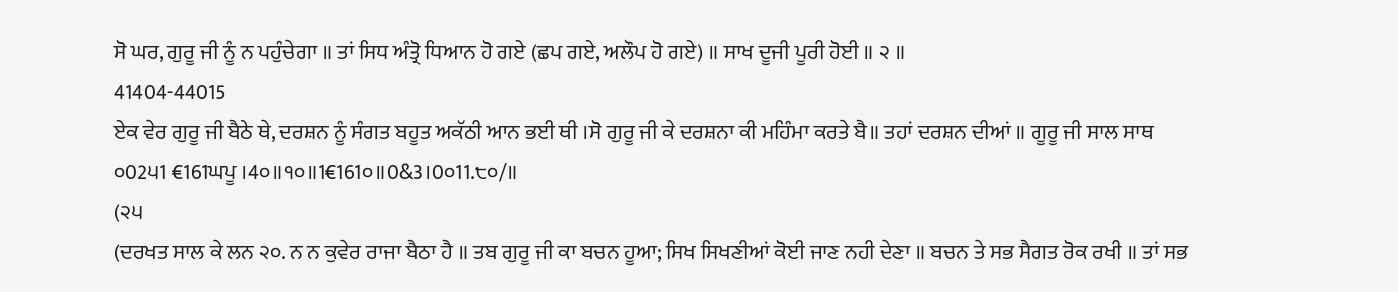ਸੋ ਘਰ, ਗੁਰੂ ਜੀ ਨੂੰ ਨ ਪਹੁੰਚੇਗਾ ॥ ਤਾਂ ਸਿਧ ਅੰਤ੍ਰੋ ਧਿਆਨ ਹੋ ਗਏ (ਛਪ ਗਏ, ਅਲੌਪ ਹੋ ਗਏ) ॥ ਸਾਖ ਦੂਜੀ ਪੂਰੀ ਹੋਈ ॥ ੨ ॥
41404-44015
ਏਕ ਵੇਰ ਗੁਰੂ ਜੀ ਬੈਠੇ ਥੇ, ਦਰਸ਼ਨ ਨੂੰ ਸੰਗਤ ਬਹੂਤ ਅਕੱਠੀ ਆਨ ਭਈ ਥੀ ।ਸੋ ਗੁਰੂ ਜੀ ਕੇ ਦਰਸ਼ਨਾ ਕੀ ਮਹਿੰਮਾ ਕਰਤੇ ਬੈ॥ ਤਹਾਂ ਦਰਸ਼ਨ ਦੀਆਂ ॥ ਗੂਰੂ ਜੀ ਸਾਲ ਸਾਥ
੦02੫1 €161ਘਪੂ ।4੦॥੧੦॥1€161੦॥0&3।0੦11.੮੦/॥
(੨੫
(ਦਰਖਤ ਸਾਲ ਕੇ ਲਨ ੨੦. ਨ ਨ ਕੁਵੇਰ ਰਾਜਾ ਬੈਠਾ ਹੈ ॥ ਤਬ ਗੁਰੂ ਜੀ ਕਾ ਬਚਨ ਹੂਆ; ਸਿਖ ਸਿਖਣੀਆਂ ਕੋਈ ਜਾਣ ਨਹੀ ਦੇਣਾ ॥ ਬਚਨ ਤੇ ਸਭ ਸੈਗਤ ਰੋਕ ਰਖੀ ॥ ਤਾਂ ਸਭ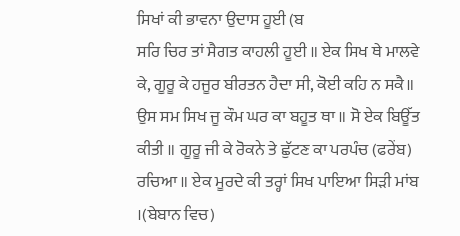ਸਿਖਾਂ ਕੀ ਭਾਵਨਾ ਉਦਾਸ ਹੂਈ (ਬ
ਸਰਿ ਚਿਰ ਤਾਂ ਸੈਗਤ ਕਾਹਲੀ ਹੂਈ ॥ ਏਕ ਸਿਖ ਥੇ ਮਾਲਵੇ ਕੇ, ਗੂਰੂ ਕੇ ਹਜੂਰ ਬੀਰਤਨ ਹੈਦਾ ਸੀ, ਕੋਈ ਕਹਿ ਨ ਸਕੈ॥ ਉਸ ਸਮ ਸਿਖ ਜੂ ਕੌਮ ਘਰ ਕਾ ਬਹੂਤ ਥਾ ॥ ਸੋ ਏਕ ਬਿਊੱਤ ਕੀਤੀ ॥ ਗੂਰੂ ਜੀ ਕੇ ਰੋਕਨੇ ਤੇ ਛੁੱਟਣ ਕਾ ਪਰਪੰਚ (ਫਰੇਂਬ) ਰਚਿਆ ॥ ਏਕ ਮੂਰਦੇ ਕੀ ਤਰ੍ਹਾਂ ਸਿਖ ਪਾਇਆ ਸਿੜੀ ਮਾਂਬ ।(ਬੇਬਾਨ ਵਿਚ)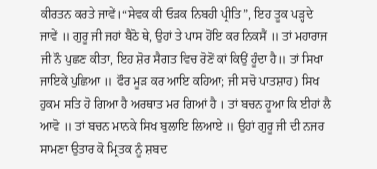ਕੀਰਤਨ ਕਰਤੇ ਜਾਵੇਂ।“ਸੇਵਕ ਕੀ ਓੜਕ ਨਿਬਹੀ ਪ੍ਰੀਤਿ”, ਇਹ ਤੂਕ ਪੜ੍ਹਦੇ ਜਾਵੇਂ ॥ ਗੁਰੂ ਜੀ ਜਹਾਂ ਬੈਠੋ ਥੇ, ਉਹਾਂ ਤੇ ਪਾਸ ਹੋਂਇ ਕਰ ਨਿਕਸੈਂ ॥ ਤਾਂ ਮਹਾਰਾਜ ਜੀ ਨੌ ਪੁਛਣ ਕੀਤਾ, ਇਹ ਸ਼ੋਰ ਸੈਗਤ ਵਿਚ ਰੋਣੋਂ ਕਾਂ ਕਿਉਂ ਹੂੰਦਾ ਹੈ॥ ਤਾਂ ਸਿਖਾ ਜਾਇਕੇਂ ਪੁਛਿਆ ॥ ਫੌਰ ਮੂੜ ਕਰ ਆਇ ਕਹਿਆ; ਜੀ ਸਚੋ ਪਾਤਸ਼ਾਹ) ਸਿਖ ਹੁਕਮ ਸਤਿ ਹੋ ਗਿਆ ਹੈ ਅਰਥਾਤ ਮਰ ਗਿਆਂ ਹੈ । ਤਾਂ ਬਚਨ ਹੂਆ ਕਿ ਈਹਾਂ ਲੈ ਆਵੋ ॥ ਤਾਂ ਬਚਨ ਮਾਨਕੇ ਸਿਖ ਬੁਲਾਇ ਲਿਆਏ ॥ ਉਹਾਂ ਗੁਰੂ ਜੀ ਦੀ ਨਜਰ ਸਾਮਣਾ ਉਤਾਰ ਕੋ ਮ੍ਰਿਤਕ ਨੂੰ ਸ਼ਬਦ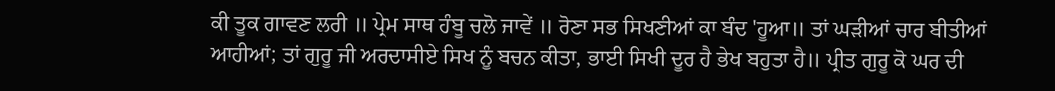ਕੀ ਤੂਕ ਗਾਵਣ ਲਰੀ ॥ ਪ੍ਰੇਮ ਸਾਥ ਹੰਬੂ ਚਲੋ ਜਾਵੇਂ ॥ ਰੋਣਾ ਸਭ ਸਿਖਣੀਆਂ ਕਾ ਬੰਦ 'ਹੂਆ॥ ਤਾਂ ਘੜੀਆਂ ਚਾਰ ਬੀਤੀਆਂ ਆਹੀਆਂ; ਤਾਂ ਗੁਰੂ ਜੀ ਅਰਦਾਸੀਏ ਸਿਖ ਨੂੰ ਬਚਨ ਕੀਤਾ, ਭਾਈ ਸਿਖੀ ਦੂਰ ਹੈ ਭੇਖ ਬਹੁਤਾ ਹੈ॥ ਪ੍ਰੀਤ ਗੁਰੂ ਕੋ ਘਰ ਦੀ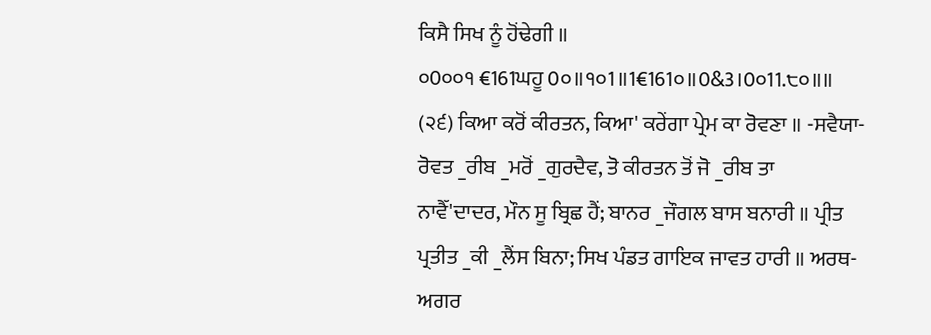ਕਿਸੈ ਸਿਖ ਨੂੰ ਹੋਂਢੇਗੀ ॥
੦0੦੦੧ €161ਘਹੂ 0੦॥੧੦1॥1€161੦॥0&3।0੦11.੮੦॥॥
(੨੬) ਕਿਆ ਕਰੋਂ ਕੀਰਤਨ, ਕਿਆ' ਕਰੇਂਗਾ ਪ੍ਰੇਮ ਕਾ ਰੋਵਣਾ ॥ -ਸਵੈਯਾ-
ਰੋਵਤ _ਰੀਬ _ਮਰੋਂ _ਗੁਰਦੈਵ, ਤੋ ਕੀਰਤਨ ਤੋਂ ਜੋ _ਰੀਬ ਤਾ
ਨਾਵੈੱ'ਦਾਦਰ, ਮੌਨ ਸੂ ਬ੍ਰਿਛ ਹੈਂ; ਬਾਨਰ _ਜੌਗਲ ਬਾਸ ਬਨਾਰੀ ॥ ਪ੍ਰੀਤ ਪ੍ਰਤੀਤ _ਕੀ _ਲੈਂਸ ਬਿਨਾ; ਸਿਖ ਪੰਡਤ ਗਾਇਕ ਜਾਵਤ ਹਾਰੀ ॥ ਅਰਥ-ਅਗਰ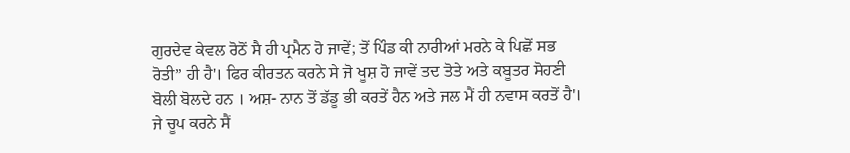ਗੁਰਦੇਵ ਕੇਵਲ ਰੋਠੋਂ ਸੈ ਹੀ ਪ੍ਰਮੈਨ ਹੋ ਜਾਵੇਂ; ਤੋਂ ਪਿੰਡ ਕੀ ਨਾਰੀਆਂ ਮਰਨੇ ਕੇ ਪਿਛੋਂ ਸਭ ਰੋਤੀ” ਹੀ ਹੈ'। ਫਿਰ ਕੀਰਤਨ ਕਰਨੇ ਸੇ ਜੋ ਖੂਸ਼ ਹੋ ਜਾਵੇਂ ਤਦ ਤੋਤੇ ਅਤੇ ਕਬੂਤਰ ਸੋਹਣੀ ਬੋਲੀ ਬੋਲਦੇ ਹਨ । ਅਸ਼- ਨਾਨ ਤੋਂ ਡੱਡੂ ਭੀ ਕਰਤੇਂ ਹੈਨ ਅਤੇ ਜਲ ਮੈਂ ਹੀ ਨਵਾਸ ਕਰਤੋਂ ਹੈ'। ਜੇ ਚੂਪ ਕਰਨੇ ਸੈਂ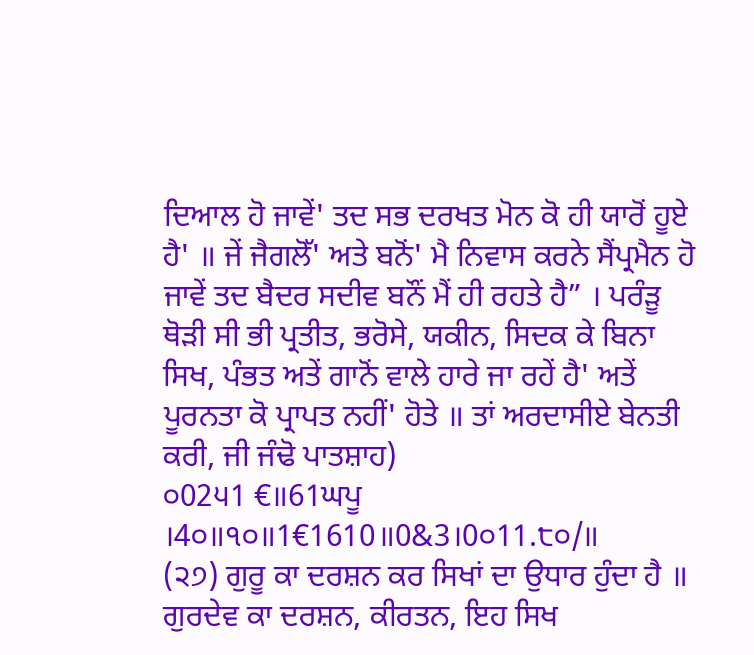ਦਿਆਲ ਹੋ ਜਾਵੇਂ' ਤਦ ਸਭ ਦਰਖਤ ਮੋਨ ਕੋ ਹੀ ਯਾਰੋਂ ਹੂਏ ਹੈ' ॥ ਜੇਂ ਜੈਗਲੋੱ' ਅਤੇ ਬਨੋਂ' ਮੈ ਨਿਵਾਸ ਕਰਨੇ ਸੈਂਪ੍ਰਮੈਨ ਹੋ ਜਾਵੇਂ ਤਦ ਬੈਦਰ ਸਦੀਵ ਬਨੌਂ ਮੈਂ ਹੀ ਰਹਤੇ ਹੈ” । ਪਰੰੜੂ ਥੋੜੀ ਸੀ ਭੀ ਪ੍ਰਤੀਤ, ਭਰੋਸੇ, ਯਕੀਨ, ਸਿਦਕ ਕੇ ਬਿਨਾ ਸਿਖ, ਪੰਭਤ ਅਤੇਂ ਗਾਨੋਂ ਵਾਲੇ ਹਾਰੇ ਜਾ ਰਹੇਂ ਹੈ' ਅਤੇਂ ਪੂਰਨਤਾ ਕੋ ਪ੍ਰਾਪਤ ਨਹੀਂ' ਹੋਤੇ ॥ ਤਾਂ ਅਰਦਾਸੀਏ ਬੇਨਤੀ ਕਰੀ, ਜੀ ਜੰਢੋ ਪਾਤਸ਼ਾਹ)
੦02੫1 €॥61ਘਪੂ ।4੦॥੧੦॥1€1610॥0&3।0੦11.੮੦/॥
(੨੭) ਗੁਰੂ ਕਾ ਦਰਸ਼ਨ ਕਰ ਸਿਖਾਂ ਦਾ ਉਧਾਰ ਹੁੰਦਾ ਹੈ ॥ ਗੁਰਦੇਵ ਕਾ ਦਰਸ਼ਨ, ਕੀਰਤਨ, ਇਹ ਸਿਖ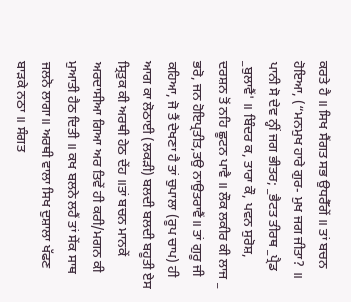ਕਰਤੇ ਹੈ ॥ ਸਿਖ ਸੈਂਗਤ ਸਭ ਉਧਰੈੱਗੇਂ ॥ ਤਾਂ ਬਚਨ ਹੋਇਆ, (“ਮਨਮੁਖ ਹਾਰੇ ਗੁਰ- ਮੁਖ ਜਗ ਜੀਤਾ? ॥
ਪਾਨੀ ਸੋ ਦੇਵ ਨ੍ਹੀਂ ਜਗ ਭੀਤਰ; _ਭੈਟਤ ਤੀਰਥ _ਪ੍ਰੈਡ _ਬੁਲਾਵੈਂ' ॥ ਬਿੰਦਰ ਕ, ਤਾਰਾ ਕੌ, ਪਵਨ ਸੁਰੋਸ਼, ਦਰਸ਼ਨ ਤੋਂ ਨਹਿ ਛੂਟਨ ਪਾਵੈ ॥ ਲੌਕ ਲਕੀਰ ਕੀ ਲਾਜ _ ਭਰੋ, ਜਨ ਹੋਇਪ੍ਰਤੀਤ,ਤਉ ਨਾਉਤਰਾਵੈਂ॥ ਤਾਂ ਗੁਰੂ ਜੀ ਕਹਿਆ, ਜੋ ਤੈਂ ਦੇਖਣਾ ਹੈ ਤਾਂ ਚੁਪਾਲਾ (ਰੂਪ ਚਾਪ) ਹੀ ਆਗ ਕਾ ਲੋਠਾਈ (ਲਕੜੀ) ਬਲਦੀ ਬਲਦੀ ਬਹੂਤੀ ਏਸ ਸ੍ਰਿਤੁਕ ਕੀ ਅਰਥੀ ਹੇਠ ਦੇਂਹ ॥ਤਾਂ ਬਚਨ ਮਾਨਕੇਂ ਅਰਦਾਸੀਆ ਗਿਆ ਅਰ ਤਿਵੇਂ ਹੀ ਕਰੀ/ਮਗਨ ਕੀ ਮੁਆਤੀ ਹੈਠ ਦਿਤੀ ॥ ਕਖ ਬਲਨੇ ਲਹੈਂ ਤਾਂ ਸੇਂਕ ਸਾਥ ਜਲਨੋ ਲਾਗਾ॥ ਅਰਥੀ ਵਾਲਾ ਸਿਖ ਦੁਸ਼ਾਲਾ ਖੱਫਣ ਬਾੜਕੇ ਨਠਾ ॥ ਸੰਗਤ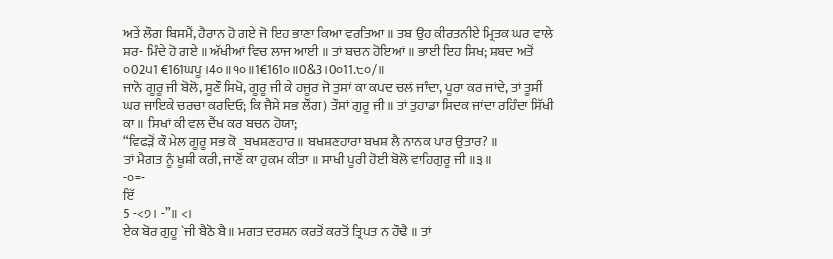ਅਤੇਂ ਲੌਗ ਬਿਸਮੈਂ, ਹੈਰਾਨ ਹੋ ਗਏ ਜੋ ਇਹ ਭਾਣਾ ਕਿਆ ਵਰਤਿਆ ॥ ਤਬ ਉਹ ਕੀਰਤਨੀਏ ਮ੍ਰਿਤਕ ਘਰ ਵਾਲੇ ਸ਼ਰ- ਮਿੰਦੇ ਹੋ ਗਏ ॥ ਅੱਖੀਆਂ ਵਿਚ ਲਾਜ ਆਈ ॥ ਤਾਂ ਬਚਨ ਹੋਇਆਂ ॥ ਭਾਈ ਇਹ ਸਿਖ; ਸ਼ਬਦ ਅਤੋਂ
੦02੫1 €161ਘਪੂ ।4੦॥੧੦॥1€161੦॥0&3।0੦11.੮੦/॥
ਜਾਨੋ ਗੂਰੂ ਜੀ ਬੋਲੋ, ਸੂਣੌ ਸਿਖੋ, ਗੂਰੂ ਜੀ ਕੇ ਹਜੂਰ ਜੋ ਤੁਸਾਂ ਕਾ ਕਪਦ ਚਲਂ ਜਾੰਦਾ, ਪੂਰਾ ਕਰ ਜਾਂਦੇ, ਤਾਂ ਤੂਸੀਂ ਘਰ ਜਾਇਕੇ ਚਰਚਾ ਕਰਦਿਓ; ਕਿ ਜੈਸੇ ਸਭ ਲੌਂਗ) ਤੌਸਾਂ ਗੁਰੂ ਜੀ॥ ਤਾਂ ਤੁਹਾਡਾ ਸਿਦਕ ਜਾਂਦਾ ਰਹਿੰਦਾ ਸਿੱਖੀ ਕਾ ॥ ਸਿਖਾਂ ਕੀ ਵਲ ਦੈਂਖ ਕਰ ਬਚਨ ਹੋਯਾ;
“ਵਿਫੜੋਂ ਕੌ ਮੇਲ ਗੂਰੂ ਸਭ ਕੋ _ਬਖਸ਼ਣਹਾਰ ॥ ਬਖਸ਼ਣਹਾਰਾ ਬਖਸ਼ ਲੈ ਨਾਨਕ ਪਾਰ ਉਤਾਰ? ॥
ਤਾਂ ਮੈਗਤ ਨੂੰ ਖੂਸ਼ੀ ਕਰੀ, ਜਾਣੋਂ ਕਾ ਹੁਕਮ ਕੀਤਾ ॥ ਸਾਖੀ ਪੂਰੀ ਹੋਈ ਬੋਲੋ ਵਾਹਿਗੁਰੂ ਜੀ ॥੩॥
-੦=-
ਇੱ
5 -<੭। -”॥ <।
ਏਕ ਬੋਰ ਗੁਹੂ `ਜੀ ਬੈਠੋ ਬੈ॥ ਮਗਤ ਦਰਸ਼ਨ ਕਰਤੋਂ ਕਰਤੋਂ ਤ੍ਰਿਪਤ ਨ ਹੌਢੈ ॥ ਤਾਂ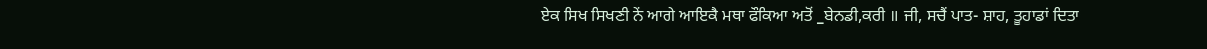ਏਕ ਸਿਖ ਸਿਖਣੀ ਨੇਂ ਆਗੇ ਆਇਕੈ ਮਥਾ ਫੌਕਿਆ ਅਤੋਂ _ਬੇਨਡੀ,ਕਰੀ ॥ ਜੀ, ਸਚੈਂ ਪਾਤ- ਸ਼ਾਹ, ਤੂਹਾਡਾਂ ਦਿਤਾ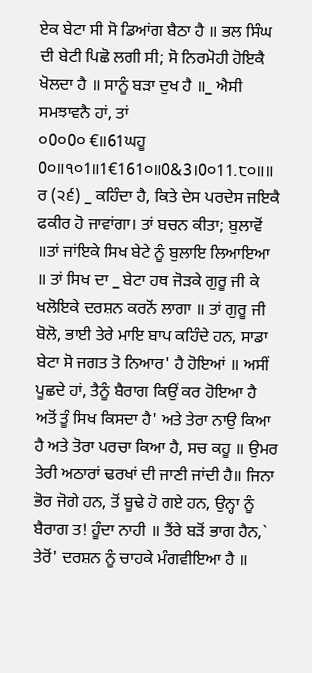ਏਕ ਬੇਟਾ ਸੀ ਸੋ ਡਿਆਂਗ ਬੈਠਾ ਹੈ ॥ ਭਲ ਸਿੰਘ ਦੀ ਬੇਟੀ ਪਿਛੋ ਲਗੀ ਸੀ; ਸੋ ਨਿਰਮੋਹੀ ਹੋਇਕੈ ਖੋਲਦਾ ਹੈ ॥ ਸਾਨੂੰ ਬੜਾ ਦੁਖ ਹੈ ॥_ ਐਸੀ ਸਮਝਾਵਨੈ ਹਾਂ, ਤਾਂ
੦0੦0੦ €॥61ਘਹੂ 0੦॥੧੦1॥1€161੦॥0&3।0੦11.੮੦॥॥
ਰ (੨੬) _ ਕਹਿੰਦਾ ਹੈ, ਕਿਤੇ ਦੇਸ ਪਰਦੇਸ ਜਇਕੈ ਫਕੀਰ ਹੋ ਜਾਵਾਂਗਾ। ਤਾਂ ਬਚਨ ਕੀਤਾ; ਬੁਲਾਵੋਂ ॥ਤਾਂ ਜਾਂਇਕੇ ਸਿਖ ਬੇਟੇ ਨੂੰ ਬੁਲਾਇ ਲਿਆਇਆ ॥ ਤਾਂ ਸਿਖ ਦਾ _ ਬੇਟਾ ਹਥ ਜੋੜਕੇ ਗੁਰੂ ਜੀ ਕੇ
ਖਲੋਇਕੇ ਦਰਸ਼ਨ ਕਰਨੋਂ ਲਾਗਾ ॥ ਤਾਂ ਗੁਰੂ ਜੀ ਬੋਲੋ, ਭਾਈ ਤੇਰੇ ਮਾਇ ਬਾਪ ਕਹਿੰਦੇ ਹਨ, ਸਾਡਾ ਬੇਟਾ ਸੋ ਜਗਤ ਤੋ ਨਿਆਰ' ਹੈ ਹੋਇਆਂ ॥ ਅਸੀਂ ਪੂਛਦੇ ਹਾਂ, ਤੈਨੂੰ ਬੈਰਾਗ ਕਿਉਂ ਕਰ ਹੋਇਆ ਹੈ ਅਤੋਂ ਤੂੰ ਸਿਖ ਕਿਸਦਾ ਹੈ' ਅਤੇ ਤੇਰਾ ਨਾਉ ਕਿਆ ਹੈ ਅਤੇ ਤੋਰਾ ਪਰਚਾ ਕਿਆ ਹੈ, ਸਚ ਕਹੂ ॥ ਉਮਰ ਤੇਰੀ ਅਠਾਰਾਂ ਢਰਖਾਂ ਦੀ ਜਾਣੀ ਜਾਂਦੀ ਹੈ॥ ਜਿਨਾ ਭੋਰ ਜੋਗੇ ਹਨ, ਤੋਂ ਬੂਢੇ ਹੋ ਗਏ ਹਨ, ਉਨ੍ਹਾ ਨੂੰ ਬੈਰਾਗ ਤ! ਹੂੰਦਾ ਨਾਹੀ ॥ ਤੈਂਰੇ ਬੜੋਂ ਭਾਗ ਹੈਨ,` ਤੇਰੋਂ' ਦਰਸ਼ਨ ਨੂੰ ਚਾਹਕੇ ਮੰਗਵੀਇਆ ਹੈ ॥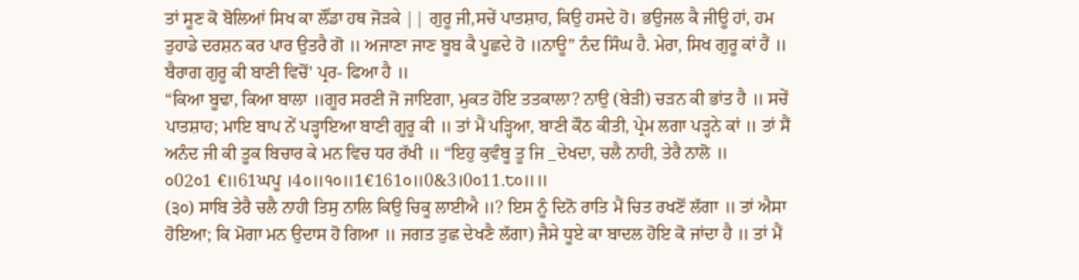ਤਾਂ ਸੂਣ ਕੋ ਬੋਲਿਆਂ ਸਿਖ ਕਾ ਲੌਂਡਾ ਹਥ ਜੋੜਕੇ || ਗੁਰੂ ਜੀ,ਸਚੇਂ ਪਾਤਸ਼ਾਹ, ਕਿਉ ਹਸਦੇ ਹੋ। ਭਉਜਲ ਕੈ ਜੀਊ ਹਾਂ, ਹਮ ਤੁਹਾਡੇ ਦਰਸ਼ਨ ਕਰ ਪਾਰ ਉਤਰੈ ਗੋ ॥ ਅਜਾਣਾ ਜਾਣ ਬੂਬ ਕੈ ਪੂਛਦੇ ਹੋ ॥ਨਾਊ” ਨੰਦ ਸਿੰਘ ਹੈ. ਮੇਰਾ, ਸਿਖ ਗੁਰੂ ਕਾਂ ਹੈਂ ॥ ਬੈਰਾਗ ਗੁਰੂ ਕੀ ਬਾਣੀ ਵਿਚੋਂ' ਪ੍ਰਰ- ਫਿਆ ਹੈ ॥
“ਕਿਆ ਬੂਢਾ, ਕਿਆ ਬਾਲਾ ॥ਗੂਰ ਸਰਣੀ ਜੋ ਜਾਇਗਾ, ਮੁਕਤ ਹੋਇ ਤਤਕਾਲਾ? ਨਾਉ (ਬੇੜੀ) ਚੜਨ ਕੀ ਭਾਂਤ ਹੈ ॥ ਸਚੇਂ ਪਾਤਸ਼ਾਹ; ਮਾਇ ਬਾਪ ਨੇਂ ਪੜ੍ਹਾਇਆ ਬਾਣੀ ਗੂਰੂ ਕੀ ॥ ਤਾਂ ਮੈਂ ਪੜ੍ਹਿਆ, ਬਾਣੀ ਕੌਠ ਕੀਤੀ, ਪ੍ਰੇਮ ਲਗਾ ਪੜ੍ਹਨੇ ਕਾਂ ॥ ਤਾਂ ਸੈਂ ਅਨੰਦ ਜੀ ਕੀ ਤੂਕ ਬਿਚਾਰ ਕੇ ਮਨ ਵਿਚ ਧਰ ਰੱਖੀ ॥ “ਇਹੁ ਕੁਵੰਬੂ ਤੂ ਜਿ _ਦੇਖਦਾ, ਚਲੈ ਨਾਹੀ, ਤੇਰੈ ਨਾਲੋ ॥
੦02੦1 €॥61ਘਪੂ ।4੦॥੧੦॥1€161੦॥0&3।0੦11.੮੦॥॥
(੩੦) ਸਾਬਿ ਤੇਰੈ ਚਲੈ ਨਾਹੀ ਤਿਸੁ ਨਾਲਿ ਕਿਉ ਚਿਕੂ ਲਾਈਐ ॥? ਇਸ ਨੂੰ ਦਿਨੋ ਰਾਤਿ ਮੈਂ ਚਿਤ ਰਖਣੋਂ ਲੱਗਾ ॥ ਤਾਂ ਐਸਾ ਹੋਇਆ; ਕਿ ਮੋਗਾ ਮਨ ਉਦਾਸ ਹੋ ਗਿਆ ॥ ਜਗਤ ਤੁਛ ਦੇਖਣੈ ਲੱਗਾ) ਜੈਸੇ ਧੂਏ ਕਾ ਬਾਦਲ ਹੋਇ ਕੋ ਜਾਂਦਾ ਹੈ ॥ ਤਾਂ ਮੈਂ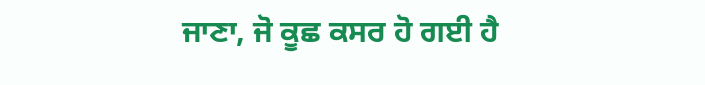ਜਾਣਾ, ਜੋ ਕੂਛ ਕਸਰ ਹੋ ਗਈ ਹੈ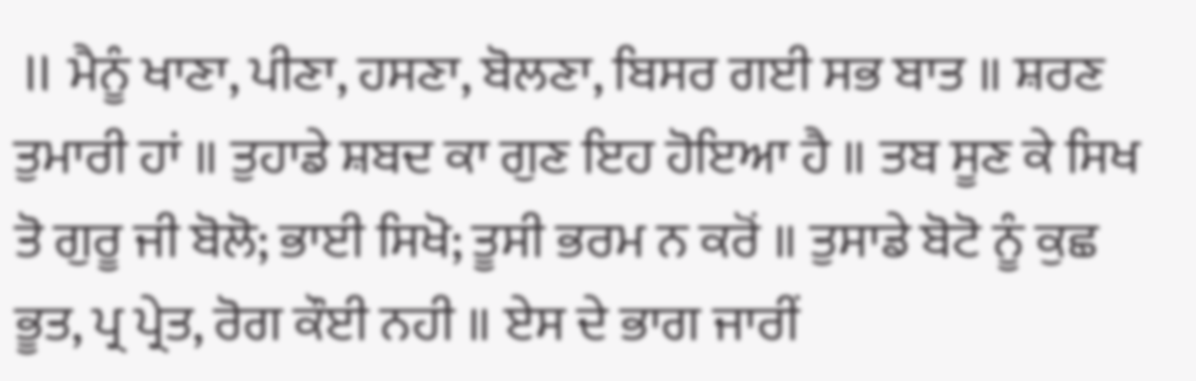॥ ਮੈਨੂੰ ਖਾਣਾ, ਪੀਣਾ, ਹਸਣਾ, ਬੋਲਣਾ, ਬਿਸਰ ਗਈ ਸਭ ਬਾਤ ॥ ਸ਼ਰਣ ਤੁਮਾਰੀ ਹਾਂ ॥ ਤੁਹਾਡੇ ਸ਼ਬਦ ਕਾ ਗੁਣ ਇਹ ਹੋਇਆ ਹੈ ॥ ਤਬ ਸੂਣ ਕੇ ਸਿਖ ਤੋ ਗੁਰੂ ਜੀ ਬੋਲੋ; ਭਾਈ ਸਿਖੋ; ਤੂਸੀ ਭਰਮ ਨ ਕਰੋਂ ॥ ਤੁਸਾਡੇ ਬੋਟੋ ਨੂੰ ਕੁਛ ਭੂਤ, ਪ੍ਰ ਪ੍ਰੇਤ, ਰੋਗ ਕੌਈ ਨਹੀ ॥ ਏਸ ਦੇ ਭਾਗ ਜਾਰੀਂ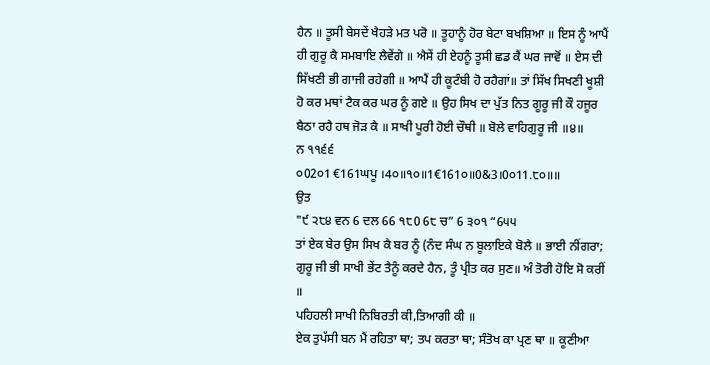ਹੈਨ ॥ ਤੂਸੀ ਬੇਸਦੇਂ ਖੈਹੜੇ ਮਤ ਪਰੋ ॥ ਤੂਹਾਨੂੰ ਹੋਰ ਬੇਟਾ ਬਖਸ਼ਿਆ ॥ ਇਸ ਨੂੰ ਆਪੈਂ ਹੀ ਗੁਰੂ ਕੈ ਸਮਬਾਇ ਲੈਵੇਂਗੇ ॥ ਐਸੇਂ ਹੀ ਏਹਨੂੰ ਤੂਸੀ ਛਡ ਕੈਂ ਘਰ ਜਾਵੋਂ ॥ ਏਸ ਦੀ ਸਿੱਖਣੀ ਭੀ ਗਾਜੀ ਰਹੇਗੀ ॥ ਆਪੈਂ ਹੀ ਕੂਟੰਬੀ ਹੋ ਰਹੈਗਾਂ॥ ਤਾਂ ਸਿੱਖ ਸਿਖਣੀ ਖੂਸ਼ੀ ਹੋ ਕਰ ਮਥਾਂ ਟੈਕ ਕਰ ਘਰ ਨੂੰ ਗਏ ॥ ਉਹ ਸਿਖ ਦਾ ਪੁੱਤ ਨਿਤ ਗੂਰੂ ਜੀ ਕੌ ਹਜੂਰ ਬੈਠਾ ਰਹੈ ਹਥ ਜੋੜ ਕੈ ॥ ਸਾਖੀ ਪੂਰੀ ਹੋਈ ਚੌਥੀ ॥ ਬੋਲੇ ਵਾਹਿਗੁਰੂ ਜੀ ॥੪॥
ਨ ੧੧੬੬
੦02੦1 €161ਘਪੂ ।4੦॥੧੦॥1€161੦॥0&3।0੦11.੮੦॥॥
ਉਤ
"੯ ੨੮੪ ਵਨ 6 ਦਲ 66 ੧੮0 6੮ ਚ” 6 ੩੦੧ “6੫੫
ਤਾਂ ਏਕ ਬੇਰ ਉਸ ਸਿਖ ਕੈ ਬਰ ਨੂੰ (ਨੰਦ ਸੰਘ ਨ ਬੂਲਾਇਕੇ ਬੋਲੈ ॥ ਭਾਈ ਨੀਂਗਰਾ; ਗੁਰੂ ਜੀ ਭੀ ਸਾਖੀ ਭੇਂਟ ਤੈਨੂੰ ਕਰਦੇ ਹੈਨ, ਤੂੰ ਪ੍ਰੀਤ ਕਰ ਸੁਣ॥ ਅੰ ਤੋਰੀ ਹੋਇ ਸੋ ਕਰੀਂ ॥
ਪਹਿਹਲੀ ਸਾਖੀ ਨਿਬਿਰਤੀ ਕੀ,ਤਿਆਗੀ ਕੀ ॥
ਏਕ ਤੁਪੱਸੀ ਬਨ ਮੈਂ ਰਹਿਤਾ ਥਾ; ਤਪ ਕਰਤਾ ਥਾ; ਸੰਤੋਖ ਕਾ ਪ੍ਰਣ ਥਾ ॥ ਕੂਣੀਆ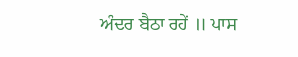ਅੰਦਰ ਬੈਠਾ ਰਹੇਂ ॥ ਪਾਸ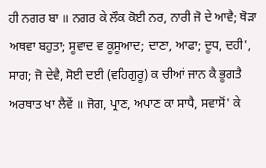ਹੀ ਨਗਰ ਬਾ ॥ ਨਗਰ ਕੇ ਲੌਕ ਕੋਈ ਨਰ, ਨਾਰੀ ਜੋ ਦੇ ਆਵੈ; ਥੋੜਾ ਅਥਵਾ ਬਹੁਤਾ; ਸੂਵਾਦ ਵ ਕੂਸੂਆਦ; ਦਾਣਾ, ਆਫਾ; ਦੂਧ, ਦਹੀ', ਸਾਗ; ਜੋ ਦੇਵੈ, ਸੋਈ ਦਈ (ਵਹਿਗੁਰੂ) ਕ ਚੀਆਂ ਜਾਨ ਕੈ ਭੂਗਤੈ ਅਰਥਾਤ ਖਾ ਲੈਵੇਂ ॥ ਜੋਗ, ਪ੍ਰਾਣ, ਅਪਾਣ ਕਾ ਸਾਧੈ, ਸਵਾਸੋਂ' ਕੇ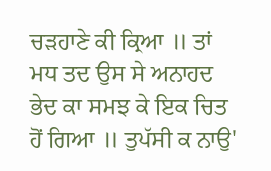ਚੜਹਾਣੇ ਕੀ ਕ੍ਰਿਆ ॥ ਤਾਂ ਮਧ ਤਦ ਉਸ ਸੇ ਅਨਾਹਦ ਭੇਦ ਕਾ ਸਮਝ ਕੇ ਇਕ ਚਿਤ ਹੋਂ ਗਿਆ ॥ ਤੁਪੱਸੀ ਕ ਨਾਉ'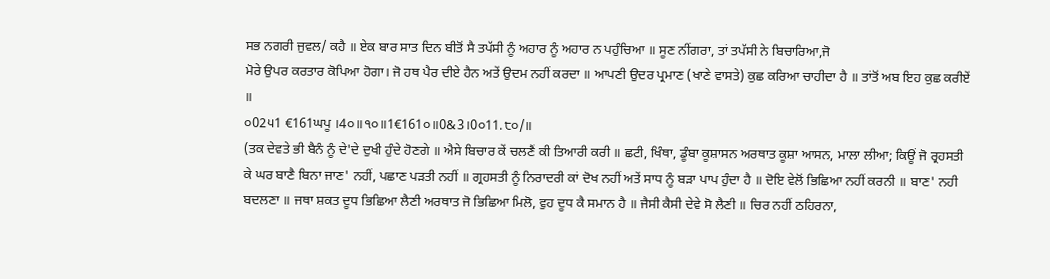ਸਭ ਨਗਰੀ ਜੁਵਲ/ ਕਹੈ ॥ ਏਕ ਬਾਰ ਸਾਤ ਦਿਨ ਬੀਤੋਂ ਸੈ ਤਪੱਸੀ ਨੂੰ ਅਹਾਰ ਨੂੰ ਅਹਾਰ ਨ ਪਹੁੰਚਿਆ ॥ ਸੂਣ ਨੀਂਗਰਾ, ਤਾਂ ਤਪੱਸੀ ਨੇ ਬਿਚਾਰਿਆ,ਜੋ
ਮੋਰੇ ਉਪਰ ਕਰਤਾਰ ਕੋਪਿਆ ਹੋਗਾ। ਜੋ ਹਥ ਪੈਰ ਦੀਏ ਹੈਨ ਅਤੇਂ ਉਦਮ ਨਹੀਂ ਕਰਦਾ ॥ ਆਪਣੀ ਉਦਰ ਪ੍ਰਮਾਣ (ਖਾਣੇ ਵਾਸਤੇ) ਕੁਛ ਕਰਿਆ ਚਾਹੀਦਾ ਹੈ ॥ ਤਾਂਤੋਂ ਅਬ ਇਹ ਕੁਛ ਕਰੀਏਂ ॥
੦02੫1 €161ਘਪੂ ।4੦॥੧੦॥1€161੦॥0&3।0੦11.੮੦/॥
(ਤਕ ਦੇਵਤੇ ਭੀ ਬੈਨੰ ਨੂੰ ਦੇ'ਦੇ ਦੁਖੀ ਹੁੰਦੇ ਹੋਣਗੇ ॥ ਐਸੇ ਬਿਚਾਰ ਕੇਂ ਚਲਣੈਂ ਕੀ ਤਿਆਰੀ ਕਰੀ ॥ ਛਟੀ, ਖਿੰਥਾ, ਡੂੰਬਾ ਕੂਸ਼ਾਸਨ ਅਰਥਾਤ ਕੂਸ਼ਾ ਆਸਨ, ਮਾਲਾ ਲੀਆ; ਕਿਊਂ ਜੋ ਰ੍ਰਹਸਤੀ ਕੇ ਘਰ ਬਾਣੈ ਬਿਨਾ ਜਾਣ' ਨਹੀਂ, ਪਛਾਣ ਪੜਤੀ ਨਹੀਂ ॥ ਗ੍ਰਹਸਤੀ ਨੂੰ ਨਿਰਾਦਰੀ ਕਾਂ ਦੋਖ ਨਹੀਂ ਅਤੇਂ ਸਾਧ ਨੂੰ ਬੜਾ ਪਾਪ ਹੁੰਦਾ ਹੈ ॥ ਦੋਇ ਵੇਲੋਂ ਭਿਛਿਆ ਨਹੀਂ ਕਰਨੀ ॥ ਬਾਣ' ਨਹੀ ਬਦਲਣਾ ॥ ਜਥਾ ਸ਼ਕਤ ਦੂਧ ਭਿਛਿਆ ਲੈਣੀ ਅਰਥਾਤ ਜੋ ਭਿਛਿਆ ਮਿਲੋ, ਵੁਹ ਦੂਧ ਕੈ ਸਮਾਨ ਹੈ ॥ ਜੈਸੀ ਕੈਸੀ ਦੇਵੇ ਸੋ ਲੈਣੀ ॥ ਚਿਰ ਨਹੀਂ ਠਹਿਰਨਾ,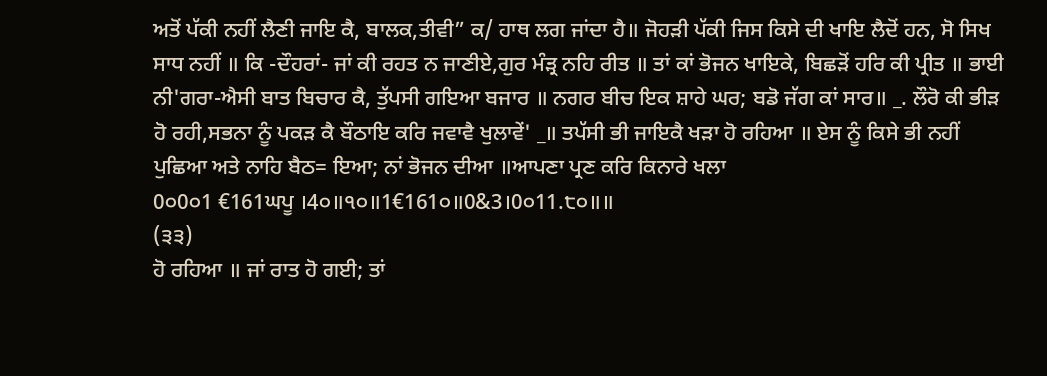ਅਤੋਂ ਪੱਕੀ ਨਹੀਂ ਲੈਣੀ ਜਾਇ ਕੈ, ਬਾਲਕ,ਤੀਵੀ” ਕ/ ਹਾਥ ਲਗ ਜਾਂਦਾ ਹੈ॥ ਜੋਹੜੀ ਪੱਕੀ ਜਿਸ ਕਿਸੇ ਦੀ ਖਾਇ ਲੈਦੋਂ ਹਨ, ਸੋ ਸਿਖ ਸਾਧ ਨਹੀਂ ॥ ਕਿ -ਦੌਹਰਾਂ- ਜਾਂ ਕੀ ਰਹਤ ਨ ਜਾਣੀਏ,ਗੁਰ ਮੰੜ੍ਰ ਨਹਿ ਰੀਤ ॥ ਤਾਂ ਕਾਂ ਭੋਜਨ ਖਾਇਕੇ, ਬਿਛੜੋਂ ਹਰਿ ਕੀ ਪ੍ਰੀਤ ॥ ਭਾਈ ਨੀ'ਗਰਾ-ਐਸੀ ਬਾਤ ਬਿਚਾਰ ਕੈ, ਤੁੱਪਸੀ ਗਇਆ ਬਜਾਰ ॥ ਨਗਰ ਬੀਚ ਇਕ ਸ਼ਾਹੇ ਘਰ; ਬਡੋ ਜੱਗ ਕਾਂ ਸਾਰ॥ _. ਲੌਰੋ ਕੀ ਭੀੜ ਹੋ ਰਹੀ,ਸਭਨਾ ਨੂੰ ਪਕੜ ਕੈ ਬੌਠਾਇ ਕਰਿ ਜਵਾਵੈ ਖੁਲਾਵੇਂ' _॥ ਤਪੱਸੀ ਭੀ ਜਾਇਕੈ ਖੜਾ ਹੋ ਰਹਿਆ ॥ ਏਸ ਨੂੰ ਕਿਸੇ ਭੀ ਨਹੀਂ ਪੁਛਿਆ ਅਤੇ ਨਾਹਿ ਬੈਠ= ਇਆ; ਨਾਂ ਭੋਜਨ ਦੀਆ ॥ਆਪਣਾ ਪ੍ਰਣ ਕਰਿ ਕਿਨਾਰੇ ਖਲਾ
0੦0੦1 €161ਘਪੂ ।4੦॥੧੦॥1€161੦॥0&3।0੦11.੮੦॥॥
(੩੩)
ਹੋ ਰਹਿਆ ॥ ਜਾਂ ਰਾਤ ਹੋ ਗਈ; ਤਾਂ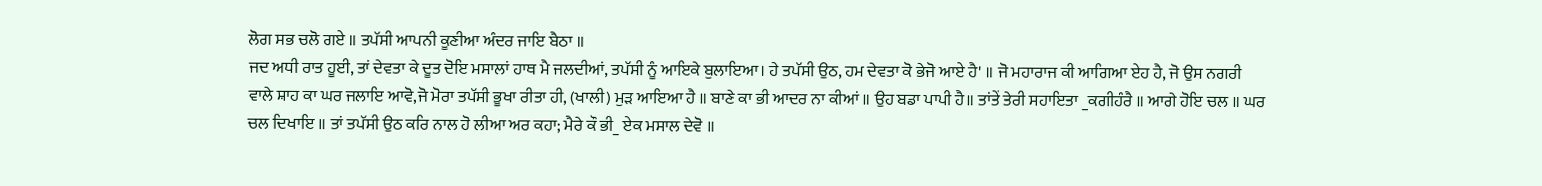ਲੋਗ ਸਭ ਚਲੋ ਗਏ ॥ ਤਪੱਸੀ ਆਪਨੀ ਕੂਣੀਆ ਅੰਦਰ ਜਾਇ ਬੈਠਾ ॥
ਜਦ ਅਧੀ ਰਾਤ ਹੂਈ, ਤਾਂ ਦੇਵਤਾ ਕੇ ਦੂਤ ਦੋਇ ਮਸਾਲਾਂ ਹਾਥ ਮੈ ਜਲਦੀਆਂ, ਤਪੱਸੀ ਨੂੰ ਆਇਕੇ ਬੁਲਾਇਆ। ਹੇ ਤਪੱਸੀ ਉਠ, ਹਮ ਦੇਵਤਾ ਕੋ ਭੇਜੋ ਆਏ ਹੈ' ॥ ਜੋ ਮਹਾਰਾਜ ਕੀ ਆਗਿਆ ਏਹ ਹੈ, ਜੋ ਉਸ ਨਗਰੀ ਵਾਲੇ ਸ਼ਾਹ ਕਾ ਘਰ ਜਲਾਇ ਆਵੋ,ਜੋ ਮੋਰਾ ਤਪੱਸੀ ਭੂਖਾ ਰੀਤਾ ਹੀ, (ਖਾਲੀ) ਮੁੜ ਆਇਆ ਹੈ ॥ ਬਾਣੇ ਕਾ ਭੀ ਆਦਰ ਨਾ ਕੀਆਂ ॥ ਉਹ ਬਡਾ ਪਾਪੀ ਹੈ॥ ਤਾਂਤੇਂ ਤੇਰੀ ਸਹਾਇਤਾ _ਕਗੀਹੰਰੈ ॥ ਆਗੇ ਹੋਇ ਚਲ ॥ ਘਰ ਚਲ ਦਿਖਾਇ ॥ ਤਾਂ ਤਪੱਸੀ ਉਠ ਕਰਿ ਨਾਲ ਹੋ ਲੀਆ ਅਰ ਕਹਾ; ਮੈਰੇ ਕੌ ਭੀ_ ਏਕ ਮਸਾਲ ਦੇਵੋ ॥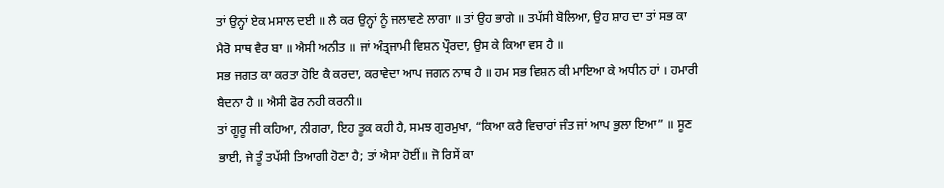ਤਾਂ ਉਨ੍ਹਾਂ ਏਕ ਮਸਾਲ ਦਈ ॥ ਲੈ ਕਰ ਉਨ੍ਹਾਂ ਨੂੰ ਜਲਾਵਣੇ ਲਾਗਾ ॥ ਤਾਂ ਉਹ ਭਾਗੇ ॥ ਤਪੱਸੀ ਬੋਲਿਆ, ਉਹ ਸ਼ਾਹ ਦਾ ਤਾਂ ਸਭ ਕਾ ਮੈਰੋ ਸਾਥ ਵੈਰ ਬਾ ॥ ਐਸੀ ਅਨੀਤ ॥ ਜਾਂ ਅੰਤ੍ਰਜਾਮੀ ਵਿਸ਼ਨ ਪ੍ਰੌਰਦਾ, ਉਸ ਕੇ ਕਿਆ ਵਸ ਹੈ ॥
ਸਭ ਜਗਤ ਕਾ ਕਰਤਾ ਹੋਇ ਕੈ ਕਰਦਾ, ਕਰਾਵੇਦਾ ਆਪ ਜਗਨ ਨਾਥ ਹੈ ॥ ਹਮ ਸਭ ਵਿਸ਼ਨ ਕੀ ਮਾਇਆ ਕੇ ਅਧੀਨ ਹਾਂ । ਹਮਾਰੀ ਬੈਦਨਾ ਹੈ ॥ ਐਸੀ ਫੋਰ ਨਹੀ ਕਰਨੀ॥
ਤਾਂ ਗੂਰੂ ਜੀ ਕਹਿਆ, ਨੀਗਰਾ, ਇਹ ਤੂਕ ਕਹੀ ਹੈ, ਸਮਝ ਗੁਰਮੁਖਾ, “ਕਿਆ ਕਰੈ ਵਿਚਾਰਾਂ ਜੰਤ ਜਾਂ ਆਪ ਭੁਲਾ ਇਆ” ॥ ਸੂਣ ਭਾਈ, ਜੇ ਤੂੰ ਤਪੱਸੀ ਤਿਆਗੀ ਹੋਣਾ ਹੈ; ਤਾਂ ਐਸਾ ਹੋਈਂ॥ ਜੋ ਰਿਸੇਂ ਕਾ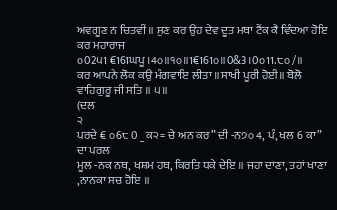ਅਵਗੂਣ ਨ ਚਿਤਵੀਂ ॥ ਸੁਣ ਕਰ ਉਹ ਦੇਵ ਦੂਤ ਮਥਾ ਟੈਂਕ ਕੈ ਵਿੰਦਆ ਹੋਇ ਕਰ ਮਹਾਰਾਜ
੦02੫1 €161ਘਪੂ ।4੦॥੧੦॥1€161੦॥0&3।0੦11.੮੦/॥
ਕਰ ਆਪਨੇ ਲੋਕ ਕਉ ਮੰਗਵਾਇ ਲੀਤਾ ॥ਸਾਖੀ ਪੂਰੀ ਹੋਈ॥ ਬੋਲੋ ਵਾਹਿਗੁਰੂ ਜੀ ਸਤਿ ॥ ੫॥
(ਦਲ
੨
ਪਰਦੇ € ੦6੮ 0 _ਕ੨= ਚੇ ਅਨ ਕਰ” ਦੀ -ਨ੭੦ 4, ਪੰ, ਖਲ 6 ਕਾ” ਦਾ ਪਰਲ
ਮੂਲ -ਨਕ ਨਥ, ਖਸ਼ਮ ਹਥ, ਕਿਰਤਿ ਧਕੇ ਦੇਇ ॥ ਜਹਾ ਦਾਣਾ, ਤਹਾਂ ਖਾਣਾ ,ਨਾਨਕਾ ਸਚ ਹੋਇ ॥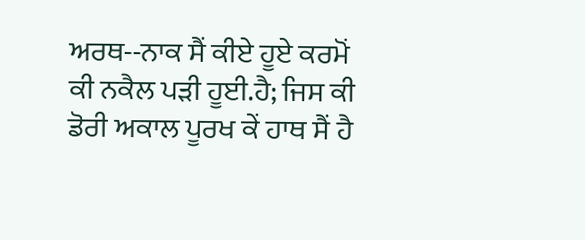ਅਰਥ--ਨਾਕ ਸੈਂ ਕੀਏ ਹੂਏ ਕਰਮੋਂ ਕੀ ਨਕੈਲ ਪੜੀ ਹੂਈ.ਹੈ; ਜਿਸ ਕੀ ਡੋਰੀ ਅਕਾਲ ਪੂਰਖ ਕੇਂ ਹਾਥ ਸੈਂ ਹੈ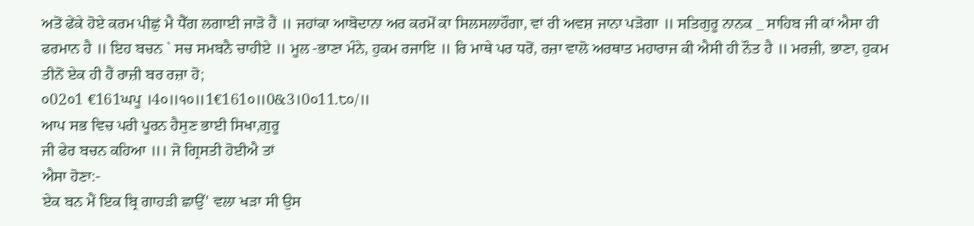ਅਤੋਂ ਫੇਂਕੇ ਹੋਏ ਕਰਮ ਪੀਛੁਂ ਮੈ ਧੈੱਗ ਲਗਾਈ ਜਾੜੋ ਹੈਂ ॥ ਜਹਾਂਕਾ ਆਬੋਦਾਨਾ ਅਰ ਕਰਮੋੱ ਕਾ ਸਿਲਸਲਾਹੌਗਾ, ਵਾਂ ਰੀ ਅਵਸ਼ ਜਾਨਾ ਪੜੋਗਾ ॥ ਸਤਿਗੁਰੂ ਨਾਨਕ _ ਸਾਹਿਬ ਜੀ ਕਾਂ ਐਸਾ ਹੀ ਫਰਮਾਨ ਹੈ ॥ ਇਹ ਬਚਨ ` ਸਚ ਸਮਬਨੈ ਚਾਹੀਏ ॥ ਮੂਲ -ਭਾਣਾ ਮੰਨੇ, ਹੁਕਮ ਰਜਾਇ ॥ ਰਿ ਮਾਥੇ ਪਰ ਧਰੋਂ, ਰਜ਼ਾ ਵਾਲੋ ਅਰਥਾਤ ਮਹਾਰਾਜ ਕੀ ਐਸੀ ਹੀ ਨੌਤ ਹੈ ॥ ਮਰਜ਼ੀ, ਭਾਣਾ, ਹੁਕਮ ਤੀਨੋਂ ਏਕ ਹੀ ਹੈਂ ਰਾਜ਼ੀ ਬਰ ਰਜ਼ਾ ਹੋ;
੦02੦1 €161ਘਪੂ ।4੦॥੧੦॥1€161੦॥0&3।0੦11.੮੦/॥
ਆਪ ਸਭ ਵਿਚ ਪਰੀ ਪੂਰਨ ਹੈਸੁਣ ਭਾਈ ਸਿਖਾ,ਗੁਰੂ
ਜੀ ਫੇਰ ਬਚਨ ਕਹਿਆ ॥। ਜੋ ਗ੍ਰਿਸਤੀ ਹੋਈਐ ਤਾਂ
ਐਸਾ ਹੋਣਾ:-
ਏਕ ਬਨ ਮੈਂ ਇਕ ਬ੍ਰਿ ਗਾਹੜੀ ਛਾਉੱ' ਵਲਾ ਖੜਾ ਸੀ ਉਸ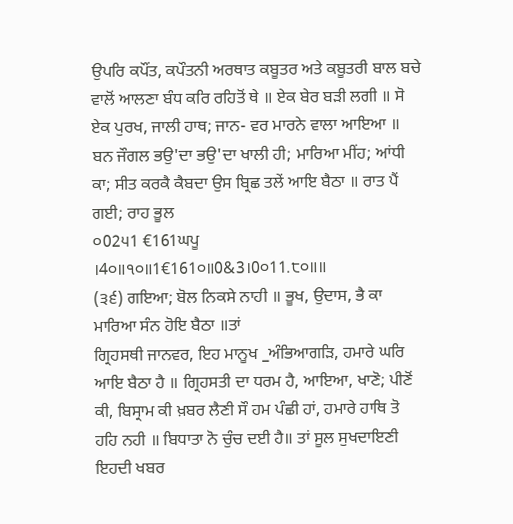ਉਪਰਿ ਕਪੌਂਤ, ਕਪੌਤਨੀ ਅਰਥਾਤ ਕਬੂਤਰ ਅਤੇ ਕਬੂਤਰੀ ਬਾਲ ਬਚੇ ਵਾਲੋਂ ਆਲਣਾ ਬੰਧ ਕਰਿ ਰਹਿਤੋਂ ਥੇ ॥ ਏਕ ਬੇਰ ਬੜੀ ਲਗੀ ॥ ਸੋ ਏਕ ਪੁਰਖ, ਜਾਲੀ ਹਾਥ; ਜਾਨ- ਵਰ ਮਾਰਨੇ ਵਾਲਾ ਆਇਆ ॥ ਬਨ ਜੌਗਲ ਭਉ'ਦਾ ਭਉ'ਦਾ ਖਾਲੀ ਹੀ; ਮਾਰਿਆ ਮੀਂਹ; ਆਂਧੀ ਕਾ; ਸੀਤ ਕਰਕੈ ਕੈਬਦਾ ਉਸ ਬ੍ਰਿਛ ਤਲੇਂ ਆਇ ਬੈਠਾ ॥ ਰਾਤ ਪੈਂ ਗਈ; ਰਾਹ ਭੂਲ
੦02੫1 €161ਘਪੂ ।4੦॥੧੦॥1€161੦॥0&3।0੦11.੮੦॥॥
(੩੬) ਗਇਆ; ਬੋਲ ਨਿਕਸੇ ਨਾਹੀ ॥ ਭੂਖ, ਉਦਾਸ, ਭੈ ਕਾ ਮਾਰਿਆ ਸੰਨ ਹੋਇ ਬੈਠਾ ॥ਤਾਂ
ਗ੍ਰਿਹਸਥੀ ਜਾਨਵਰ, ਇਹ ਮਾਨੂਖ _ਅੰਭਿਆਗੜਿ, ਹਮਾਰੇ ਘਰਿ ਆਇ ਬੈਠਾ ਹੈ ॥ ਗ੍ਰਿਹਸਤੀ ਦਾ ਧਰਮ ਹੈ, ਆਇਆ, ਖਾਣੋ; ਪੀਣੋਂ ਕੀ, ਬਿਸ੍ਰਾਮ ਕੀ ਖ਼ਬਰ ਲੈਣੀ ਸੌ ਹਮ ਪੰਛੀ ਹਾਂ, ਹਮਾਰੇ ਹਾਥਿ ਤੋ ਹਹਿ ਨਹੀ ॥ ਬਿਧਾਤਾ ਨੋ ਚੁੰਚ ਦਈ ਹੈ॥ ਤਾਂ ਸੂਲ ਸੁਖਦਾਇਣੀ ਇਹਦੀ ਖਬਰ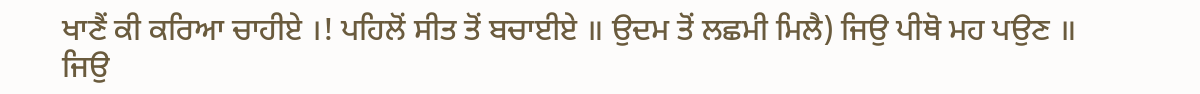ਖਾਣੈਂ ਕੀ ਕਰਿਆ ਚਾਹੀਏ ।! ਪਹਿਲੋਂ ਸੀਤ ਤੋਂ ਬਚਾਈਏ ॥ ਉਦਮ ਤੋਂ ਲਛਮੀ ਮਿਲੈ) ਜਿਉ ਪੀਥੋ ਮਹ ਪਉਣ ॥ ਜਿਉ